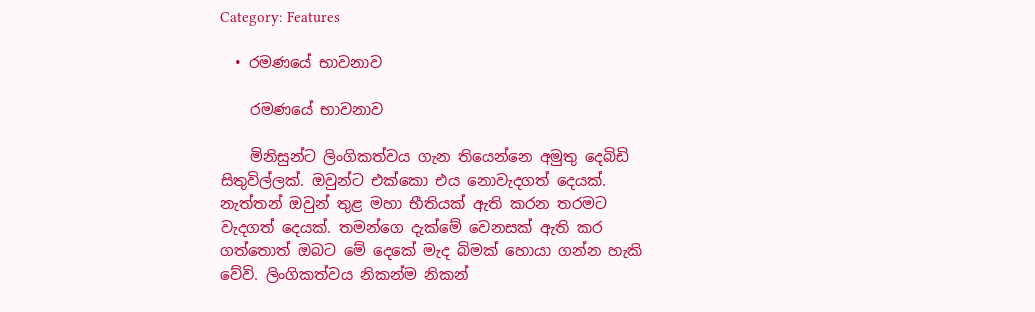Category: Features

  • රමණයේ භාවනාව

    රමණයේ භාවනාව

    මිනිසුන්ට ලිංගිකත්වය ගැන තියෙන්නෙ අමුතු දෙබිඩි සිතුවිල්ලක්‌. ඔවුන්ට එක්කො එය නොවැදගත් දෙයක්. නැත්තන් ඔවුන් තුළ මහා භීතියක් ඇති කරන තරමට වැදගත් දෙයක්. තමන්ගෙ දැක්මේ වෙනසක් ඇති කර ගත්තොත් ඔබට මේ දෙකේ මැද බිමක් හොයා ගන්න හැකි වේවි. ලිංගිකත්වය නිකන්ම නිකන්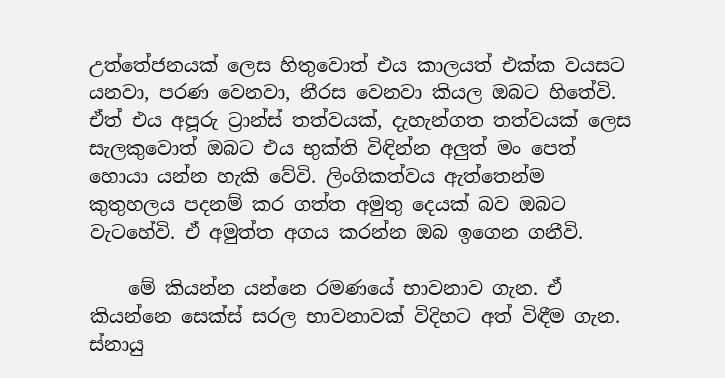උත්තේජනයක් ලෙස හිතුවොත් එය කාලයත් එක්ක වයසට යනවා, පරණ වෙනවා, නීරස වෙනවා කියල ඔබට හිතේවි. ඒත් එය අපූරු ට්‍රාන්ස් තත්වයක්, දැහැන්ගත තත්වයක් ලෙස සැලකුවොත් ඔබට එය භුක්ති විඳින්න අලුත් මං පෙත් හොයා යන්න හැකි වේවි. ලිංගිකත්වය ඇත්තෙන්ම කුතුහලය පදනම් කර ගත්ත අමුතු දෙයක් බව ඔබට වැටහේවි. ඒ අමුත්ත අගය කරන්න ඔබ ඉගෙන ගනීවි.

    මේ කියන්න යන්නෙ රමණයේ භාවනාව ගැන. ඒ කියන්නෙ සෙක්ස් සරල භාවනාවක් විදිහට අත් විඳීම ගැන. ස්නායු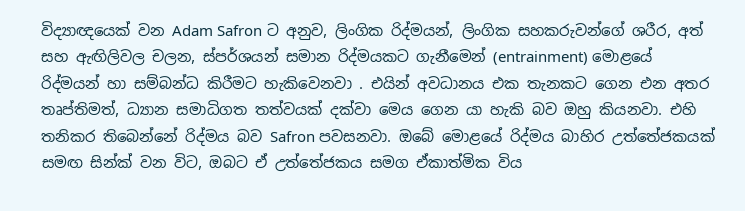විද්‍යාඥයෙක් වන Adam Safron ට අනුව, ලිංගික රිද්මයන්, ලිංගික සහකරුවන්ගේ ශරීර, අත් සහ ඇඟිලිවල චලන, ස්පර්ශයන් සමාන රිද්මයකට ගැනීමෙන් (entrainment) මොළයේ රිද්මයන් හා සම්බන්ධ කිරීමට හැකිවෙනවා . එයින් අවධානය එක තැනකට ගෙන එන අතර තෘප්තිමත්, ධ්‍යාන සමාධිගත තත්වයක් දක්වා මෙය ගෙන යා හැකි බව ඔහු කියනවා. එහි තනිකර තිබෙන්නේ රිද්මය බව Safron පවසනවා. ඔබේ මොළයේ රිද්මය බාහිර උත්තේජකයක් සමඟ සින්ක් වන විට, ඔබට ඒ උත්තේජකය සමග ඒකාත්මික විය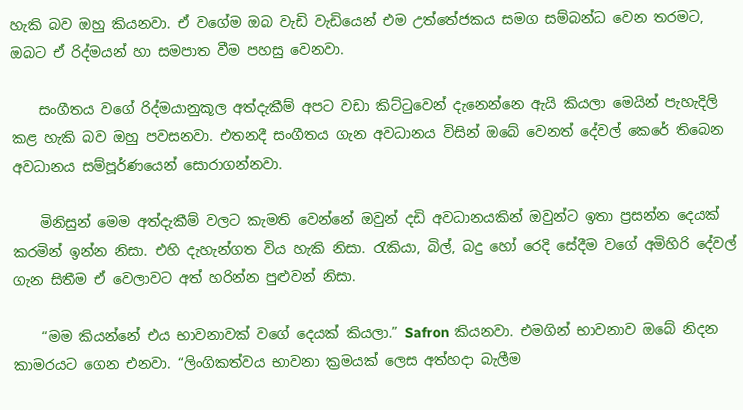හැකි බව ඔහු කියනවා. ඒ වගේම ඔබ වැඩි වැඩියෙන් එම උත්තේජකය සමග සම්බන්ධ වෙන තරමට, ඔබට ඒ රිද්මයන් හා සමපාත වීම පහසු වෙනවා.

    සංගීතය වගේ රිද්මයානුකූල අත්දැකීම් අපට වඩා කිට්ටුවෙන් දැනෙන්නෙ ඇයි කියලා මෙයින් පැහැදිලි කළ හැකි බව ඔහු පවසනවා. එතනදී සංගීතය ගැන අවධානය විසින් ඔබේ වෙනත් දේවල් කෙරේ තිබෙන අවධානය සම්පූර්ණයෙන් සොරාගන්නවා.

    මිනිසුන් මෙම අත්දැකීම් වලට කැමති වෙන්නේ ඔවුන් දඩි අවධානයකින් ඔවුන්ට ඉතා ප්‍රසන්න දෙයක් කරමින් ඉන්න නිසා. එහි දැහැන්ගත විය හැකි නිසා. රැකියා, බිල්, බදු හෝ රෙදි සේදීම වගේ අමිහිරි දේවල් ගැන සිතීම ඒ වෙලාවට අත් හරින්න පුළුවන් නිසා.

    “මම කියන්නේ එය භාවනාවක් වගේ දෙයක් කියලා.” Safron කියනවා. එමගින් භාවනාව ඔබේ නිදන කාමරයට ගෙන එනවා. “ලිංගිකත්වය භාවනා ක්‍රමයක් ලෙස අත්හදා බැලීම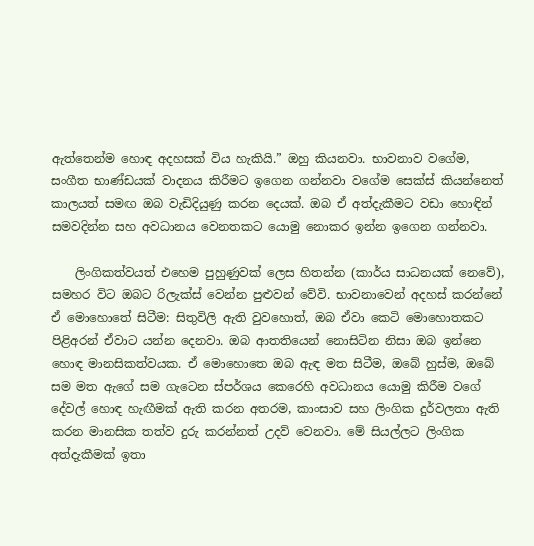ඇත්තෙන්ම හොඳ අදහසක් විය හැකියි.” ඔහු කියනවා. භාවනාව වගේම, සංගීත භාණ්ඩයක් වාදනය කිරීමට ඉගෙන ගන්නවා වගේම සෙක්ස් කියන්නෙත් කාලයත් සමඟ ඔබ වැඩිදියුණු කරන දෙයක්. ඔබ ඒ අත්දැකීමට වඩා හොඳින් සමවදින්න සහ අවධානය වෙනතකට යොමු නොකර ඉන්න ඉගෙන ගන්නවා.

    ලිංගිකත්වයත් එහෙම පුහුණුවක් ලෙස හිතන්න (කාර්ය සාධනයක් නෙවේ), සමහර විට ඔබට රිලැක්ස් වෙන්න පුළුවන් වේවි. භාවනාවෙන් අදහස් කරන්නේ ඒ මොහොතේ සිටීම: සිතුවිලි ඇති වුවහොත්, ඔබ ඒවා කෙටි මොහොතකට පිළිඅරන් ඒවාට යන්න දෙනවා. ඔබ ආතතියෙන් නොසිටින නිසා ඔබ ඉන්නෙ හොඳ මානසිකත්වයක. ඒ මොහොතෙ ඔබ ඇඳ මත සිටීම, ඔබේ හුස්ම, ඔබේ සම මත ඇගේ සම ගැටෙන ස්පර්ශය කෙරෙහි අවධානය යොමු කිරීම වගේ දේවල් හොඳ හැඟීමක් ඇති කරන අතරම, කාංසාව සහ ලිංගික දුර්වලතා ඇති කරන මානසික තත්ව දුරු කරන්නත් උදව් වෙනවා. මේ සියල්ලට ලිංගික අත්දැකීමක් ඉතා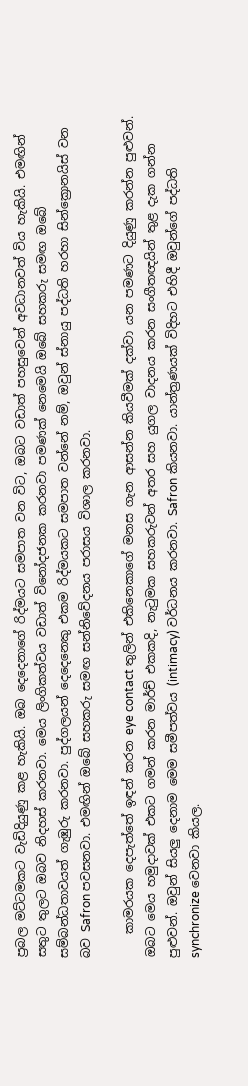ප්‍රබල මට්ටමකට වැඩිදියුණු කළ හැකියි. ඔබ දෙදෙනාගේ රිද්මයට සමපාත වන විට, ඔබට වඩාත් පහසුවෙන් අවධානවත් විය හැකියි. එමඟින් සතුට තුලට ඔබව නිදහස් කරනවා. මෙය ලිංගිකත්වය වඩාත් විනෝදජනක කරනවා පමණක් නෙමෙයි ඔබේ සහකරු සමඟ ඔබේ සම්බන්ධතාවයත් ගැඹුරු කරනවා. පුද්ගලයන් දෙදෙනෙකු එකම රිද්මයකට සමපාත වන්නේ නම්, ඔවුන් ස්නායු පද්ධති හරහා සින්ක්‍රොනයිස් වන බව Safron පවසනවා. එමඟින් ඔබේ සහකරු සමඟ සන්නිවේදනය පරාසය විශාල කරනවා.

    කාමරයක දෙපැත්තේ ඉඳන් කරන eye contact තුලින් එකිනෙකාගේ මනස ගැන ආසන්න කියවීමක් දක්වා යන පමණට දියුණු කරන්න පුළුවන්. ඔබට මෙය හමුදාවක් එකට ගමන් කරන මාර්ච් එකකදි, නැටුමක සහකරුවන් අතර සහ යුගල වාදනය කරන සංගීතඥයින් තුළ දැක ගන්න පුළුවන්. ඔවුන් සියලු දෙනාම මෙම සමීපත්වය (intimacy) වර්ධනය කරනවා. Safron කියනවා. යාන්ත්‍රණයක් විදිහට එහිදී ඔවුන්ගේ පද්ධති synchronize වෙනවා කියල.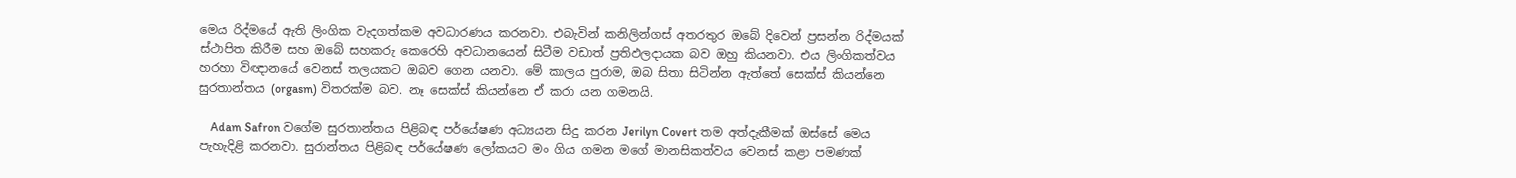මෙය රිද්මයේ ඇති ලිංගික වැදගත්කම අවධාරණය කරනවා. එබැවින් කනිලින්ගස් අතරතුර ඔබේ දිවෙන් ප්‍රසන්න රිද්මයක් ස්ථාපිත කිරීම සහ ඔබේ සහකරු කෙරෙහි අවධානයෙන් සිටීම වඩාත් ප්‍රතිඵලදායක බව ඔහු කියනවා. එය ලිංගිකත්වය හරහා විඥානයේ වෙනස් තලයකට ඔබව ගෙන යනවා. මේ කාලය පුරාම, ඔබ සිතා සිටින්න ඇත්තේ සෙක්ස් කියන්නෙ සුරතාන්තය (orgasm) විතරක්ම බව. නෑ සෙක්ස් කියන්නෙ ඒ කරා යන ගමනයි.

    Adam Safron වගේම සුරතාන්තය පිළිබඳ පර්යේෂණ අධ්‍යයන සිදු කරන Jerilyn Covert තම අත්දැකීමක් ඔස්සේ මෙය පැහැදිළි කරනවා. සුරාන්තය පිළිබඳ පර්යේෂණ ලෝකයට මං ගිය ගමන මගේ මානසිකත්වය වෙනස් කළා පමණක්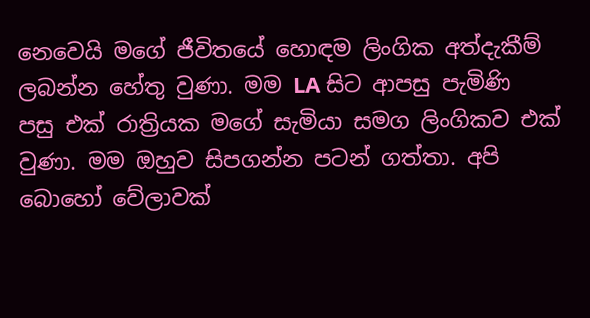නෙවෙයි මගේ ජීවිතයේ හොඳම ලිංගික අත්දැකීම් ලබන්න හේතු වුණා. මම LA සිට ආපසු පැමිණි පසු එක් රාත්‍රියක මගේ සැමියා සමග ලිංගිකව එක් වුණා. මම ඔහුව සිපගන්න පටන් ගත්තා. අපි බොහෝ වේලාවක්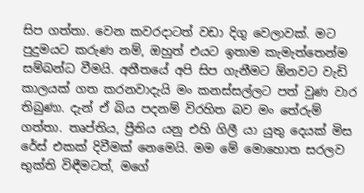සිප ගත්තා. වෙන කවරදාටත් වඩා දිගු වෙලාවක්. මට පුදුමයට කරුණ නම්, ඔහුත් එයට ඉතාම කැමැත්තෙන්ම සම්බන්ධ වීමයි. අතීතයේ අපි සිප ගැනීමට ඕනවට වැඩි කාලයක් ගත කරනවාදැයි මං කනස්සල්ලට පත් වුණ වාර තිබුණා. දැන් ඒ බිය පදනම් විරහිත බව මං තේරුම් ගත්තා. තෘප්තිය, ප්‍රීතිය යනු එහි ගිලී යා යුතු දෙයක් මිස රේස් එකක් දිවීමක් නෙමෙ‍යි. මම මේ මොහොත සරලව භුක්ති විඳීමටත්, මගේ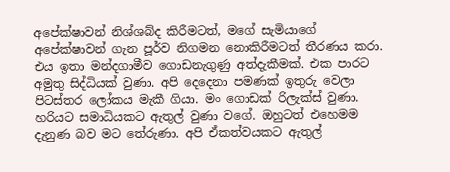අපේක්ෂාවන් නිශ්ශබ්ද කිරීමටත්, මගේ සැමියාගේ අපේක්ෂාවන් ගැන පූර්ව නිගමන නොකිරීමටත් තීරණය කරා. එය ඉතා මන්දගාමීව ගොඩනැගුණු අත්දැකීමක්. එක පාරට අමුතු සිද්ධියක් වුණා. අපි දෙදෙනා පමණක් ඉතුරු වෙලා පිටස්තර ලෝකය මැකී ගියා. මං ගොඩක් රිලැක්ස් වුණා. හරියට සමාධියකට ඇතුල් වුණා වගේ. ඔහුටත් එහෙමම දැනුණ බව මට තේරුණා. අපි ඒකත්වයකට ඇතුල්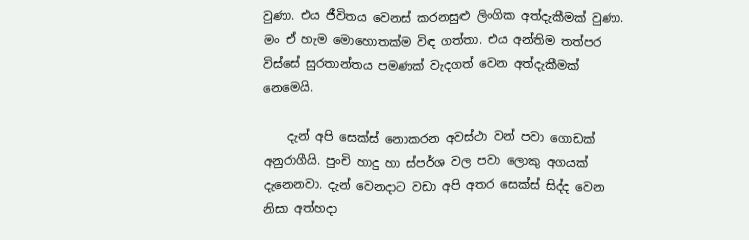වුණා. එය ජීවිතය වෙනස් කරනසුළු ලිංගික අත්දැකීමක් වුණා. මං ඒ හැම මොහොතක්ම විඳ ගත්තා. එය අන්තිම තත්පර විස්සේ සුරතාන්තය පමණක් වැදගත් වෙන අත්දැකීමක් නෙමෙයි.

    දැන් අපි සෙක්ස් නොකරන අවස්ථා වන් පවා ගොඩක් අනුරාගීයි. පුංචි හාදු හා ස්පර්ශ වල පවා ලොකු අගයක් දැනෙනවා. දැන් වෙනදාට වඩා අපි අතර සෙක්ස් සිද්ද වෙන නිසා අත්හදා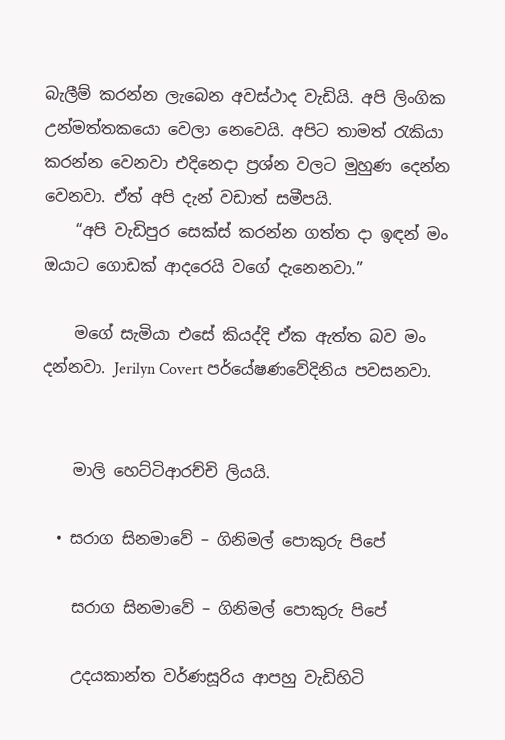බැලීම් කරන්න ලැබෙන අවස්ථාද වැඩියි. අපි ලිංගික උන්මත්තකයො වෙලා නෙවෙයි. අපිට තාමත් රැකියා කරන්න වෙනවා එදිනෙදා ප්‍රශ්න වලට මුහුණ දෙන්න වෙනවා. ඒත් අපි දැන් වඩාත් සමීපයි.
    “අපි වැඩිපුර සෙක්ස් කරන්න ගත්ත දා ඉඳන් මං ඔයාට ගොඩක් ආදරෙයි වගේ දැනෙනවා.”

    මගේ සැමියා එසේ කියද්දි ඒක ඇත්ත බව මං දන්නවා. Jerilyn Covert පර්යේෂණවේදිනිය පවසනවා.


    මාලි හෙට්ටිආරච්චි ලියයි.

  • සරාග සිනමාවේ – ගිනිමල් පොකුරු පිපේ

    සරාග සිනමාවේ – ගිනිමල් පොකුරු පිපේ

    උදයකාන්ත වර්ණසූරිය ආපහු වැඩිහිටි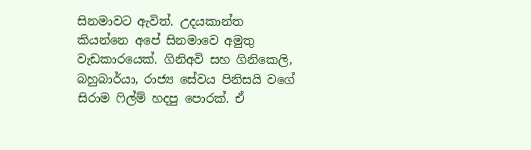සිනමාවට ඇවිත්. උදයකාන්ත කියන්නෙ අපේ සිනමාවෙ අමුතු වැඩකාරයෙක්. ගිනිඅවි සහ ගිනිකෙලි, බහුබාර්යා, රාජ්‍ය ‍සේවය පිනිසයි වගේ සිරාම ෆිල්ම් හදපු පොරක්. ඒ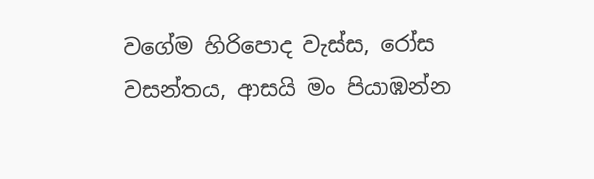වගේම හිරිපොද වැස්ස, රෝස වසන්තය, ආසයි මං පියාඹන්න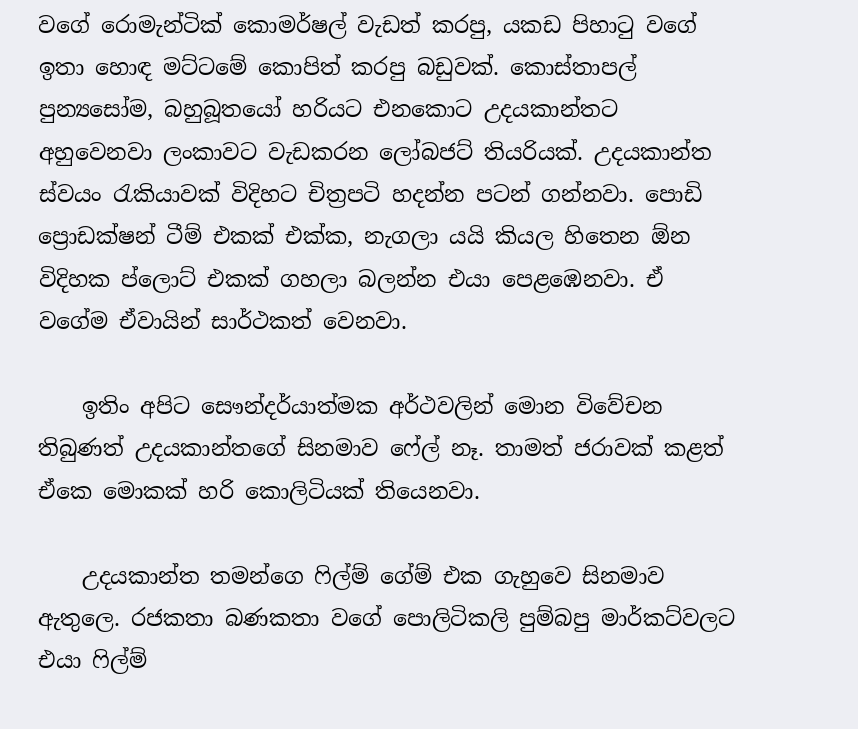වගේ රොමැන්ටික් කොමර්ෂල් වැඩත් කරපු, යකඩ පිහාටු වගේ ඉතා හොඳ මට්ටමේ කොපිත් කරපු බඩුවක්. කොස්තාපල් පුන්‍යසෝම, බහුබූතයෝ හරියට එනකොට උදයකාන්තට අහුවෙනවා ලංකා‍වට වැඩකරන ලෝබජට් තියරියක්. උදයකාන්ත ස්වයං රැකියාවක් විදිහට චිත්‍රපටි හදන්න පටන් ගන්නවා. පොඩි ප්‍රොඩක්ෂන් ටීම් එකක් එක්ක, නැගලා යයි කියල හිතෙන ඕන විදිහක ප්ලොට් එකක් ගහලා බලන්න එයා පෙළඹෙනවා. ඒ වගේම ඒවායින් සාර්ථකත් වෙනවා.

    ඉතිං අපිට සෞන්දර්යාත්මක අර්ථවලින් මොන විවේචන තිබුණත් උදයකාන්තගේ සිනමාව ෆේල් නෑ. තාමත් ජරාවක් කළත් ඒකෙ මොකක් හරි කොලිටියක් තියෙනවා.

    උදයකාන්ත තමන්ගෙ ෆිල්ම් ගේම් එක ගැහුවෙ සිනමාව ඇතුලෙ. රජකතා බණකතා වගේ පොලිටිකලි පුම්බපු මාර්කට්වලට එයා ෆිල්ම්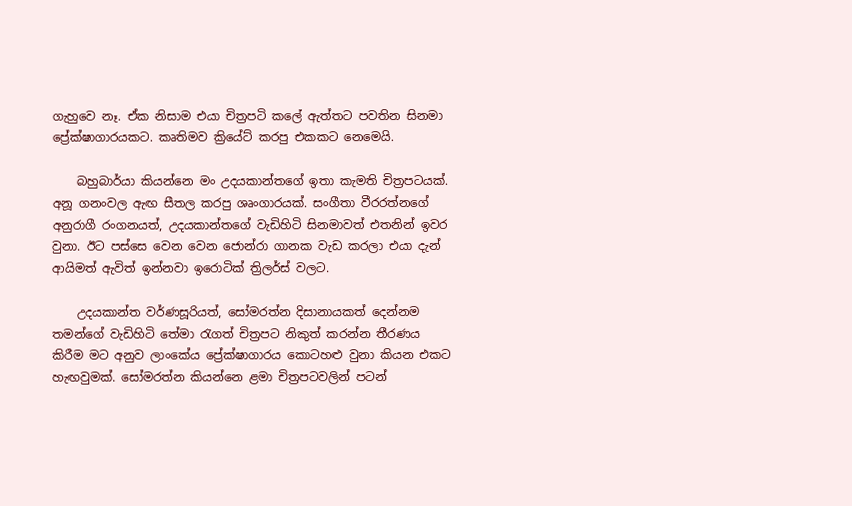ගැහුවෙ නෑ. ඒක නිසාම එයා චිත්‍රපටි කලේ ඇත්තට පවතින සිනමා ප්‍රේක්ෂාගාරයකට. කෘතිමව ක්‍රියේට් කරපු එකකට නෙමෙයි.

    බහුබාර්යා කියන්නෙ මං උදයකාන්තගේ ඉතා කැමති චිත්‍රපටයක්. අනූ ගනංවල ඇඟ සීතල කරපු ශෘංගාරයක්. සංගීතා වීරරත්නගේ අනුරාගී රංගනයත්, උදයකාන්තගේ වැඩිහිටි සිනමාවත් එතනින් ඉවර වුනා. ඊට පස්සෙ වෙන වෙන ජොන්රා ගානක වැඩ කරලා එයා දැන් ආයිමත් ඇවිත් ඉන්නවා ඉරොටික් ත්‍රිලර්ස් වලට.

    උදයකාන්ත වර්ණසූරියත්, සෝමරත්න දිසානායකත් දෙන්නම තමන්ගේ වැඩිහිටි තේමා රැගත් චිත්‍රපට නිකුත් කරන්න තීරණය කිරීම මට අනුව ලාංකේය ප්‍රේක්ෂාගාරය කොටහළු වුනා කියන එකට හැඟවුමක්. සෝමරත්න කියන්නෙ ළමා චිත්‍රපටවලින් පටන්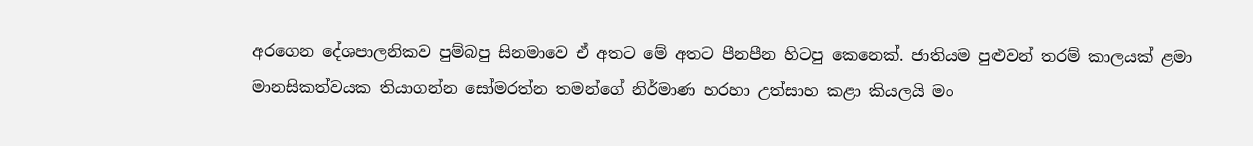අරගෙන දේශපාලනිකව පුම්බපු සිනමාවෙ ඒ අතට මේ අතට පීනපීන හිටපු කෙනෙක්. ජාතියම පුළුවන් තරම් කාලයක් ළමා මානසිකත්වයක තියාගන්න සෝමරත්න තමන්ගේ නිර්මාණ හරහා උත්සාහ කළා කියලයි මං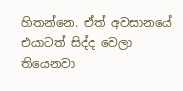හිතන්නෙ. ඒත් අවසානයේ එයාටත් සිද්ද වෙලා තියෙනවා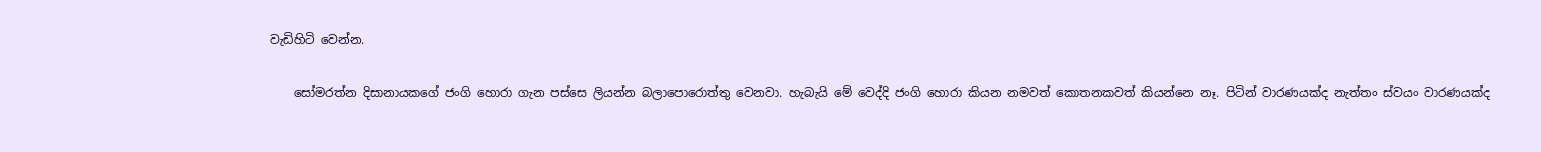වැඩිහිටි වෙන්න.

    සෝමරත්න දිසානායකගේ ජංගි හොරා ගැන පස්සෙ ලියන්න බලාපොරොත්තු වෙනවා. හැබැයි මේ වෙද්දි ජංගි හොරා කියන නමවත් කොතනකවත් කියන්නෙ නෑ. පිටින් වාරණයක්ද නැත්තං ස්වයං වාරණයක්ද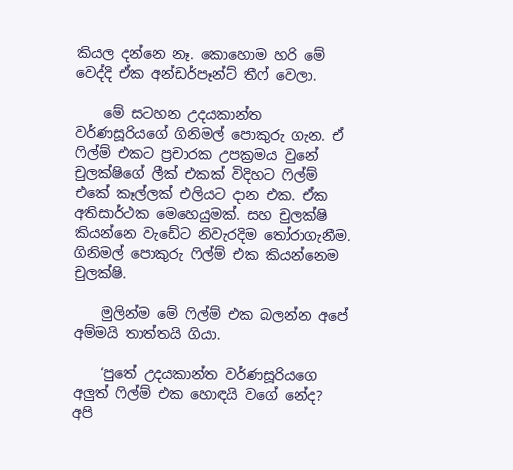කියල දන්නෙ නෑ. කොහොම හරි මේ වෙද්දි ඒක අන්ඩර්පෑන්ට් තීෆ් වෙලා.

    මේ සටහන උදයකාන්ත වර්ණසූරියගේ ගිනිමල් පොකුරු ගැන. ඒ ෆිල්ම් එකට ප්‍රචාරක උපක්‍රමය වුනේ චුලක්ෂිගේ ලීක් එකක් විදිහට ෆිල්ම් එකේ කෑල්ලක් එලියට දාන එක. ඒක අතිසාර්ථක මෙහෙයුමක්. සහ චුලක්ෂි කියන්නෙ වැඩේට නිවැරදිම තෝරාගැනීම. ගිනිමල් පොකුරු ෆිල්ම් එක කියන්නෙම චුලක්ෂි.

    මුලින්ම මේ ෆිල්ම් එක බලන්න අපේ අම්මයි තාත්තයි ගියා.

    ‘පුතේ උදයකාන්ත වර්ණසූරියගෙ අලුත් ෆිල්ම් එක හොඳයි වගේ නේද? අපි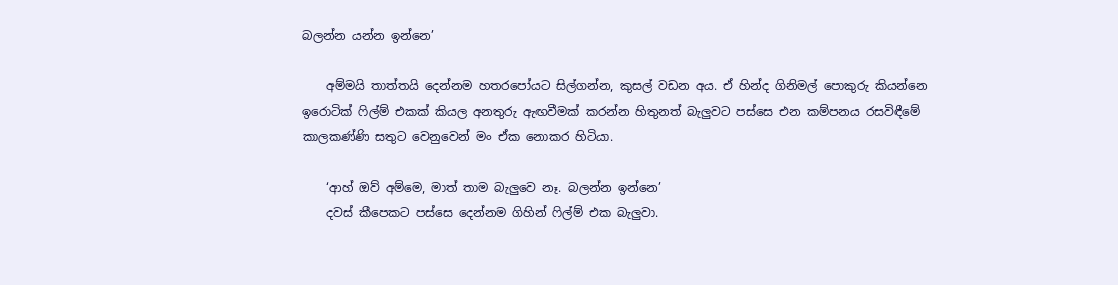බලන්න යන්න ඉන්නෙ’

    අම්මයි තාත්තයි දෙන්නම හතරපෝයට සිල්ගන්න, කුසල් වඩන අය. ඒ හින්ද ගිනිමල් පොකුරු කියන්නෙ ඉරොටික් ෆිල්ම් එකක් කියල අනතුරු ඇඟවීමක් කරන්න හිතුනත් බැලුවට පස්සෙ එන කම්පනය රසවිඳීමේ කාලකණ්ණි සතුට වෙනුවෙන් මං ඒක නොකර හිටියා.

    ‘ආහ් ඔව් අම්මෙ, මාත් තාම බැලුවෙ නෑ. බලන්න ඉන්නෙ’
    දවස් කීපෙකට පස්සෙ දෙන්නම ගිහින් ෆිල්ම් එක බැලුවා.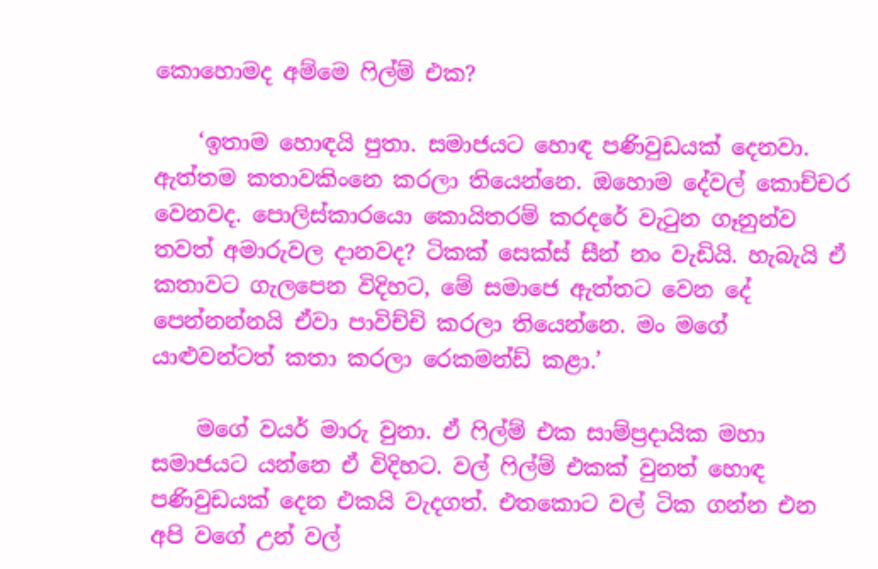කොහොමද අම්මෙ ෆිල්ම් එක?

    ‘ඉතාම හොඳයි පුතා. සමාජයට හොඳ පණිවුඩයක් දෙනවා. ඇත්තම කතාවකිංනෙ කරලා තියෙන්නෙ. ඔහොම දේවල් කොච්චර වෙනවද. පොලිස්කාර‍යො කොයිතරම් කරදරේ වැටුන ගෑනුන්ව තවත් අමාරුවල දානවද? ටිකක් සෙක්ස් සීන් නං වැඩියි. හැබැයි ඒ කතාවට ගැලපෙන විදිහට, මේ සමාජෙ ඇත්තට වෙන දේ පෙන්නන්නයි ඒවා පාවිච්චි කරලා තියෙන්නෙ. මං මගේ යාළුවන්ටත් කතා කරලා රෙකමන්ඩ් කළා.’

    මගේ වයර් මාරු වුනා. ඒ ෆිල්ම් එක සාම්ප්‍රදායික මහා සමාජයට යන්නෙ ඒ විදිහට. වල් ෆිල්ම් එකක් වුනත් හොඳ පණිවුඩයක් දෙන එකයි වැදගත්. එතකොට වල් ටික ගන්න එන අපි වගේ උන් වල්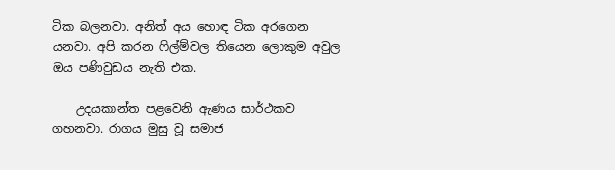ටික බලනවා. අනිත් අය හොඳ ටික අරගෙන යනවා. අපි කරන ෆිල්ම්වල තියෙන ලොකුම අවුල ඔය පණිවුඩය නැති එක.

    උදයකාන්ත පළවෙනි ඇණය සාර්ථකව ගහනවා. රාගය මුසු වූ සමාජ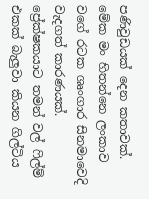පණිවුඩයක් දෙන කතාවක්. මේක මං හිතන්නෙ ලංකාව වගේ රටක ශෘංගාර සිනමාවෙදි වැදගත් කාරණයක්. ප්‍රේක්ෂකයාට තමන් වල් ෆිල්ම් එකක් බැලුවා කියන ගිල්ටිය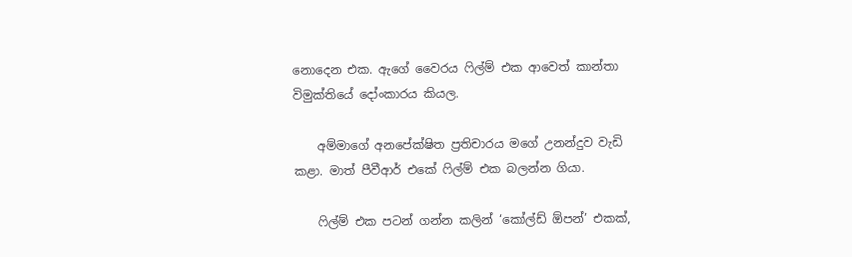නොදෙන එක. ඇගේ වෛරය ෆිල්ම් එක ආවෙත් කාන්තා විමුක්තියේ දෝංකාරය කියල.

    අම්මාගේ අනපේක්ෂිත ප්‍රතිචාරය මගේ උනන්දුව වැඩි කළා. මාත් පීවීආර් එකේ ෆිල්ම් එක බලන්න ගියා.

    ෆිල්ම් එක පටන් ගන්න කලින් ‘කෝල්ඩ් ඕපන්’ එකක්,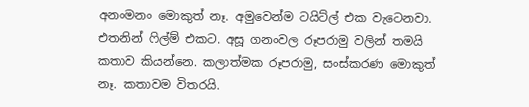අනංමනං මොකුත් නෑ. අමුවෙන්ම ටයිට්ල් එක වැටෙනවා. එතනින් ෆිල්ම් එකට. අසූ ගනංවල රූපරාමු වලින් තමයි කතාව කියන්නෙ. කලාත්මක රූපරාමු, සංස්කරණ මොකුත් නෑ. කතාවම විතරයි.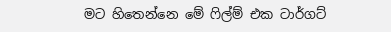මට හිතෙන්නෙ මේ ෆිල්ම් එක ටාර්ගට්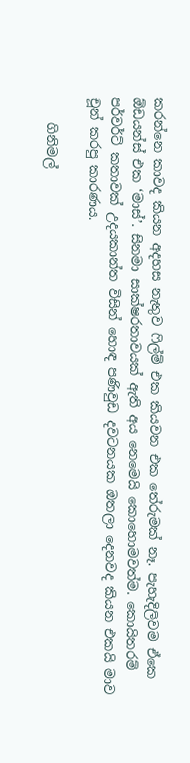කරන්නෙ කාවද කියන අදහස නැතුව ෆිල්ම් එක කියවන එක තේරුමක් නෑ. පැහැදිලිවම ඒකෙ ඕඩයන්ස් එක ‘මාස්’. සිනමා සාක්ෂරතාවයක් ඇති අය නෙමෙයි කොහොමවත්ම. කොයිතරම් පර්වර්ට් කතාවක් උදයකාන්ත විසින් හොඳ පණිවුඩ දවටනයක ඔතලා දෙනවද කියන එකයි මාව චූන් කරපු කාරණය.

    ගිනිමල්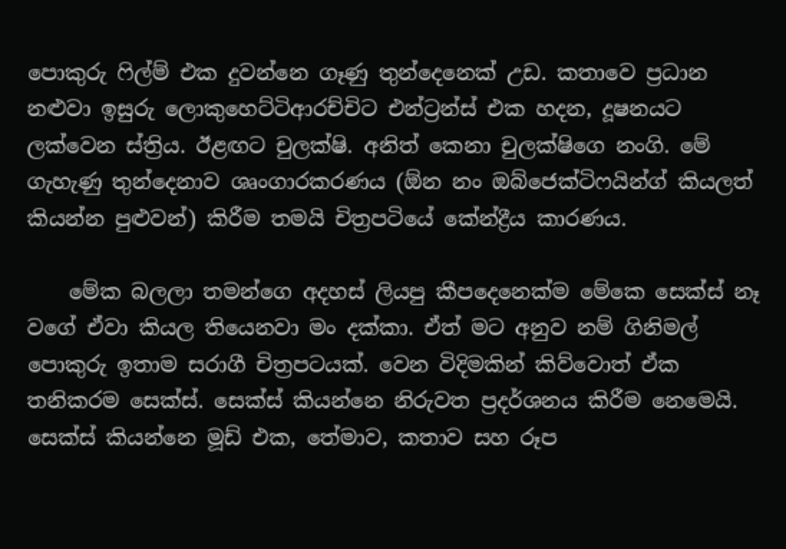පොකුරු ෆිල්ම් එක දුවන්නෙ ගෑණු තුන්දෙනෙක් උඩ. කතාවෙ ප්‍රධාන නළුවා ඉසුරු ලොකුහෙට්ටිආරච්චිට එන්ට්‍රන්ස් එක හදන, දූෂනයට ලක්වෙන ස්ත්‍රිය. ඊළඟට චුලක්ෂි. අනිත් කෙනා චුලක්ෂිගෙ නංගි. මේ ගැහැණු තුන්දෙනාව ශෘංගාරකරණය (ඕන නං ඔබ්ජෙක්ටිෆයින්ග් කියලත් කියන්න පුළුවන්) කිරීම තමයි චිත්‍රපටියේ කේන්ද්‍රීය කාරණය.

    මේක බලලා තමන්ගෙ අදහස් ලියපු කීපදෙනෙක්ම මේකෙ සෙක්ස් නෑ වගේ ඒවා කියල තියෙනවා මං දක්කා. ඒත් මට අනුව නම් ගිනිමල් පොකුරු ඉතාම සරාගී චිත්‍රපටයක්. වෙන විදිමකින් කිව්වොත් ඒක තනිකරම සෙක්ස්. සෙක්ස් කියන්නෙ නිරුවත ප්‍රදර්ශනය කිරීම නෙමෙයි. සෙක්ස් කියන්නෙ මූඩ් එක, තේමාව, කතාව සහ රූප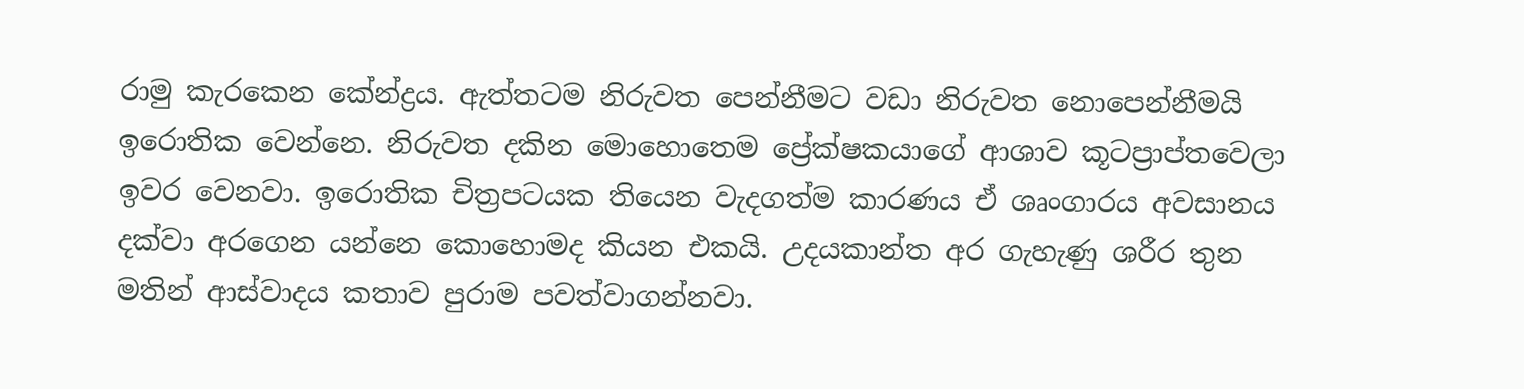රාමු කැරකෙන කේන්ද්‍රය. ඇත්තටම නිරුවත පෙන්නීමට වඩා නිරුවත නොපෙන්නීමයි ඉරොතික වෙන්නෙ. නිරුවත දකින මොහොතෙම ප්‍රේක්ෂකයාගේ ආශාව කූටප්‍රාප්තවෙලා ඉවර වෙනවා. ඉරොතික චිත්‍රපටයක තියෙන වැදගත්ම කාරණය ඒ ශෘංගාරය අවසානය දක්වා අරගෙන යන්නෙ කොහොමද කියන එකයි. උදයකාන්ත අර ගැහැණු ශරීර තුන මතින් ආස්වාදය කතාව පුරාම පවත්වාගන්නවා.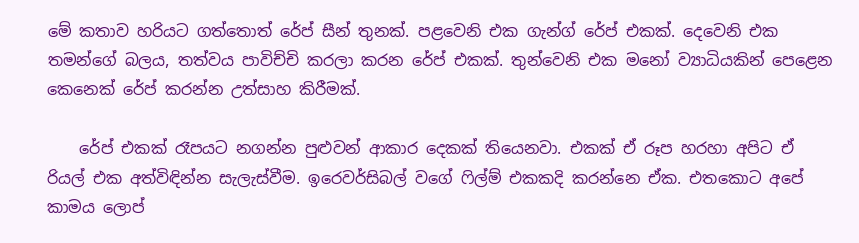මේ කතාව හරියට ගත්තොත් රේප් සීන් තුනක්. පළවෙනි එක ගැන්ග් රේප් එකක්. දෙවෙනි එක තමන්ගේ බලය, තත්වය පාවිච්චි කරලා කරන රේප් එකක්. තුන්වෙනි එක මනෝ ව්‍යාධියකින් පෙළෙන කෙනෙක් රේප් කරන්න උත්සාහ කිරීමක්.

    රේප් එකක් රෑපයට නගන්න පුළුවන් ආකාර දෙකක් තියෙනවා. එකක් ඒ රූප හරහා අපිට ඒ රියල් එක අත්විඳින්න සැලැස්වීම. ඉරෙවර්සිබල් වගේ ෆිල්ම් එකකදි කරන්නෙ ඒක. එතකොට අපේ කාමය ලොප්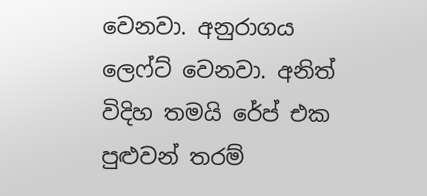වෙනවා. අනුරාගය ලෙෆ්ට් වෙනවා. අනිත් විදිහ තමයි රේප් එක පුළුවන් තරම්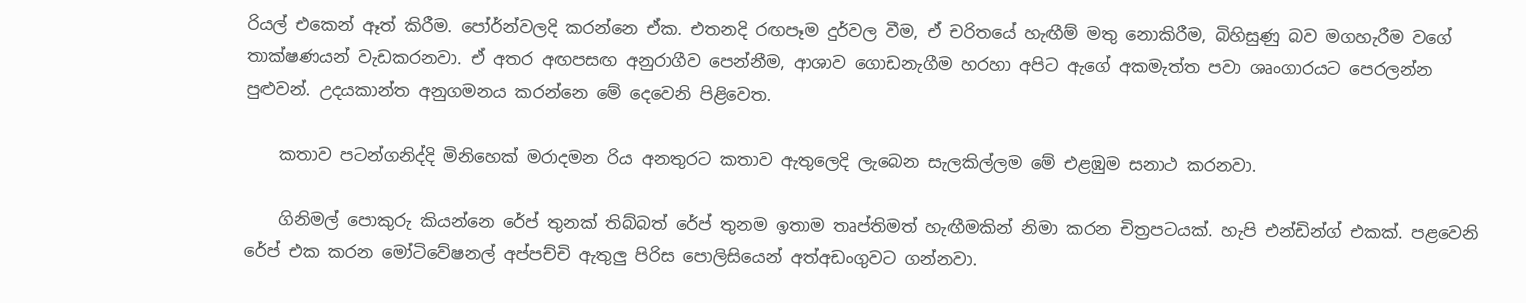රියල් එකෙන් ඈත් කිරීම. පෝර්න්වලදි කරන්නෙ ඒක. එතනදි රඟපෑම දුර්වල වීම, ඒ චරිතයේ හැඟීම් මතු නොකිරීම, බිහිසුණු බව මගහැරීම වගේ තාක්ෂණයන් වැඩකරනවා. ඒ අතර අඟපසඟ අනුරාගීව පෙන්නීම, ආශාව ගොඩනැගීම හරහා අපිට ඇගේ අකමැත්ත පවා ශෘංගාරයට පෙරලන්න පුළුවන්. උදයකාන්ත අනුගමනය කරන්නෙ මේ දෙවෙනි පිළිවෙත.

    කතාව පටන්ගනිද්දි මිනිහෙක් මරාදමන රිය අනතුරට කතාව ඇතුලෙදි ලැබෙන සැලකිල්ලම මේ එළඹුම සනාථ කරනවා.

    ගිනිමල් පොකුරු කියන්නෙ රේප් තුනක් තිබ්බත් රේප් තුනම ඉතාම තෘප්තිමත් හැඟීමකින් නිමා කරන චිත්‍රපටයක්. හැපි එන්ඩින්ග් එකක්. පළවෙනි රේප් එක කරන මෝටිවේෂනල් අප්පච්චි ඇතුලු පිරිස පොලිසියෙන් අත්අඩංගුවට ගන්නවා.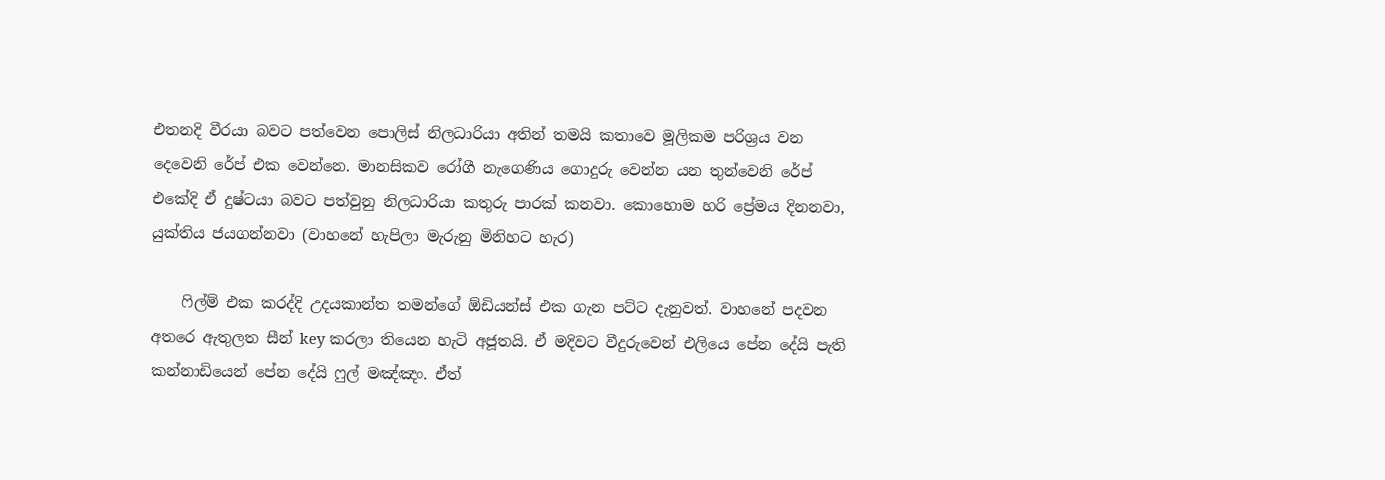එතනදි වීරයා බවට පත්වෙන පොලිස් නිලධාරියා අතින් තමයි කතාවෙ මූලිකම පරිශ්‍රය වන දෙවෙනි රේප් එක වෙන්නෙ. මානසිකව රෝගී නැගෙණිය ගොදුරු වෙන්න යන තුන්වෙනි රේප් එකේදි ඒ දුෂ්ටයා බවට පත්වුනු නිලධාරියා කතුරු පාරක් කනවා. කොහොම හරි ප්‍රේමය දිනනවා, යුක්තිය ජයගන්නවා (වාහනේ හැපිලා මැරුනු මිනිහට හැර)

    ෆිල්ම් එක කරද්දි උදයකාන්ත තමන්ගේ ඕඩියන්ස් එක ගැන පට්ට දැනුවත්. වාහනේ පදවන අතරෙ ඇතුලත සීන් key කරලා තියෙන හැටි අජූතයි. ඒ මදිවට වීදුරුවෙන් එලියෙ පේන දේයි පැති කන්නාඩියෙන් පේන දේයි ෆුල් මඤ්ඤං. ඒත්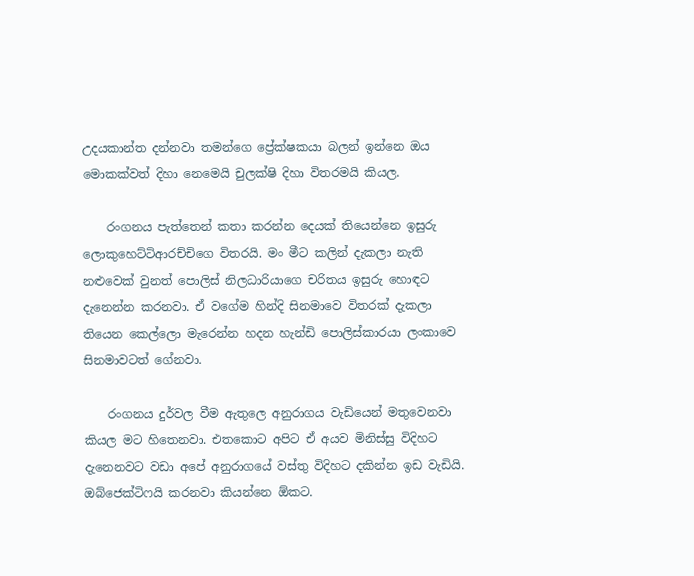උදයකාන්ත දන්නවා තමන්ගෙ ප්‍රේක්ෂකයා බලන් ඉන්නෙ ඔය මොකක්වත් දිහා නෙමෙයි චුලක්ෂි දිහා විතරමයි කියල.

    රංගනය පැත්තෙන් කතා කරන්න දෙයක් තියෙන්නෙ ඉසුරු ලොකුහෙට්ටිආරච්චිගෙ විතරයි. මං මීට කලින් දැකලා නැති නළුවෙක් වුනත් පොලිස් නිලධාරියාගෙ චරිතය ඉසුරු හොඳට දැනෙන්න කරනවා. ඒ වගේම හින්දි සිනමාවෙ විතරක් දැකලා තියෙන කෙල්ලො මැරෙන්න හදන හැන්ඩි පොලිස්කාරයා ලංකාවෙ සිනමාවටත් ගේනවා.

    රංගනය දුර්වල වීම ඇතුලෙ අනුරාගය වැඩියෙන් මතුවෙනවා කියල මට හිතෙනවා. එතකොට අපිට ඒ අයව මිනිස්සු විදිහට දැනෙනවට වඩා අපේ අනුරාගයේ වස්තු විදිහට දකින්න ඉඩ වැඩියි. ඔබ්ජෙක්ටිෆයි කරනවා කියන්නෙ ඕකට.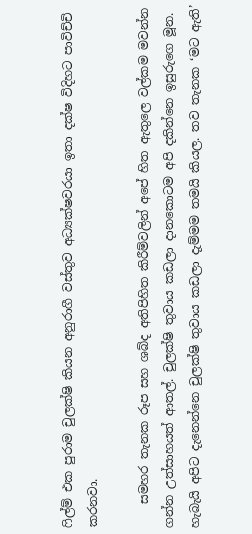ෆිල්ම් එක පුරාම චුලක්ෂි කියන අනුරාගී වස්තුව අධ්‍යක්ෂවරයා ඉතා දක්ෂ විදිහට පාවිච්චි කරනවා.

    සමහර තැනක රූප සහ ශබ්ද අතිපිහිත කිරීම්වලින් අපේ හිත ඇතුලෙ වල්කම මවන්න ගන්න උත්සාහයත් ආතල්. චුලක්ෂි තුවාය කඩලා දානකොටම අපි දකින්නෙ ඉසුරුගෙ මූන. හැබැයි අපිට දැනෙන්නෙ චුලක්ෂි තුවාය කඩලා දැම්මම තමයි කියල. තව තැනක ‘මට ඇති’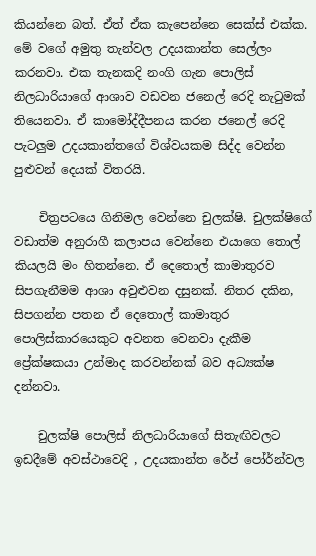කියන්නෙ බත්. ඒත් ඒක කැපෙන්නෙ සෙක්ස් එක්ක. මේ වගේ අමුතු තැන්වල උදයකාන්ත සෙල්ලං කරනවා. එක තැනකදි නංගි ගැන පොලිස් නිලධාරියාගේ ආශාව වඩවන ජනෙල් රෙදි නැටුමක් තියෙනවා. ඒ කාමෝද්දීපනය කරන ජනෙල් රෙදි පැටලුම උදයකාන්තගේ විශ්වයකම සිද්ද වෙන්න පුළුවන් දෙයක් විතරයි.

    චිත්‍රපටයෙ ගිනිමල වෙන්නෙ චුලක්ෂි. චුලක්ෂිගේ වඩාත්ම අනුරාගී කලාපය වෙන්නෙ එයාගෙ තොල් කියලයි මං හිතන්නෙ. ඒ දෙතොල් කාමාතුරව සිපගැනීමම ආශා අවුළුවන දසුනක්. නිතර දකින, සිපගන්න පතන ඒ දෙතොල් කාමාතුර පොලිස්කාරයෙකුට අවනත වෙනවා දැකීම ප්‍රේක්ෂකයා උන්මාද කරවන්නක් බව අධ්‍යක්ෂ දන්නවා.

    චුලක්ෂි පොලිස් නිලධාරියාගේ සිතැඟිවලට ඉඩදීමේ අවස්ථාවෙදි , උදයකාන්ත රේප් පෝර්න්වල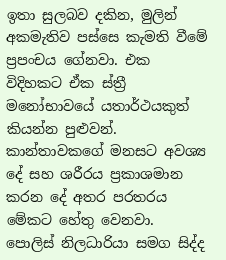ඉතා සුලබව දකින, මුලින් අකමැතිව පස්සෙ කැමති වීමේ ප්‍රපංචය ගේනවා. එක විදිහකට ඒක ස්ත්‍රී මනෝභාවයේ යතාර්ථයකුත් කියන්න පුළුවන්. කාන්තාවකගේ මනසට අවශ්‍ය දේ සහ ශරීරය ප්‍රකාශමාන කරන දේ අතර පරතරය මේකට හේතු වෙනවා. පොලිස් නිලධාරියා සමග සිද්ද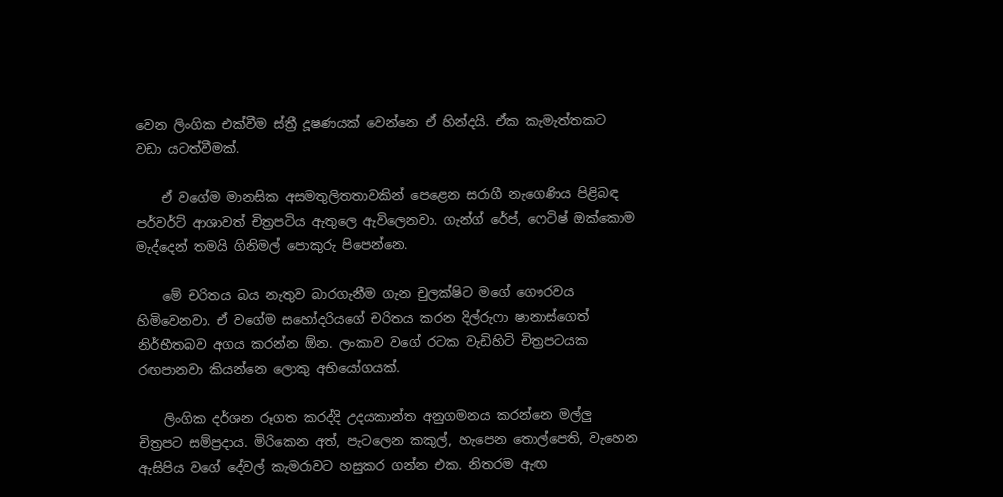වෙන ලිංගික එක්වීම ස්ත්‍රී දූෂණයක් වෙන්නෙ ඒ හින්දයි. ඒක කැමැත්තකට වඩා යටත්වීමක්.

    ඒ වගේම මානසික අසමතුලිතතාවකින් පෙළෙන සරාගී නැගෙණිය පිළිබඳ පර්වර්ට් ආශාවත් චිත්‍රපටිය ඇතුලෙ ඇවිලෙනවා. ගැන්ග් රේප්, ෆෙටිෂ් ඔක්කොම මැද්දෙන් තමයි ගිනිමල් පොකුරු පිපෙන්නෙ.

    මේ චරිතය බය නැතුව බාරගැනීම ගැන චුලක්ෂිට මගේ ගෞරවය හිමිවෙනවා. ඒ වගේම සහෝදරියගේ චරිතය කරන දිල්රුෆා ෂානාස්ගෙත් නිර්භීතබව අගය කරන්න ඕන. ලංකාව වගේ රටක වැඩිහිටි චිත්‍රපටයක රඟපානවා කියන්නෙ ලොකු අභියෝගයක්.

    ලිංගික දර්ශන රූගත කරද්දි උදයකාන්ත අනුගමනය කරන්නෙ මල්ලු චිත්‍රපට සම්ප්‍රදාය. මිරිකෙන අත්, පැටලෙන කකුල්, හැපෙන තොල්පෙති, වැහෙන ඇසිපිය වගේ දේවල් කැමරාවට හසුකර ගන්න එක. නිතරම ඇඟ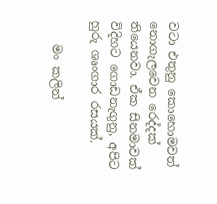වටා එතුනු කොහොමවත් නොගැලවෙන රෙද්දක් තියෙනවා. ඒක සිනමාවක් විදිහට ගොඩනැගුනු, අපිට හුරු ශෘංගාර රසයක්.

    මං කලින්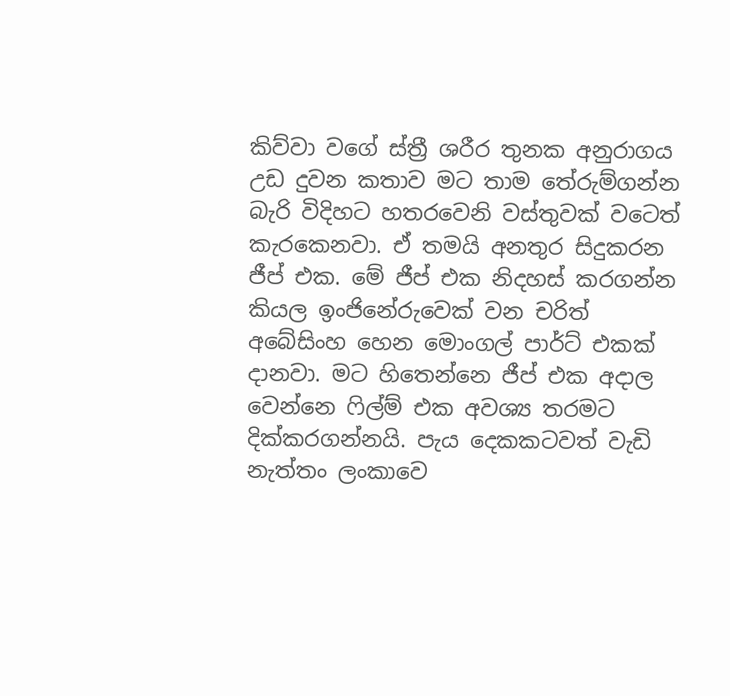කිව්වා වගේ ස්ත්‍රී ශරීර තුනක අනුරාගය උඩ දුවන කතාව මට තාම තේරුම්ගන්න බැරි විදිහට හතරවෙනි වස්තුවක් වටෙත් කැරකෙනවා. ඒ තමයි අනතුර සිදුකරන ජීප් එක. මේ ජීප් එක නිදහස් කරගන්න කියල ඉං‍ජිනේරුවෙක් වන චරිත් අබේසිංහ හෙන මොංගල් පාර්ට් එකක් දානවා. මට හිතෙන්නෙ ජීප් එක අදාල වෙන්නෙ ෆිල්ම් එක අවශ්‍ය තරමට දික්කරගන්නයි. පැය දෙකකටවත් වැඩි නැත්තං ලංකාවෙ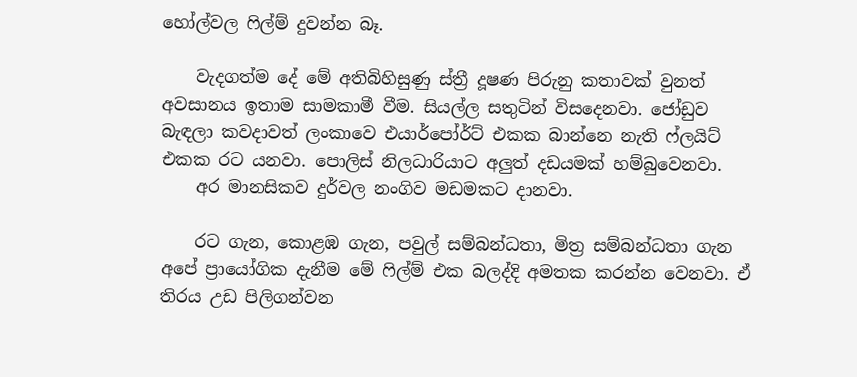හෝල්වල ෆිල්ම් දුවන්න බෑ.

    වැදගත්ම දේ මේ අතිබිහිසුණු ස්ත්‍රී දූෂණ පිරුනු කතාවක් වුනත් අවසානය ඉතාම සාමකාමී වීම. සියල්ල සතුටින් විස‍දෙනවා. ජෝඩුව බැඳලා කවදාවත් ලංකාවෙ එයාර්පෝර්ට් එකක බාන්නෙ නැති ෆ්ලයිට් එකක රට යනවා. පොලිස් නිලධාරියාට අලුත් දඩයමක් හම්බුවෙනවා.
    අර මානසිකව දුර්වල නංගිව මඩමකට දානවා.

    රට ගැන, කොළඹ ගැන, පවුල් සම්බන්ධතා, මිත්‍ර සම්බන්ධතා ගැන අපේ ප්‍රායෝගික දැනීම මේ ෆිල්ම් එක බලද්දි අමතක කරන්න වෙනවා. ඒ තිරය උඩ පිලිගන්වන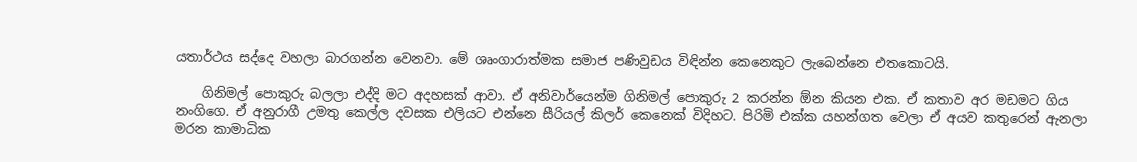යතාර්ථය සද්දෙ වහලා බාරගන්න වෙනවා. මේ ශෘංගාරාත්මක සමාජ පණිවුඩය විඳින්න කෙනෙකුට ලැබෙන්නෙ එතකොටයි.

    ගිනිමල් පොකුරු බලලා එද්දි මට අදහසක් ආවා. ඒ අනිවාර්යෙන්ම ගිනිමල් පොකුරු 2 කරන්න ඕන කියන එක. ඒ කතාව අර මඩමට ගිය නංගිගෙ. ඒ අනුරාගී උමතු කෙල්ල දවසක එලියට එන්නෙ සීරියල් කිලර් කෙනෙක් විදිහට. පිරිමි එක්ක යහන්ගත වෙලා ඒ අයව කතුරෙන් ඇනලා මරන කාමාධික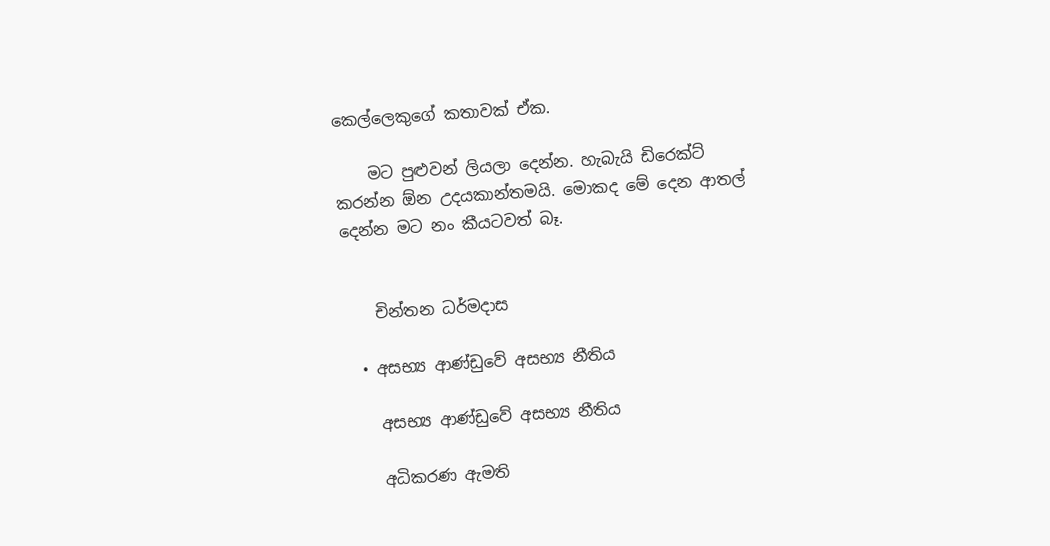කෙල්ලෙකුගේ කතාවක් ඒක.

    මට පුළුවන් ලියලා දෙන්න. හැබැයි ඩිරෙක්ට් කරන්න ඕන උදයකාන්තමයි. මොකද මේ දෙන ආතල් දෙන්න මට නං කීයටවත් බෑ.


    චින්තන ධර්මදාස

  • අසභ්‍ය ආණ්ඩුවේ අසභ්‍ය නීතිය

    අසභ්‍ය ආණ්ඩුවේ අසභ්‍ය නීතිය

    අධිකරණ ඇමති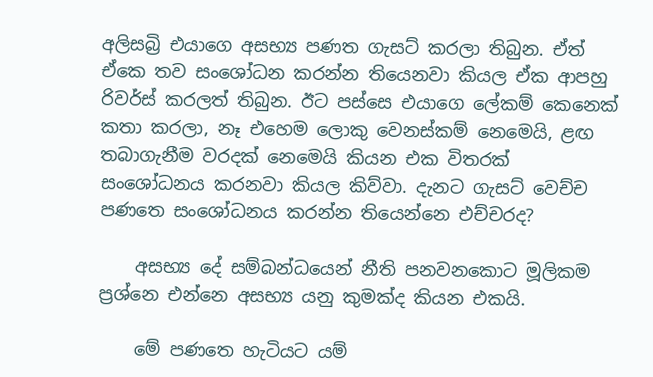අලිසබ්‍රි එයාගෙ අසභ්‍ය පණත ගැසට් කරලා තිබුන. ඒත් ඒකෙ තව සංශෝධන කරන්න තියෙනවා කියල ඒක ආපහු රිවර්ස් කරලත් තිබුන. ඊට පස්සෙ එයාගෙ ලේකම් කෙනෙක් කතා කරලා, නෑ එහෙම ලොකු වෙනස්කම් නෙමෙයි, ළඟ තබාගැනීම වරදක් නෙමෙයි කියන එක විතරක් සංශෝධනය කරනවා කියල කිව්වා. දැනට ගැසට් වෙච්ච පණතෙ සංශෝධනය කරන්න තියෙන්නෙ එච්චරද?

    අසභ්‍ය දේ සම්බන්ධයෙන් නීති පනවනකොට මූලිකම ප්‍රශ්නෙ එන්නෙ අසභ්‍ය යනු කුමක්ද කියන එකයි.

    මේ පණතෙ හැටියට යම්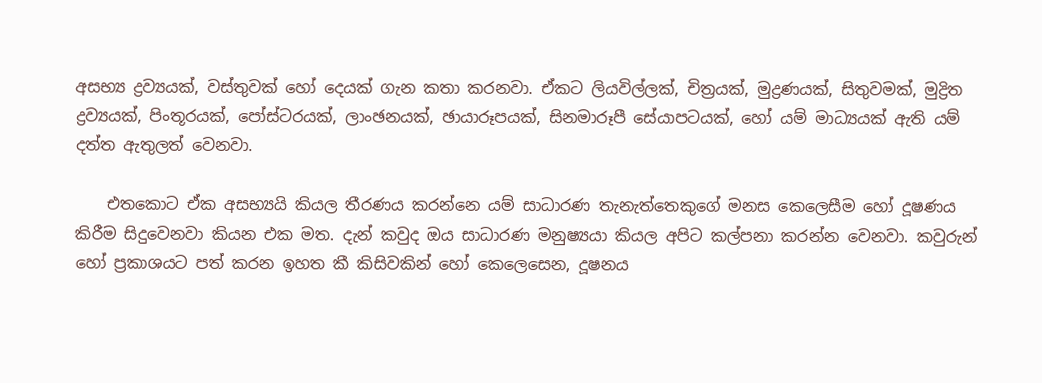අසභ්‍ය ද්‍රව්‍යයක්, වස්තුවක් හෝ දෙයක් ගැන කතා කරනවා. ඒකට ලියවිල්ලක්, චිත්‍රයක්, මුද්‍රණයක්, සිතුවමක්, මුද්‍රිත ද්‍රව්‍යයක්, පිංතූරයක්, පෝස්ටරයක්, ලාංඡනයක්, ඡායාරූපයක්, සිනමාරූපී සේයාපටයක්, හෝ යම් මාධ්‍යයක් ඇති යම් දත්ත ඇතුලත් වෙනවා.

    එතකොට ඒක අසභ්‍යයි කියල තීරණය කරන්නෙ යම් සාධාරණ තැනැත්තෙකුගේ මනස කෙලෙසීම හෝ දූෂණය කිරීම සිදුවෙනවා කියන එක මත. දැන් කවුද ඔය සාධාරණ මනුෂ්‍යයා කියල අපිට කල්පනා කරන්න වෙනවා. කවුරුන් හෝ ප්‍රකාශයට පත් කරන ඉහත කී කිසිවකින් හෝ කෙලෙසෙන, දූෂනය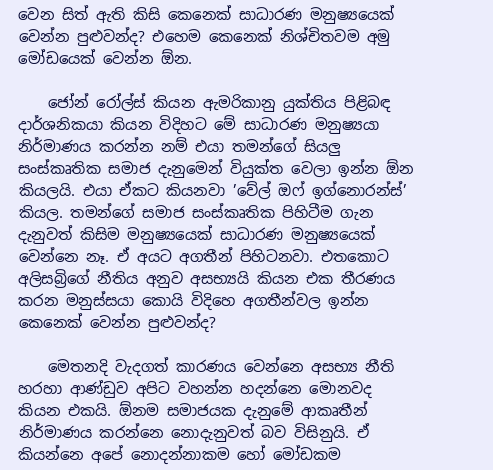වෙන සිත් ඇති කිසි කෙනෙක් සාධාරණ මනුෂ්‍යයෙක් වෙන්න පුළුවන්ද? එහෙම කෙනෙක් නිශ්චිතවම අමු මෝඩයෙක් වෙන්න ඕන.

    ජෝන් රෝල්ස් කියන ඇමරිකානු යුක්තිය පිළිබඳ දාර්ශනිකයා කියන විදිහට මේ සාධාරණ මනුෂ්‍යයා නිර්මාණය කරන්න නම් එයා තමන්ගේ සියලු සංස්කෘතික සමාජ දැනුමෙන් වියුක්ත වෙලා ඉන්න ඕන කියලයි. එයා ඒකට කියනවා ‍’වේල් ඔෆ් ඉග්නොරන්ස්’ කියල. තමන්ගේ සමාජ සංස්කෘතික පිහිටීම ගැන දැනුවත් කිසිම මනුෂ්‍යයෙක් සාධාරණ මනුෂ්‍යයෙක් වෙන්නෙ නෑ. ඒ අයට අගතීන් පිහිටනවා. එතකොට අලිසබ්‍රිගේ නීතිය අනුව අසභ්‍යයි කියන එක තීරණය කරන මනුස්සයා කොයි විදිහෙ අගතීන්වල ඉන්න කෙනෙක් වෙන්න පුළුවන්ද?

    මෙතනදි වැදගත් කාරණය වෙන්නෙ අසභ්‍ය නීති හරහා ආණ්ඩුව අපිට වහන්න හදන්නෙ මොනවද කියන එකයි. ඕනම සමාජයක දැනුමේ ආකෘතීන් නිර්මාණය කරන්නෙ නොදැනුවත් බව විසිනුයි. ඒ කියන්නෙ අපේ නොදන්නාකම හෝ මෝඩකම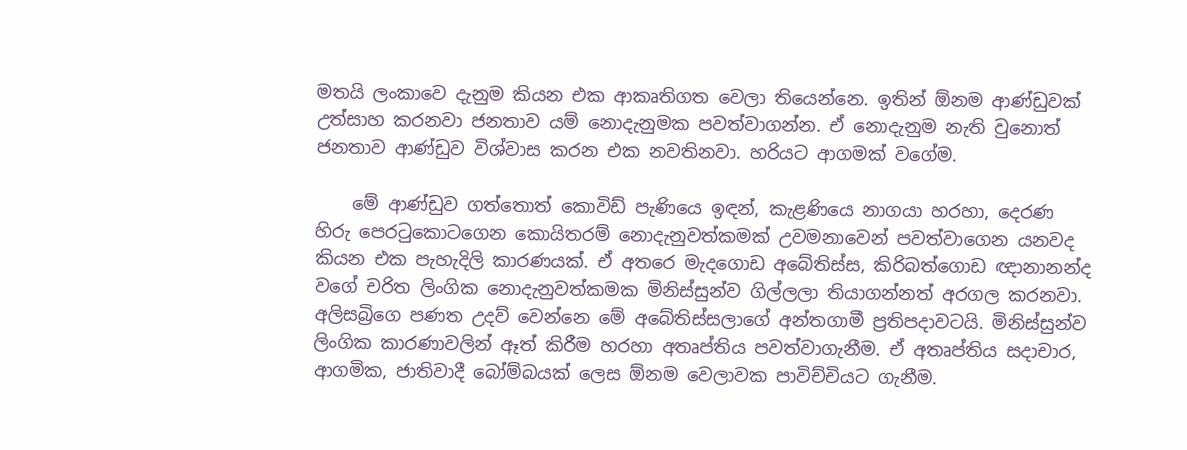මතයි ලංකාවෙ දැනුම කියන එක ආකෘතිගත වෙලා තියෙන්නෙ. ඉතින් ඕනම ආණ්ඩුවක් උත්සාහ කරනවා ජනතාව යම් නොදැනුමක පවත්වාගන්න. ඒ නොදැනුම නැති වුනොත් ජනතාව ආණ්ඩුව විශ්වාස කරන එක නවතිනවා. හරියට ආගමක් වගේම.

    මේ ආණ්ඩුව ගත්තොත් කොවිඩ් පැණියෙ ඉඳන්, කැළණියෙ නාගයා හරහා, දෙරණ හිරු පෙරටුකොටගෙන කොයිතරම් නොදැනුවත්කමක් උවමනාවෙන් පවත්වාගෙන යනවද කියන එක පැහැදිලි කාරණයක්. ඒ අතරෙ මැදගොඩ අබේතිස්ස, කිරිබත්‍ගොඩ ඥානානන්ද වගේ චරිත ලිංගික නොදැනුවත්කමක මිනිස්සුන්ව ගිල්ලලා තියාගන්නත් අරගල කරනවා. අලිසබ්‍රිගෙ පණත උදව් වෙන්නෙ මේ අබේතිස්සලාගේ අන්තගාමී ප්‍රතිපදාවටයි. මිනිස්සුන්ව ලිංගික කාරණාවලින් ඈත් කිරීම හරහා අතෘප්තිය පවත්වාගැනීම. ඒ අතෘප්තිය සදාචාර, ආගමික, ජාතිවාදී බෝම්බයක් ලෙස ඕනම වෙලාවක පාවිච්චියට ගැනීම.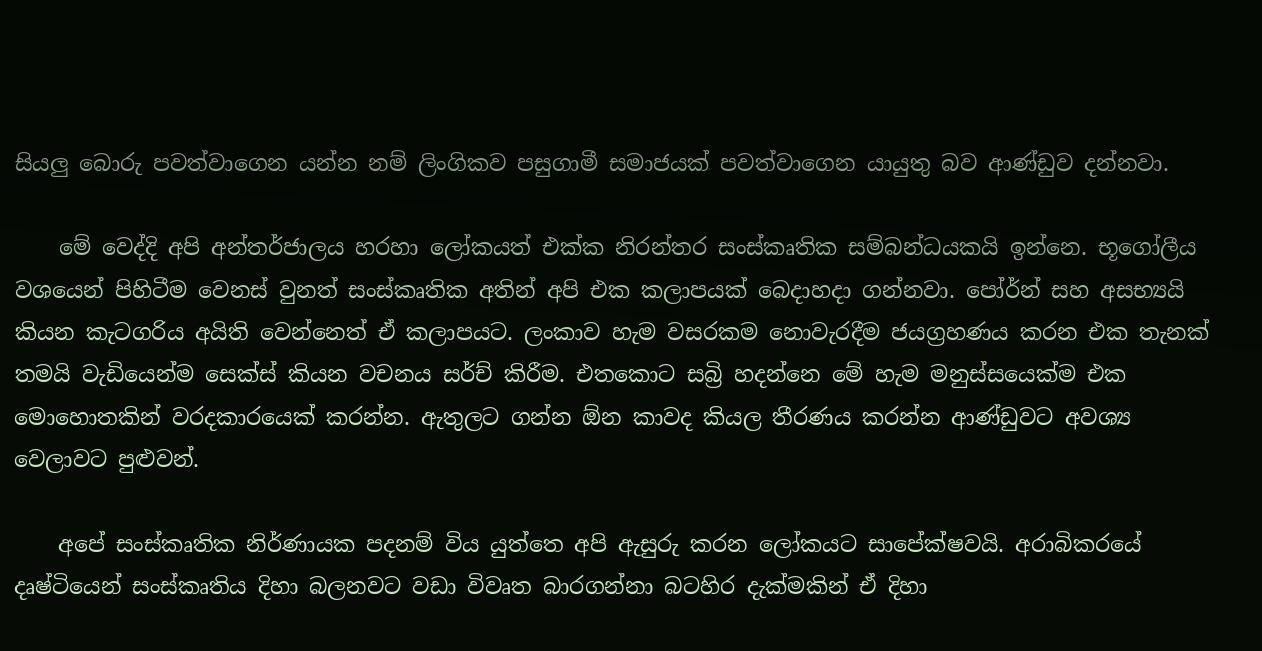සියලු බොරු පවත්වාගෙන යන්න නම් ලිංගිකව පසුගාමී සමාජයක් පවත්වාගෙන යායුතු බව ආණ්ඩුව දන්නවා.

    මේ වෙද්දි අපි අන්තර්ජාලය හරහා ලෝකයත් එක්ක නිරන්තර සංස්කෘතික සම්බන්ධයකයි ඉන්නෙ. භූගෝලීය වශයෙන් පිහිටීම වෙනස් වුනත් සංස්කෘතික අතින් අපි එක කලාපයක් බෙදාහදා ගන්නවා. පෝර්න් සහ අසභ්‍යයි කියන කැටගරිය අයිති වෙන්නෙත් ඒ කලාපයට. ලංකා‍ව හැම වසරකම නොවැරදීම ජයග්‍රහණය කරන එක තැනක් තමයි වැඩියෙන්ම සෙක්ස් කියන වචනය සර්ච් කිරීම. එතකොට සබ්‍රි හදන්නෙ මේ හැම මනුස්සයෙක්ම එක මොහොතකින් වරදකාරයෙක් කරන්න. ඇතුලට ගන්න ඕන කාවද කියල තීරණය කරන්න ආණ්ඩුවට අවශ්‍ය වෙලාවට පුළුවන්.

    අපේ සංස්කෘතික නිර්ණායක පදනම් විය යුත්තෙ අපි ඇසු‍රු කරන ලෝකයට සාපේක්ෂවයි. අරාබිකරයේ දෘෂ්ටියෙන් සංස්කෘතිය දිහා බලනවට වඩා විවෘත බාරගන්නා බටහිර දැක්මකින් ඒ දිහා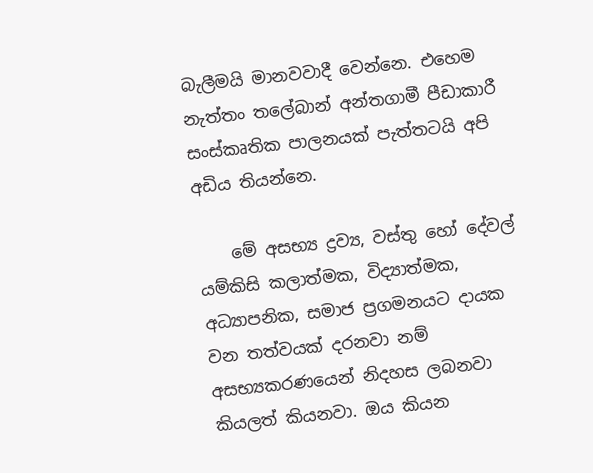බැලීමයි මානවවාදී වෙන්නෙ. එහෙම නැත්තං තලේබාන් අන්තගාමී පීඩාකාරී සංස්කෘතික පාලනයක් පැත්තටයි අපි අඩිය තියන්නෙ.

    මේ අසභ්‍ය ද්‍රව්‍ය, වස්තු හෝ දේවල් යම්කිසි කලාත්මක, විද්‍යාත්මක, අධ්‍යාපනික, සමාජ ප්‍රගමනයට දායක වන තත්වයක් දරනවා නම් අසභ්‍යකරණයෙන් නිදහස ලබනවා කියලත් කියනවා. ඔය කියන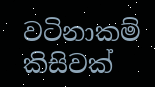වටිනාකම් කිසිවක්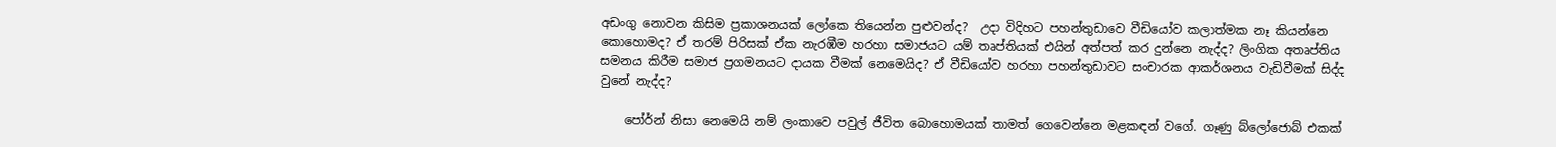අඩංගු නොවන කිසිම ප්‍රකාශනයක් ලෝකෙ තියෙන්න පුළුවන්ද?  උදා විදිහට පහන්තුඩාවෙ වීඩියෝව කලාත්මක නෑ කියන්නෙ කොහොමද? ඒ තරම් පිරිසක් ඒක නැරඹීම හරහා සමාජයට යම් තෘප්තියක් එයින් අත්පත් කර දුන්නෙ නැද්ද? ලිංගික අතෘප්තිය සමනය කිරීම සමාජ ප්‍රගමනයට දායක වීමක් නෙමෙයිද? ඒ වීඩියෝව හරහා පහන්තුඩාවට සංචාරක ආකර්ශනය වැඩිවීමක් සිද්ද වුනේ නැද්ද?

    පෝර්න් නිසා නෙමෙයි නම් ලංකාවෙ පවුල් ජීවිත බොහොමයක් තාමත් ගෙවෙන්නෙ මළකඳන් වගේ. ගෑණු බ්ලෝජොබ් එකක්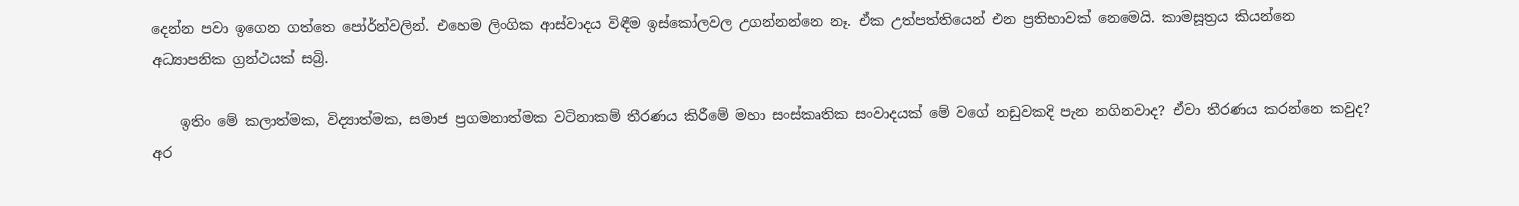දෙන්න පවා ඉගෙන ගත්තෙ පෝර්න්වලින්. එහෙම ලිංගික ආස්වාදය විඳීම ඉස්කෝලවල උගන්නන්නෙ නෑ. ඒක උත්පත්තියෙන් එන ප්‍රතිභාවක් නෙමෙයි. කාමසූත්‍රය කියන්නෙ අධ්‍යාපනික ග්‍රන්ථයක් සබ්‍රි.

    ඉතිං මේ කලාත්මක, විද්‍යාත්මක, සමාජ ප්‍රගමනාත්මක වටිනාකම් තීරණය කිරීමේ මහා සංස්කෘතික සංවාදයක් මේ වගේ නඩුවකදි පැන නගිනවාද? ඒවා තීරණය කරන්නෙ කවුද? අර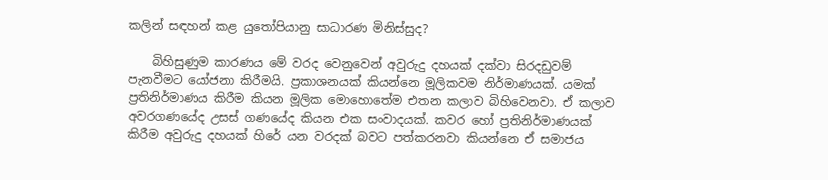කලින් සඳහන් කළ යුතෝපියානු සාධාරණ මිනිස්සුද?

    බිහිසුණුම කාරණය මේ වරද වෙනුවෙන් අවුරුදු දහයක් දක්වා සිරදඩුවම් පැනවීමට යෝජනා කිරීමයි. ප්‍රකාශනයක් කියන්නෙ මූලිකවම නිර්මාණයක්. යමක් ප්‍රතිනිර්මාණය කිරීම කියන මූලික මොහොතේම එතන කලාව බිහිවෙනවා. ඒ කලාව අවරගණයේද උසස් ගණයේද කියන එක සංවාදයක්. කවර හෝ ප්‍රතිනිර්මාණයක් කිරීම අවුරුදු දහයක් හිරේ යන වරදක් බවට පත්කරනවා කියන්නෙ ඒ සමාජය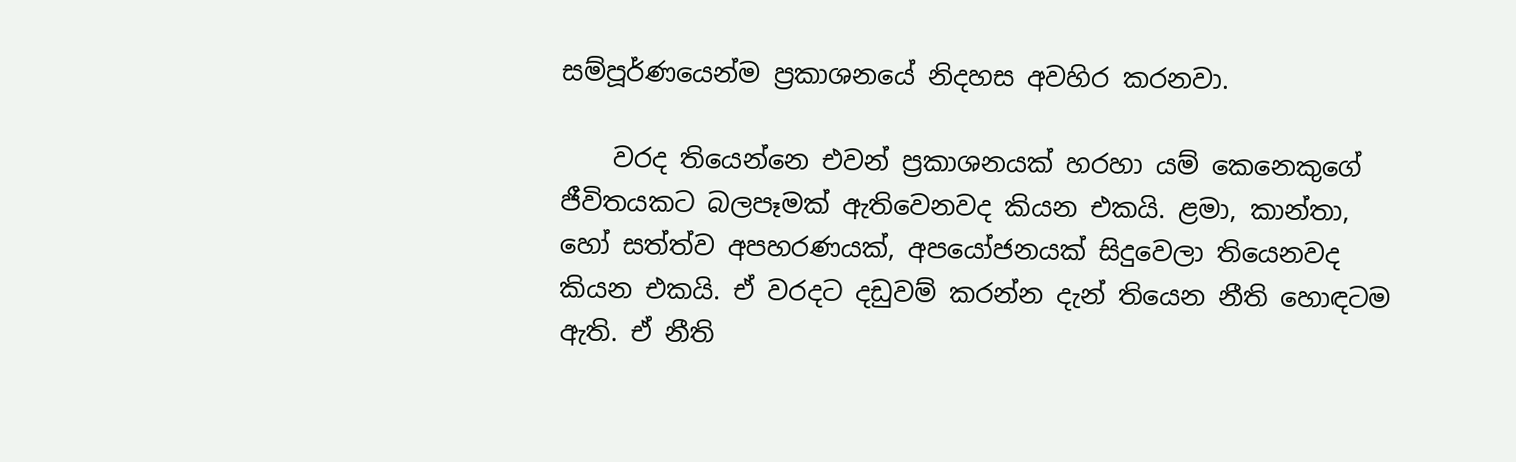සම්පූර්ණයෙන්ම ප්‍රකාශනයේ නිදහස අවහිර කරනවා.

    වරද තියෙන්නෙ එවන් ප්‍රකාශනයක් හරහා යම් කෙනෙකුගේ ජීවිතයකට බලපෑමක් ඇතිවෙනවද කියන එකයි. ළමා, කාන්තා, හෝ සත්ත්ව අපහරණයක්, අපයෝජනයක් සිදුවෙලා තියෙනවද කියන එකයි. ඒ වරදට දඩුවම් කරන්න දැන් තියෙන නීති හොඳටම ඇති. ඒ නීති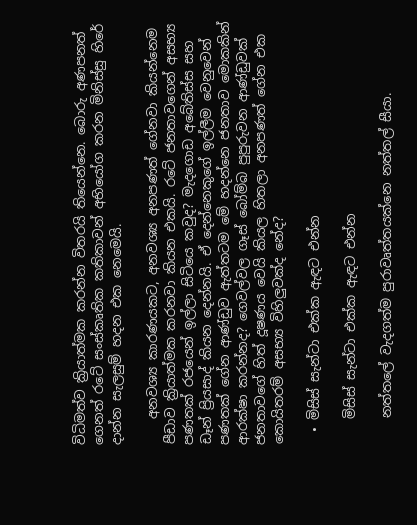විධිමත්ව ක්‍රියාත්මක කරන්න විතරයි තියෙන්නෙ. බොරු අණපනත් ගෙනත් රටේ සංස්කෘතික කතිකාවන් අභියෝග කරන මිනිස්සු හිරේ දාන්න සැලසුම් හදන එක නෙමෙයි.

    අනවශ්‍ය කාරණයකට, අනවශ්‍ය අනපණත් ගේනවා කියන්නෙම පීඩාව ක්‍රියාත්මක කරනවා කියන එකයි. රටේ ජනතාවගෙන් අසභ්‍ය පණතක් රජයෙන් ඉල්ලා සිටියෙ කවුද? මැදගොඩ අබේතිස්ස සහ ඩෑන් ප්‍රියසාද් කියන දෙන්නයි. ඒ දෙන්නෙකුගේ ඉල්ලීම වෙනුවෙන් පණතක් ගේන ආණ්ඩුව ඇත්තටම මේ හදන්නෙ ජනතාව මොකකින් ආරක්ෂා කරන්නද? ගෙවල්වල ගෑස් බෝම්බ පුපුරුවන ආණ්ඩුවක් ජනතාවගේ හිත් දූෂණය වෙයි කියල හිතලා අනපණත් ගේන එක කෙ‍ායිතරම් අසභ්‍ය විහිලුවක්ද නේද?

  • මිසිස් සැන්ටා එක්ක ඇඳට එන්න

    මිසිස් සැන්ටා එක්ක ඇඳට එන්න

    නත්තලේ වැදගත්ම පුරාවෘත්තයක්නෙ නත්තල් සීයා.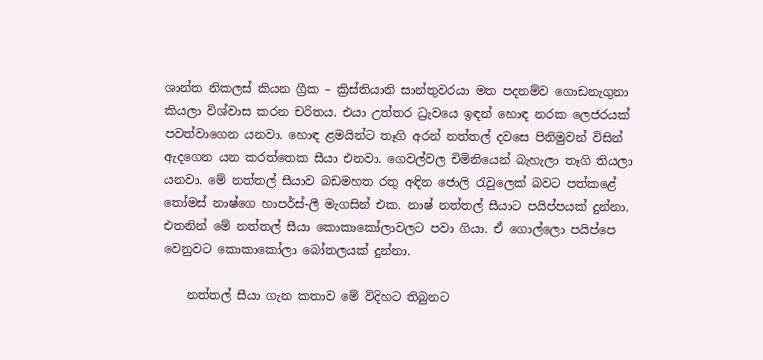ශාන්ත නිකලස් කියන ග්‍රීක – ක්‍රිස්තියානි සාන්තුවරයා මත පදනම්ව ගොඩනැගුනා කියලා විශ්වාස කරන චරිතය. එයා උත්තර ධ්‍රැවයෙ ඉඳන් හොඳ නරක ලෙජරයක් පවත්වාගෙන යනවා. හොඳ ළමයින්ට තෑගි අරන් නත්තල් දවසෙ පිනිමුවන් විසින් ඇදගෙන යන කරත්තෙක සීයා එනවා. ගෙවල්වල චිමිනියෙන් බැහැලා තෑගි තියලා යනවා. මේ නත්තල් සීයාව බඩමහත රතු අඳින ජොලි රැවුලෙක් බවට පත්කළේ තෝමස් නාෂ්ගෙ හාපර්ස්-ලී මැගසින් එක. නාෂ් නත්තල් සීයාට පයිප්පයක් දුන්නා. එතනින් මේ නත්තල් සීයා කොකාකෝලාවලට පවා ගියා. ඒ ගොල්ලො පයිප්පෙ වෙනුවට කොකාකෝලා බෝතලයක් දුන්නා.

    නත්තල් සීයා ගැන කතාව මේ විදිහට තිබුනට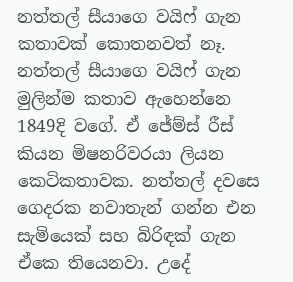නත්තල් සීයාගෙ වයිෆ් ගැන කතාවක් කොතනවත් නෑ. නත්තල් සීයාගෙ වයිෆ් ගැන මුලින්ම කතාව ඇහෙන්නෙ 1849දි වගේ. ඒ ජේම්ස් රීස් කියන මිෂනරිවරයා ලියන කෙටිකතාවක. නත්තල් දවසෙ ගෙදරක නවාතැන් ගන්න එන සැමියෙක් සහ බිරිඳක් ගැන ඒකෙ තියෙනවා. උදේ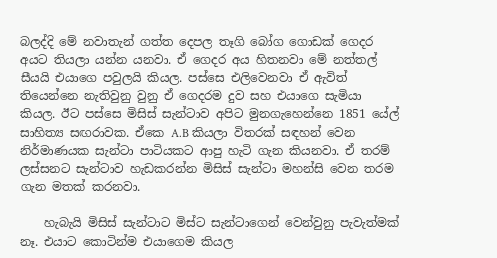බලද්දි මේ නවාතැන් ගත්ත දෙපල තෑගි බෝග ගොඩක් ගෙදර අයට තියලා යන්න යනවා. ඒ ගෙදර අය හිතනවා මේ නත්තල් සීයයි එයාගෙ පවුලයි කියල. පස්සෙ එලිවෙනවා ඒ ඇවිත් තියෙන්නෙ නැතිවුනු වුනු ඒ ගෙදරම දුව සහ එයාගෙ සැමියා කියල. ඊට පස්සෙ මිසිස් සැන්ටාව අපිට මුනගැහෙන්නෙ 1851 යේල් සාහිත්‍ය සඟරාවක. ඒකෙ A.B කියලා විතරක් සඳහන් වෙන නිර්මාණයක සැන්ටා පාටියකට ආපු හැටි ගැන කියනවා. ඒ තරම් ලස්සනට සැන්ටාව හැඩකරන්න මිසිස් සැන්ටා මහන්සි වෙන තරම ගැන මතක් කරනවා.

    හැබැයි මිසිස් සැන්ටාට මිස්ට සැන්ටාගෙන් ‍වෙන්වුනු පැවැත්මක් නෑ. එයාට කොටින්ම එයාගෙම කියල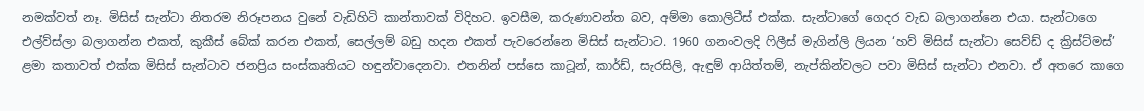නමක්වත් නෑ. මිසිස් සැන්ටා නිතරම නිරූපනය වුනේ වැඩිහිටි කාන්තාවක් විදිහට. ඉවසීම, කරුණාවන්ත බව, අම්මා කොලිටීස් එක්ක. සැන්ටාගේ ගෙදර වැඩ බලාගන්නෙ එයා. සැන්ටාගෙ එල්ව්ස්ලා බලාගන්න එකත්, කුකීස් බේක් කරන එකත්, සෙල්ලම් බඩු හදන එකත් පැවරෙන්නෙ මිසිස් සැන්ටාට. 1960 ගනංවලදි ෆිලීස් මැගින්ලි ලියන ‘හව් මිසිස් සැන්ටා සෙව්ඩ් ද ක්‍රිස්ට්මස්’ ළමා කතාවත් එක්ක මිසිස් සැන්ටාව ජනප්‍රිය සංස්කෘතියට හඳුන්වාදෙනවා. එතනින් පස්සෙ කාටූන්, කාර්ඩ්, සැරසිලි, ඇඳුම් ආයිත්තම්, නැප්කින්වලට පවා මිසිස් සැන්ටා එනවා. ඒ අතරෙ කාගෙ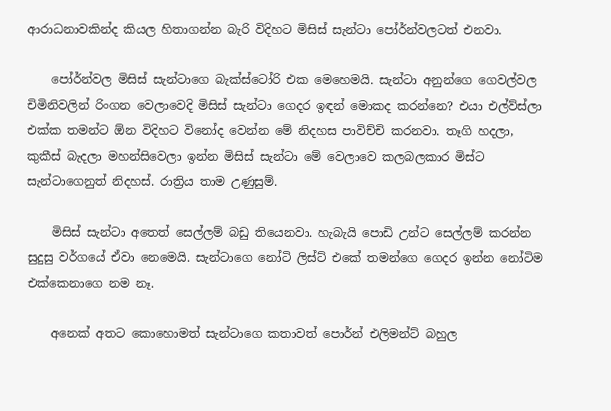ආරාධනාවකින්ද කියල හිතාගන්න බැරි විදිහට මිසිස් සැන්ටා පෝර්න්වලටත් එනවා.

    පෝර්න්වල මිසිස් සැන්ටාගෙ බැක්ස්ටෝරි එක මෙහෙමයි. සැන්ටා අනුන්ගෙ ගෙවල්වල චිමිනිවලින් රිංගන වෙලාවෙදි මිසිස් සැන්ටා ගෙදර ඉඳන් මොකද කරන්නෙ? එයා එල්ව්ස්ලා එක්ක තමන්ට ඕන විදිහට විනෝද වෙන්න මේ නිදහස පාවිච්චි කරනවා. තෑගි හදලා, කුකීස් බැදලා මහන්සිවෙලා ඉන්න මිසිස් සැන්ටා මේ වෙලාවෙ කලබලකාර මිස්ට සැන්ටාගෙනුත් නිදහස්. රාත්‍රිය තාම උණුසුම්.

    මිසිස් සැන්ටා අතෙත් සෙල්ලම් බඩු තියෙනවා. හැබැයි පොඩි උන්ට සෙල්ලම් කරන්න සුදුසු වර්ගයේ ඒවා නෙමෙයි. සැන්ටාගෙ නෝටි ලිස්ට් එකේ තමන්ගෙ ගෙදර ඉන්න නෝටිම එක්කෙනාගෙ නම නෑ.

    අනෙක් අතට කොහොමත් සැන්ටාගෙ කතාවත් පොර්න් එලිමන්ට් බහුල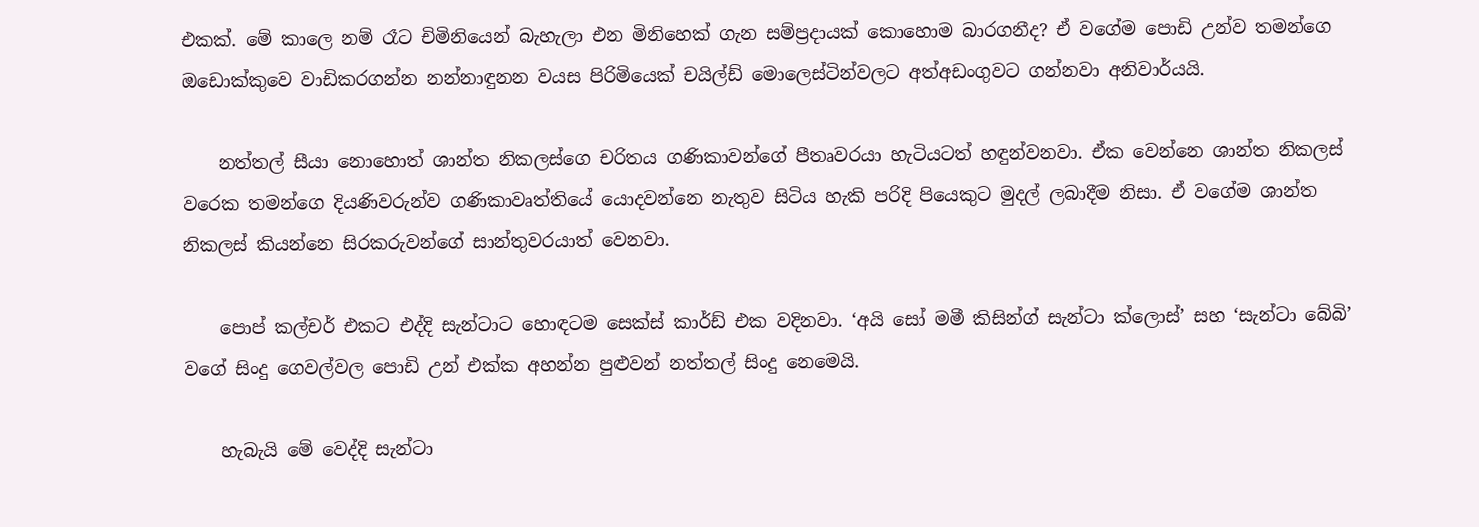එකක්. මේ කාලෙ නම් රෑට චිමිනියෙන් බැහැලා එන මිනිහෙක් ගැන සම්ප්‍රදායක් කොහොම බාරගනීද? ඒ වගේම පොඩි උන්ව තමන්ගෙ ඔඩොක්කුවෙ වාඩිකරගන්න නන්නාඳුනන වයස පිරිමියෙක් චයිල්ඩ් මොලෙස්ටින්වලට අත්අඩංගුවට ගන්නවා අනිවාර්යයි.

    නත්තල් සීයා නොහොත් ශාන්ත නිකලස්ගෙ චරිතය ගණිකාවන්ගේ පීතෘවරයා හැටියටත් හඳුන්වනවා. ඒක වෙන්නෙ ශාන්ත නිකලස් වරෙක තමන්ගෙ දියණිවරුන්ව ගණිකාවෘත්තියේ යොදවන්නෙ නැතුව සිටිය හැකි පරිදි පියෙකුට මුදල් ලබාදීම නිසා. ඒ වගේම ශාන්ත නිකලස් කියන්නෙ සිරකරුවන්ගේ සාන්තුවරයාත් වෙනවා.

    පොප් කල්චර් එකට එද්දි සැන්ටාට හොඳටම සෙක්ස් කාර්ඩ් එක වදිනවා. ‘අයි සෝ මමී කිසින්ග් සැන්ටා ක්ලොස්’ සහ ‘සැන්ටා බේබි’ වගේ සිංදු ගෙවල්වල පොඩි උන් එක්ක අහන්න පුළුවන් නත්තල් සිංදු නෙමෙයි.

    හැබැයි මේ වෙද්දි සැන්ටා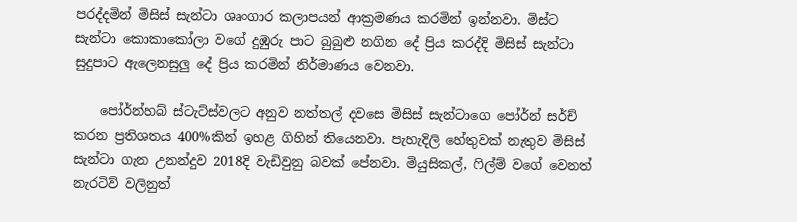පරද්දමින් මිසිස් සැන්ටා ශෘංගාර කලාපයන් ආක්‍රමණය කරමින් ඉන්නවා. මිස්ට සැන්ටා කොකාකෝලා වගේ දුඹුරු පාට බුබුළු නගින දේ ප්‍රිය කරද්දි මිසිස් සැන්ටා සුදුපාට ඇලෙනසුලු දේ ප්‍රිය කරමින් නිර්මාණය වෙනවා.

    පෝර්න්හබ් ස්ටැට්ස්වලට අනුව නත්තල් දවසෙ මිසිස් සැන්ටාගෙ පෝර්න් සර්ච් කරන ප්‍රතිශතය 400%කින් ඉහළ ගිහින් තියෙනවා. පැහැදිලි හේතුවක් නැතුව මිසිස් සැන්ටා ගැන උනන්දුව 2018දි වැඩිවුනු බවක් පේනවා. මියුසිකල්, ෆිල්ම් වගේ වෙනත් නැරටිව් වලිනුත්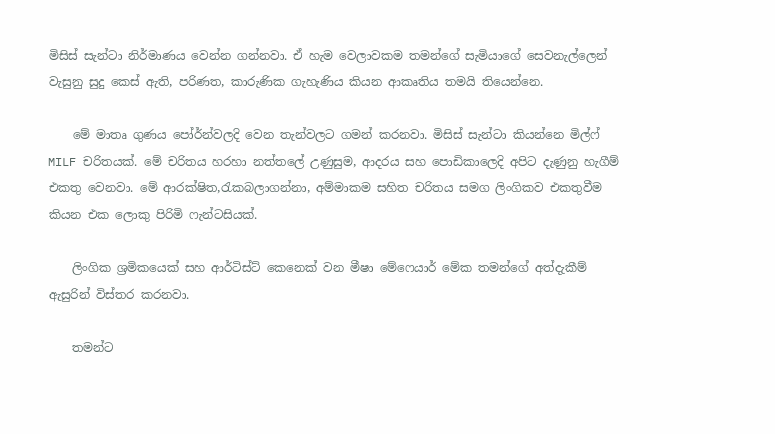මිසිස් සැන්ටා නිර්මාණය වෙන්න ගන්නවා. ඒ හැම වෙලාවකම තමන්ගේ සැමියාගේ‍ සෙවනැල්ලෙන් වැසුනු සුදු කෙස් ඇති, පරිණත, කාරුණික ගැහැණිය කියන ආකෘතිය තමයි තියෙන්නෙ.

    මේ මාතෘ ගුණය පෝර්න්වලදි වෙන තැන්වලට ගමන් කරනවා. මිසිස් සැන්ටා කියන්නෙ මිල්ෆ් MILF චරිතයක්. මේ චරිතය හරහා නත්තලේ උණුසුම, ආදරය සහ පොඩිකාලෙදි අපිට දැණුනු හැගීම් එකතු වෙනවා. මේ ආරක්ෂිත,රැකබලාගන්නා, අම්මාකම සහිත චරිතය සමග ලිංගිකව එකතුවීම කියන එක ලොකු ‍පිරිමි ෆැන්ටසියක්.

    ලිංගික ශ්‍රමිකයෙක් සහ ආර්ටිස්ට් කෙනෙක් වන මීෂා මේෆෙයාර් මේක තමන්ගේ අත්දැකීම් ඇසුරින් විස්තර කරනවා.

    තමන්ට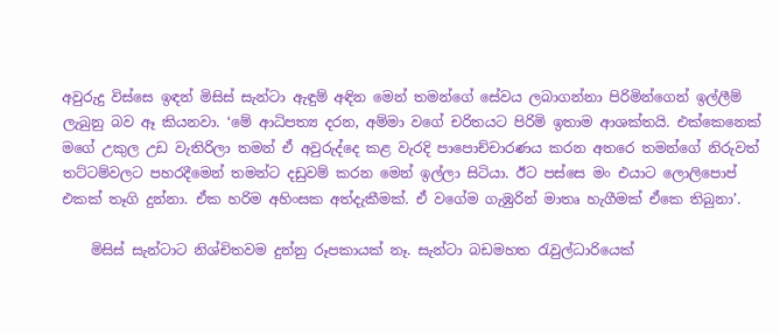අවුරුදු විස්සෙ ඉඳන් මිසිස් සැන්ටා ඇඳුම් අඳින මෙන් තමන්ගේ සේවය ලබාගන්නා පිරිමින්ගෙන් ඉල්ලීම් ලැබුනු බව ඈ කියනවා. ‘මේ ආධිපත්‍ය දරන, අම්මා වගේ චරිතයට පිරිමි ඉතාම ආශක්තයි. එක්කෙනෙක් මගේ උකුල උඩ වැතිරිලා තමන් ඒ අවුරුද්දෙ කළ වැරදි පාපොච්චාරණය කරන අතරෙ තමන්ගේ නිරුවත් තට්ටම්වලට පහරදීමෙන් තමන්ට දඩුවම් කරන මෙන් ඉල්ලා සිටියා. ඊට පස්සෙ මං එයාට ලොලිපොප් එකක් තෑගි දුන්නා. ඒක හරිම අහිංසක අත්දැකීමක්. ඒ වගේම ගැඹුරින් මාතෘ හැගීමක් ඒකෙ තිබුනා’.

    මිසිස් සැන්ටාට නිශ්චිතවම දුන්නු රූපකායක් නෑ. සැන්ටා බඩමහත රැවුල්ධාරියෙක්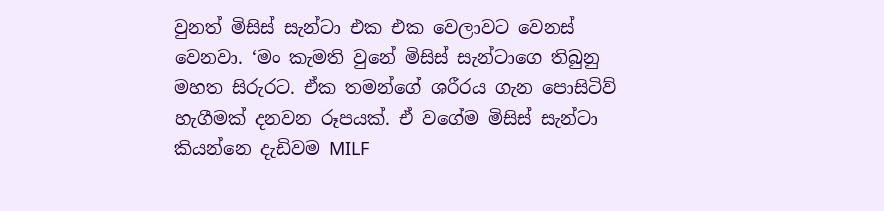වුනත් මිසිස් සැන්ටා එක එක වෙලාවට වෙනස් වෙනවා. ‘මං කැමති වුනේ මිසිස් සැන්ටාගෙ තිබුනු මහත සිරුරට. ඒක තමන්ගේ ශරීරය ගැන පොසිටිව් හැගීමක් දනවන රූපයක්. ඒ වගේම මිසිස් සැන්ටා කියන්නෙ දැඩිවම MILF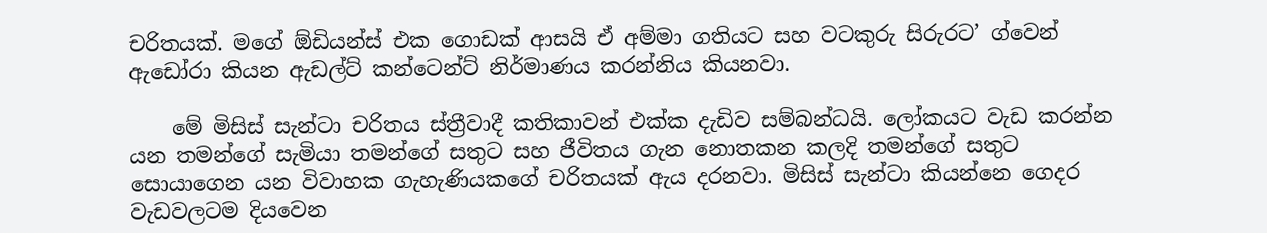චරිතයක්. මගේ ඕඩියන්ස් එක ගොඩක් ආසයි ඒ අම්මා ගතියට සහ වටකුරු සිරුරට’ ග්වෙන් ඇඩෝරා කියන ඇඩල්ට් කන්ටෙන්ට් නිර්මාණය කරන්නිය කියනවා.

    මේ මිසිස් සැන්ටා චරිතය ‍ස්ත්‍රීවාදී කතිකාවන් එක්ක දැඩිව සම්බන්ධයි. ලෝකයට වැඩ කරන්න යන තමන්ගේ සැමියා තමන්ගේ සතුට සහ ජීවිතය ගැන නොතකන කලදි තමන්ගේ සතුට සොයාගෙන යන විවාහක ගැහැණියකගේ චරිතයක් ඇය දරනවා. මිසිස් සැන්ටා කියන්නෙ ගෙදර වැඩවලටම දියවෙන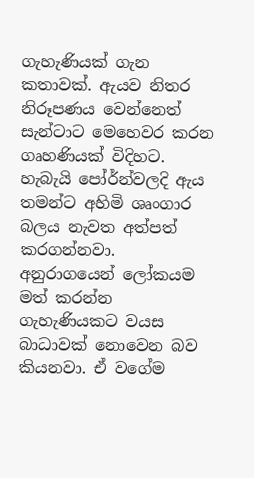ගැහැණියක් ගැන කතාවක්. ඇයව නිතර නිරූපණය වෙන්නෙත් සැන්ටාට මෙහෙවර කරන ගෘහණියක් විදිහට. හැබැයි පෝර්න්වලදි ඇය තමන්ට අහිමි ශෘංගාර බලය නැවත අත්පත් කරගන්නවා. අනුරාගයෙන් ලෝකයම මත් කරන්න ගැහැණියකට වයස බාධාවක් නොවෙන බව කියනවා. ඒ වගේම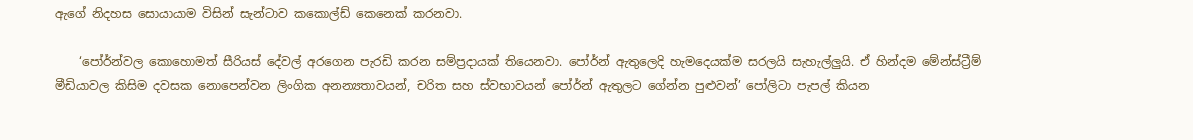ඇගේ නිදහස සොයායාම විසින් සැන්ටාව කකොල්ඩ් කෙනෙක් කරනවා.

    ‘පෝර්න්වල කොහොමත් සීරියස් දේවල් අරගෙන පැරඩි කරන සම්ප්‍රදායක් තියෙනවා. පෝර්න් ඇතුලෙදි හැමදෙයක්ම සරලයි සැහැල්ලුයි. ඒ හින්දම මේන්ස්‍ට්‍රීම් මීඩියාවල කිසිම දවසක නොපෙන්වන ලිංගික අනන්‍යතාවයන්, චරිත සහ ස්වභාවයන් පෝර්න් ඇතුලට ගේන්න පුළුවන්’ පෝලිටා පැපල් කියන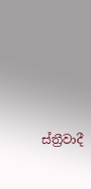ස්ත්‍රීවාදී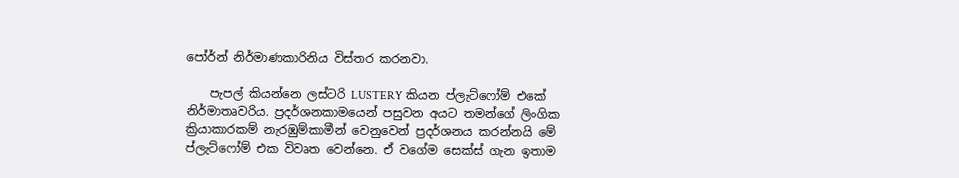පෝර්න් නිර්මාණකාරිනිය විස්තර කරනවා.

    පැපල් කියන්නෙ ලස්ටරි LUSTERY කියන ප්ලැට්ෆෝම් එකේ නිර්මාතෘවරිය. ප්‍රදර්ශනකාමයෙන් පසුවන අයට තමන්ගේ ලිංගික ක්‍රියාකාරකම් නැරඹුම්කාමීන් වෙනුවෙන් ප්‍රදර්ශනය කරන්නයි මේ ප්ලැට්ෆෝම් එක විවෘත වෙන්නෙ. ඒ වගේම සෙක්ස් ගැන ඉතාම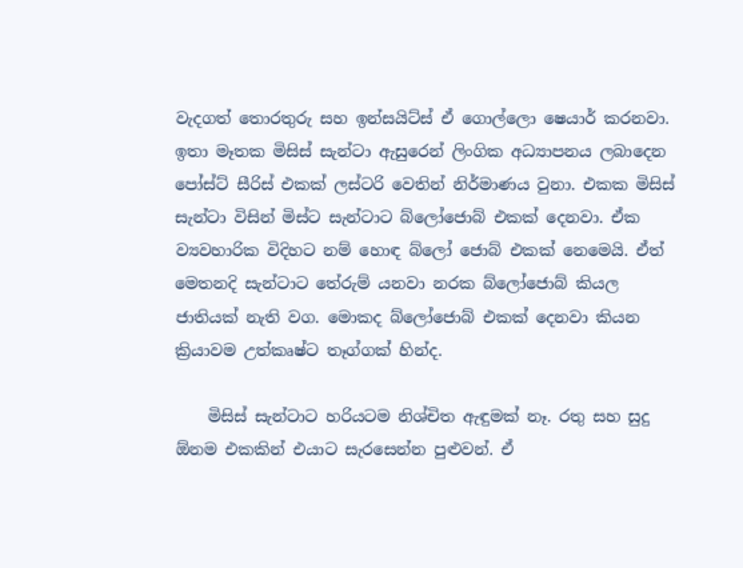වැදගත් තොරතුරු සහ ඉන්සයිට්ස් ඒ ගොල්ලො ෂෙයාර් කරනවා. ඉතා මෑතක මිසිස් සැන්ටා ඇසුරෙන් ලිංගික අධ්‍යාපනය ලබාදෙන පෝස්ට් සීරිස් එකක් ලස්ටරි වෙතින් නිර්මාණය වුනා. එකක මිසිස් සැන්ටා විසින් මිස්ට සැන්ටාට බ්ලෝජොබ් එකක් දෙනවා. ඒක ව්‍යවහාරික විදිහට නම් හොඳ බ්ලෝ ජොබ් එකක් නෙමෙයි. ඒත් මෙතනදි සැන්ටාට තේරුම් යනවා නරක බ්ලෝජොබ් කියල ජාතියක් නැති වග. මොකද බ්ලෝජොබ් එකක් දෙනවා කියන ක්‍රියාවම උත්කෘෂ්ට තෑග්ගක් හින්ද.

    මිසිස් සැන්ටාට හරියටම නිශ්චිත ඇඳුමක් නෑ. රතු සහ සුදු ඕනම එකකින් එයාට සැරසෙන්න පුළුවන්. ඒ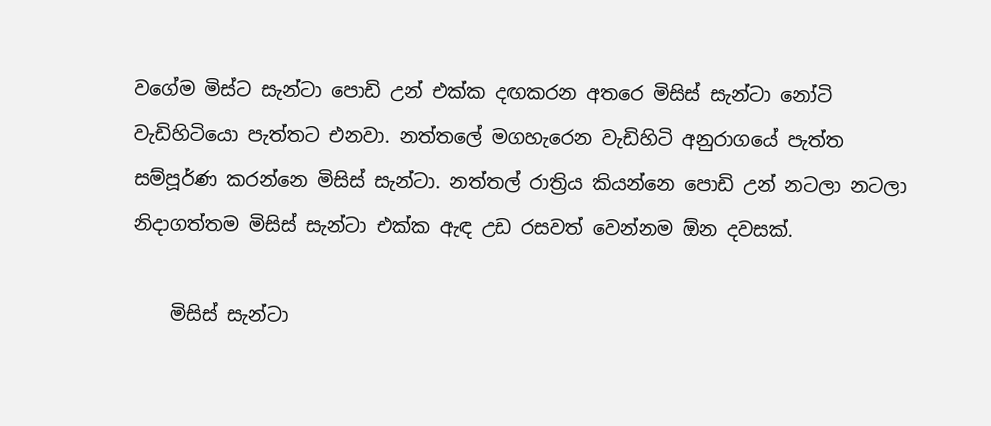වගේම මිස්ට සැන්ටා පොඩි උන් එක්ක දඟකරන අතරෙ මිසිස් සැන්ටා නෝටි වැඩිහිටියො පැත්තට එනවා. නත්තලේ මගහැරෙන වැඩිහිටි අනුරාගයේ පැත්ත සම්පූර්ණ කරන්නෙ මිසිස් සැන්ටා. නත්තල් රාත්‍රිය කියන්නෙ පොඩි උන් නටලා නටලා නිදාගත්තම මිසිස් සැන්ටා එක්ක ඇඳ උඩ රසවත් වෙන්නම ඕන දවසක්.

    මිසිස් සැන්ටා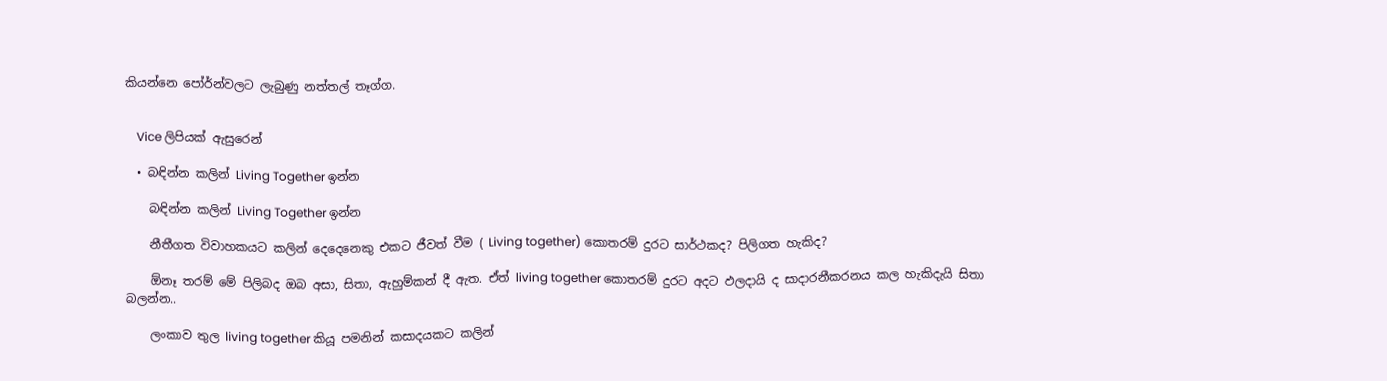කියන්නෙ පෝර්න්වලට ලැබුණු නත්තල් තෑග්ග.


    Vice ලිපියක් ඇසුරෙන්

  • බඳින්න කලින් Living Together ඉන්න

    බඳින්න කලින් Living Together ඉන්න

    නීතීගත විවාහකයට කලින් දෙදෙනෙකු එකට ජීවත් වීම ( Living together) කොතරම් දුරට සාර්ථකද? පිලිගත හැකිද?

    ඕනෑ තරම් මේ පිලිබද ඔබ අසා, සිතා, ඇහුම්කන් දී ඇත. ඒත් living together කොතරම් දුරට අදට ඵලදායි ද සාදාරනීකරනය කල හැකිදැයි සිතා බලන්න..

    ලංකාව තුල living together කියූ පමනින් කසාදයකට කලින්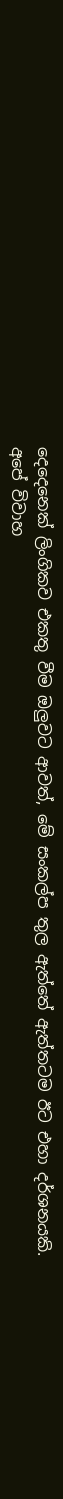දෙදෙනෙක් ලිංගිකව එකතු වීම ඔලුවට ආවත්, මේ සංකල්ප තුල ඇත්තේ ඇත්තටම ඊට එහා දර්ශනයකි. අපේ විවාහ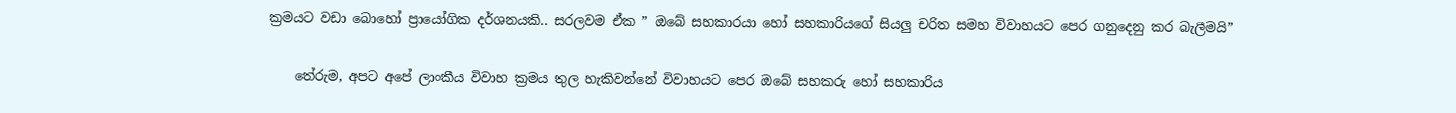ක්‍රමයට වඩා බොහෝ ප්‍රායෝගික දර්ශනයකි.. සරලවම ඒක ” ඔබේ සහකාරයා හෝ සහකාරියගේ සියලු චරිත සමහ විවාහයට පෙර ගනුදෙනු කර බැලීමයි”

    තේරුම, අපට අපේ ලාංකීය විවාහ ක්‍රමය තුල හැකිවන්නේ විවාහයට පෙර ඔබේ සහකරු හෝ සහකාරිය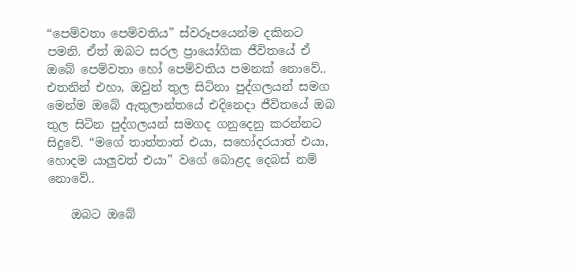“පෙම්වතා පෙම්වතිය” ස්වරූපයෙන්ම දකිනට පමනි. ඒත් ඔබට සරල ප්‍රායෝගික ජීවිතයේ ඒ ඔබේ පෙම්වතා හෝ පෙම්වතිය පමනක් නොවේ.. එතනින් එහා, ඔවුන් තුල සිටිනා පුද්ගලයන් සමග මෙන්ම ඔබේ ඇතුලාන්තයේ එදිනෙදා ජීවිතයේ ඔබ තුල සිටින පුද්ගලයන් සමගද ගනුදෙනු කරන්නට සිදුවේ. “මගේ තාත්තාත් එයා, සහෝදරයාත් එයා, හොදම යාලුවත් එයා” වගේ බොළද දෙබස් නම් නොවේ..

    ඔබට ඔබේ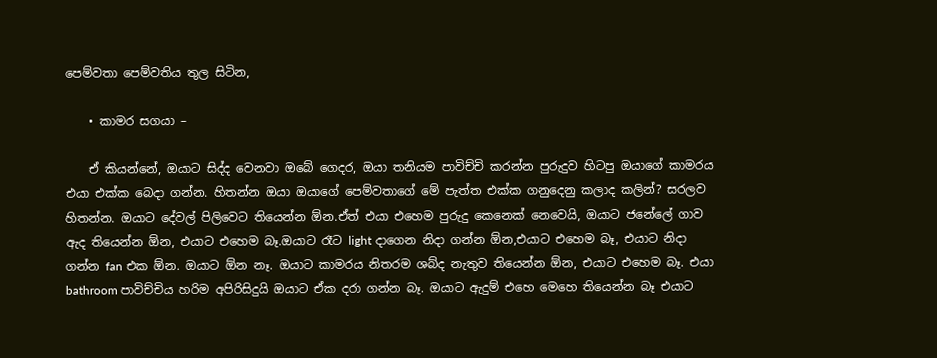පෙම්වතා පෙම්වතිය තුල සිටින,

    • කාමර සගයා –

    ඒ කියන්නේ, ඔයාට සිද්ද වෙනවා ඔබේ ගෙදර, ඔයා තනියම පාවිච්චි කරන්න පුරුදුව හිටපු ඔයාගේ කාමරය එයා එක්ක බෙදා ගන්න. හිතන්න ඔයා ඔයාගේ පෙම්වතාගේ මේ පැත්ත එක්ක ගනුදෙනු කලාද කලින්? සරලව හිතන්න. ඔයාට දේවල් පිලිවෙට තියෙන්න ඕන.ඒත් එයා එහෙම පුරුදු කෙනෙක් නෙවෙයි, ඔයාට ජනේලේ ගාව ඇද තියෙන්න ඕන, එයාට එහෙම බෑ.ඔයාට රෑට light දාගෙන නිදා ගන්න ඕන,එයාට එහෙම බෑ, එයාට නිදා ගන්න fan එක ඕන. ඔයාට ඕන නෑ. ඔයාට කාමරය නිතරම ශබ්ද නැතුව තියෙන්න ඕන, එයාට එහෙම බෑ. එයා bathroom පාවිච්චිය හරිම අපිරිසිදුයි ඔයාට ඒක දරා ගන්න බෑ. ඔයාට ඇදුම් එහෙ මෙහෙ තියෙන්න බෑ එයාට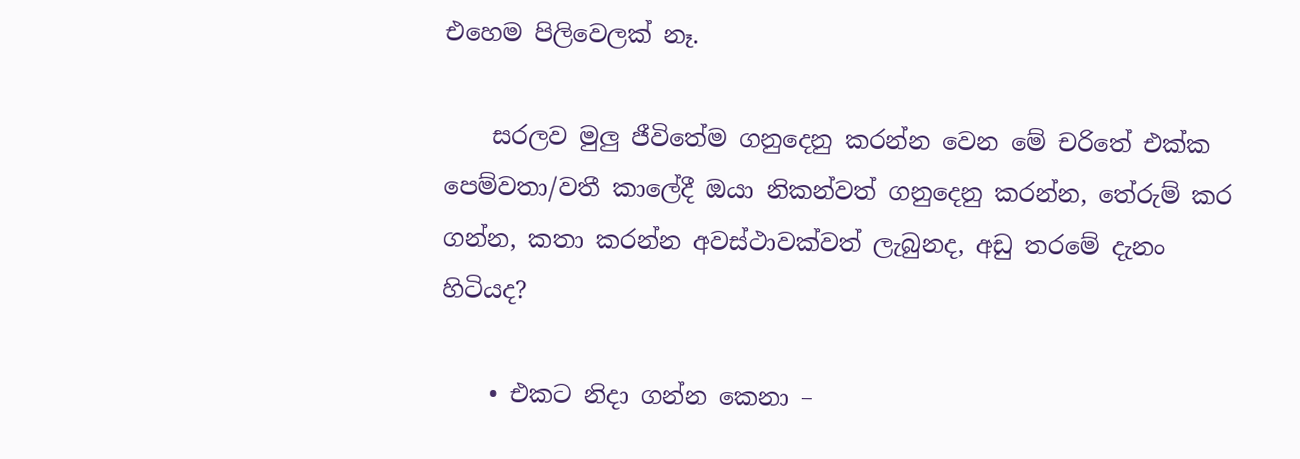එහෙම පිලිවෙලක් නෑ.

    සරලව මුලු ජීවිතේම ගනුදෙනු කරන්න වෙන මේ චරිතේ එක්ක පෙම්වතා/වතී කාලේදී ඔයා නිකන්වත් ගනුදෙනු කරන්න, තේරුම් කර ගන්න, කතා කරන්න අවස්ථාවක්වත් ලැබුනද, අඩු තරමේ දැනං හිටියද?

    • එකට නිදා ගන්න කෙනා –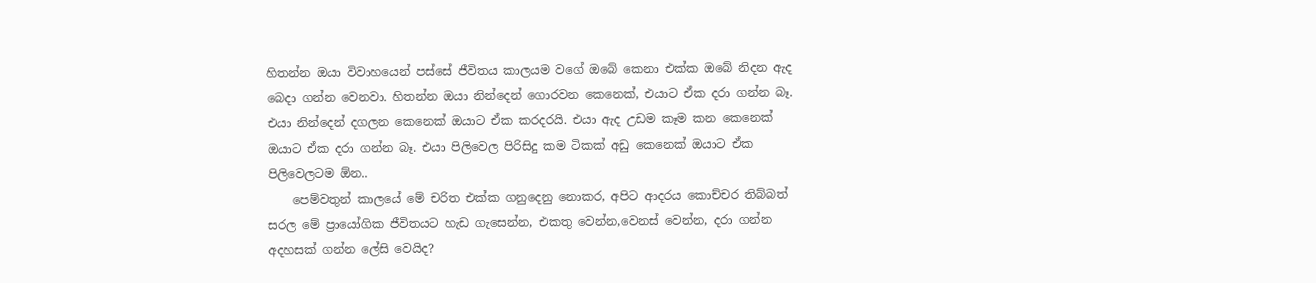හිතන්න ඔයා විවාහයෙන් පස්සේ ජීවිතය කාලයම වගේ ඔබේ කෙනා එක්ක ඔබේ නිදන ඇද බෙදා ගන්න වෙනවා. හිතන්න ඔයා නින්දෙන් ගොරවන කෙනෙක්, එයාට ඒක දරා ගන්න බෑ. එයා නින්දෙන් දගලන කෙනෙක් ඔයාට ඒක කරදරයි. එයා ඇද උඩම කෑම කන කෙනෙක් ඔයාට ඒක දරා ගන්න බෑ. එයා පිලිවෙල පිරිසිදු කම ටිකක් අඩු කෙනෙක් ඔයාට ඒක පිලිවෙලටම ඕන..
    පෙම්වතුන් කාලයේ මේ චරිත එක්ක ගනුදෙනු නොකර, අපිට ආදරය කොච්චර තිබ්බත් සරල මේ ප්‍රායෝගික ජීවිතයට හැඩ ගැසෙන්න, එකතු වෙන්න,වෙනස් වෙන්න, දරා ගන්න අදහසක් ගන්න ලේසි වෙයිද?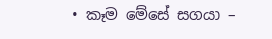• කෑම මේසේ සගයා –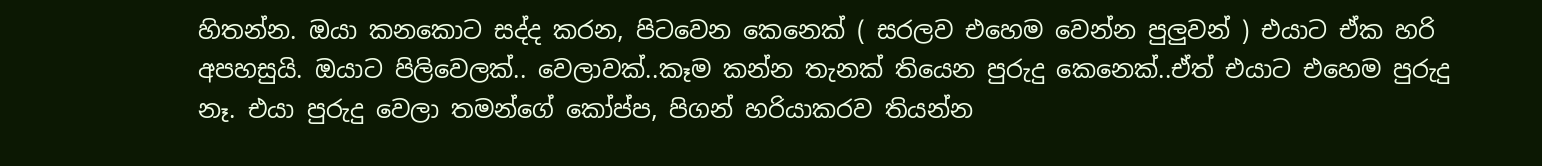හිතන්න. ඔයා කනකොට සද්ද කරන, පිටවෙන කෙනෙක් ( සරලව එහෙම වෙන්න පුලුවන් ) එයාට ඒක හරි අපහසුයි. ඔයාට පිලිවෙලක්.. වෙලාවක්..කෑම කන්න තැනක් තියෙන පුරුදු කෙනෙක්..ඒත් එයාට එහෙම පුරුදු නෑ. එයා පුරුදු වෙලා තමන්ගේ කෝප්ප, පිගන් හරියාකරව තියන්න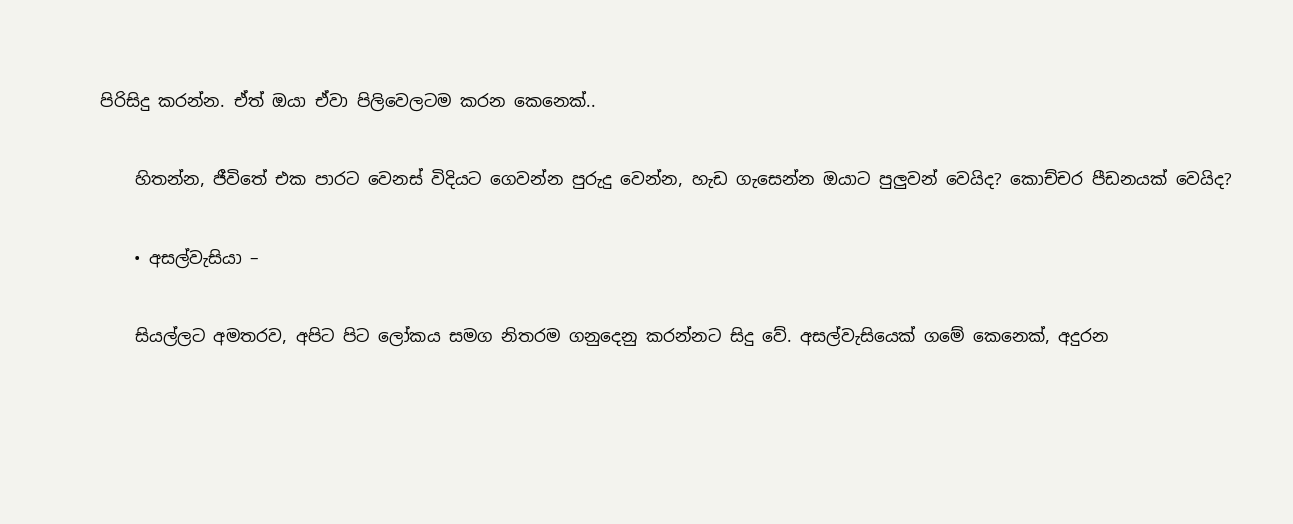පිරිසිදු කරන්න. ඒත් ඔයා ඒවා පිලිවෙලටම කරන කෙනෙක්..

    හිතන්න, ජීවිතේ එක පාරට වෙනස් විදියට ගෙවන්න පුරුදු වෙන්න, හැඩ ගැසෙන්න ඔයාට පුලුවන් වෙයිද? කොච්චර පීඩනයක් වෙයිද?

    • අසල්වැසියා –

    සියල්ලට අමතරව, අපිට පිට ලෝකය සමග නිතරම ගනුදෙනු කරන්නට සිදු වේ. අසල්වැසියෙක් ගමේ කෙනෙක්, අදුරන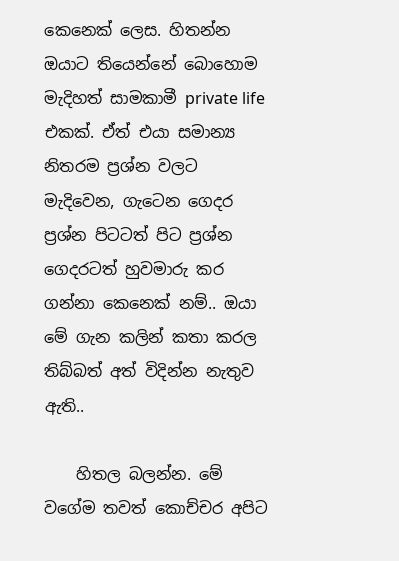කෙනෙක් ලෙස. හිතන්න ඔයාට තියෙන්නේ බොහොම මැදිහත් සාමකාමී private life එකක්. ඒත් එයා සමාන්‍ය නිතරම ප්‍රශ්න වලට මැදිවෙන, ගැටෙන ගෙදර ප්‍රශ්න පිටටත් පිට ප්‍රශ්න ගෙදරටත් හුවමාරු කර ගන්නා කෙනෙක් නම්.. ඔයා මේ ගැන කලින් කතා කරල තිබ්බත් අත් විදින්න නැතුව ඇති..

    හිතල බලන්න. මේ වගේම තවත් කොච්චර අපිට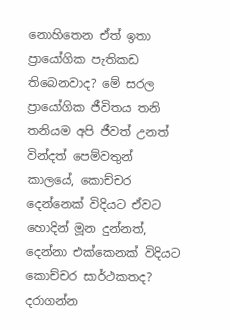නොහිතෙන ඒත් ඉතා ප්‍රායෝගික පැතිකඩ තිබෙනවාද? මේ සරල ප්‍රායෝගික ජීවිතය තනි තනියම අපි ජීවත් උනත් වින්දත් පෙම්වතුන් කාලයේ, කොච්චර දෙන්නෙක් විදියට ඒවට හොදින් මූන දුන්නත්, දෙන්නා එක්කෙනක් විදියට කොච්චර සාර්ථකතද? දරාගන්න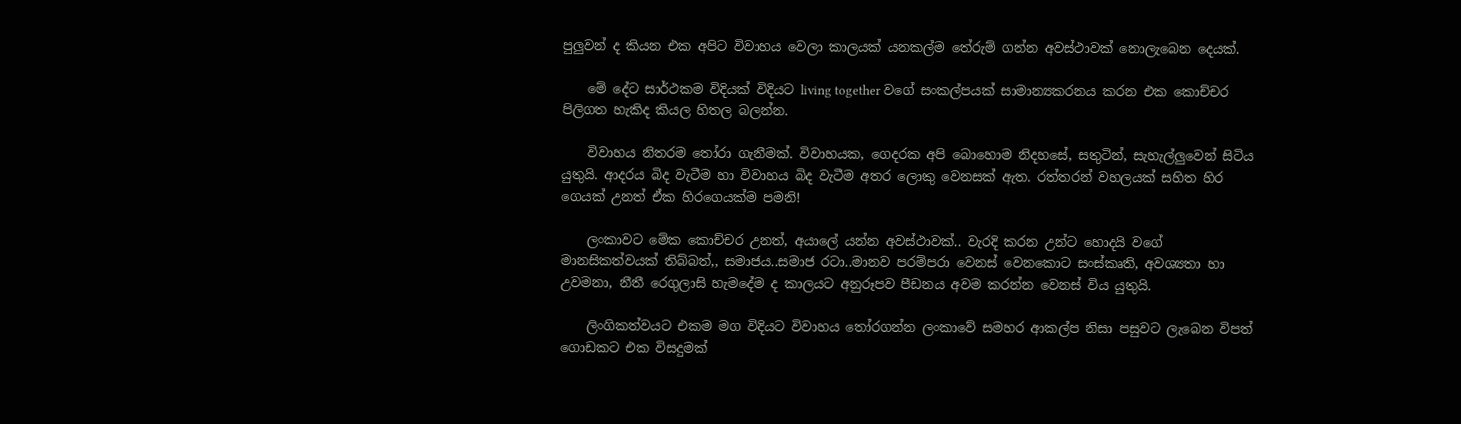පුලුවන් ද කියන එක අපිට විවාහය වෙලා කාලයක් යනකල්ම තේරුම් ගන්න අවස්ථාවක් නොලැබෙන දෙයක්.

    මේ දේට සාර්ථකම විදියක් විදියට living together වගේ සංකල්පයක් සාමාන්‍යකරනය කරන එක කොච්චර පිලිගත හැකිද කියල හිතල බලන්න.

    විවාහය නිතරම තෝරා ගැනීමක්. විවාහයක, ගෙදරක අපි බොහොම නිදහසේ, සතුටින්, සැහැල්ලුවෙන් සිටිය යුතුයි. ආදරය බිද වැටීම හා විවාහය බිද වැටීම අතර ලොකු වෙනසක් ඇත. රත්තරන් වහලයක් සහිත හිර ගෙයක් උනත් ඒක හිරගෙයක්ම පමනි!

    ලංකාවට මේක කොච්චර උනත්, අයාලේ යන්න අවස්ථාවක්.. වැරදි කරන උන්ට හොදයි වගේ මානසිකත්වයක් තිබ්බත්,, සමාජය..සමාජ රටා..මානව පරම්පරා වෙනස් වෙනකොට සංස්කෘති, අවශ්‍යතා හා උවමනා, නීතී රෙගුලාසි හැමදේම ද කාලයට අනුරූපව පීඩනය අවම කරන්න වෙනස් විය යුතුයි.

    ලිංගිකත්වයට එකම මග විදියට විවාහය තෝරගන්න ලංකාවේ සමහර ආකල්ප නිසා පසුවට ලැබෙන විපත් ගොඩකට එක විසදුමක්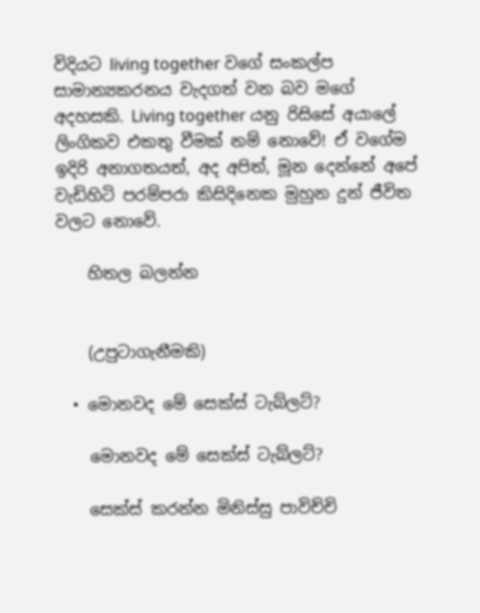විදියට living together වගේ සංකල්ප සාමාන්‍යකරනය වැදගත් වන බව මගේ අදහසකි. Living together යනු රිසිසේ අයාලේ ලිංගිකව එකතු වීමක් නම් නොවේ! ඒ වගේම ඉදිරි අනාගතයත්, අද අපිත්, මූන දෙන්නේ අපේ වැඩිහිටි පරම්පරා කිසිදිනෙක මුහුන දුන් ජීවිත වලට නොවේ.

    හිතල බලන්න


    (උපුටාගැනීමකි)

  • මොනවද මේ සෙක්ස් ටැබ්ලට්?

    මොනවද මේ සෙක්ස් ටැබ්ලට්?

    සෙක්ස් කරන්න මිනිස්සු පාවිච්චි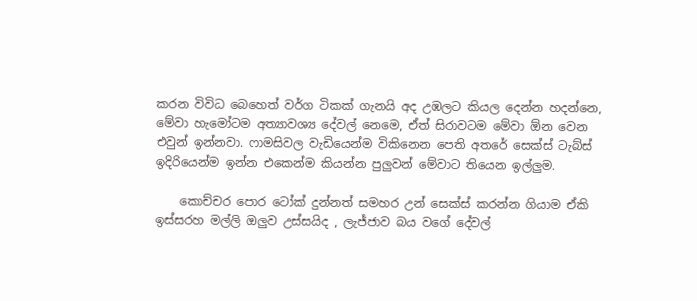කරන විවිධ බෙහෙත් වර්ග ටිකක් ගැනයි අද උඹලට කියල දෙන්න හදන්නෙ, මේවා හැමෝටම අත්‍යාවශ්‍ය දේවල් නෙමෙ, ඒත් සිරාවටම මේවා ඕන වෙන එවුන් ඉන්නවා. ෆාමසිවල වැඩියෙන්ම විකිනෙන පෙති අතරේ සෙක්ස් ටැබ්ස් ඉදිරියෙන්ම ඉන්න එකෙන්ම කියන්න පුලුවන් මේවාට තියෙන ඉල්ලුම.

    කොච්චර පොර ටෝක් දුන්නත් සමහර උන් සෙක්ස් කරන්න ගියාම ඒකි ඉස්සරහ මල්ලි ඔලුව උස්සයිද , ලැජ්ජාව බය වගේ දේවල්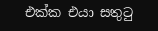එක්ක එයා සතුටු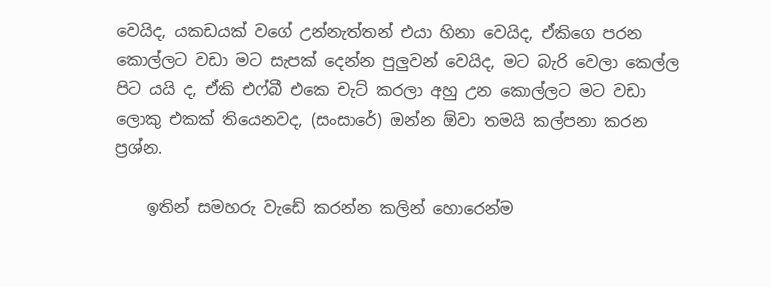වෙයිද, යකඩයක් වගේ උන්නැත්තන් එයා හිනා වෙයිද, ඒකිගෙ පරන කොල්ලට වඩා මට සැපක් දෙන්න පුලුවන් වෙයිද, මට බැරි වෙලා කෙල්ල පිට යයි ද, ඒකි එෆ්බී එකෙ චැට් කරලා අහු උන කොල්ලට මට වඩා ලොකු එකක් තියෙනවද, (සංසාරේ) ඔන්න ඕවා තමයි කල්පනා කරන ප්‍රශ්න.

    ඉතින් සමහරු වැඩේ කරන්න කලින් හොරෙන්ම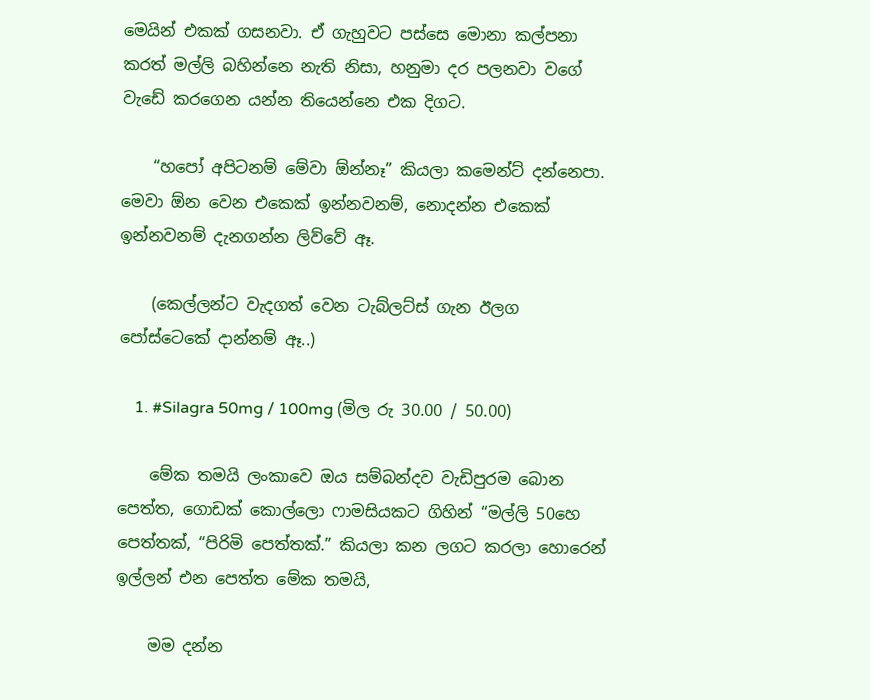මෙයින් එකක් ගසනවා. ඒ ගැහුවට පස්සෙ මොනා කල්පනා කරත් මල්ලි බහින්නෙ නැති නිසා, හනුමා දර පලනවා වගේ වැඩේ කරගෙන යන්න තියෙන්නෙ එක දිගට.

    “හපෝ අපිටනම් මේවා ඕන්නෑ” කියලා කමෙන්ට් දන්නෙපා. මෙවා ඕන වෙන එකෙක් ඉන්නවනම්, නොදන්න එකෙක් ඉන්නවනම් දැනගන්න ලිව්වේ ඈ.

    (කෙල්ලන්ට වැදගත් වෙන ටැබ්ලට්ස් ගැන ඊලග පෝස්ටෙකේ දාන්නම් ඈ..)

    1. #Silagra 50mg / 100mg (මිල රු 30.00 / 50.00)

    මේක තමයි ලංකාවෙ ඔය සම්බන්දව වැඩිපුරම බොන පෙත්ත, ගොඩක් කොල්ලො ෆාමසියකට ගිහින් “මල්ලි 50හෙ පෙත්තක්, “පිරිමි පෙත්තක්.” කියලා කන ලගට කරලා හොරෙන් ඉල්ලන් එන පෙත්ත මේක තමයි,

    මම දන්න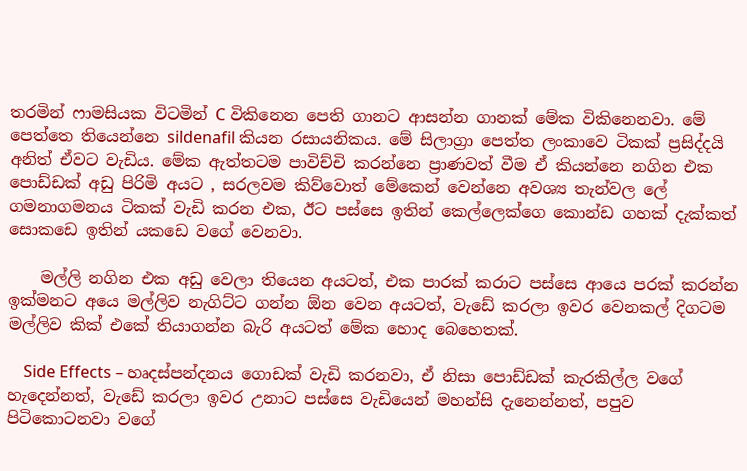තරමින් ෆාමසියක විටමින් C විකිනෙන පෙති ගානට ආසන්න ගානක් මේක විකිනෙනවා. මේ පෙත්තෙ තියෙන්නෙ sildenafil කියන රසායනිකය. මේ සිලාග්‍රා පෙත්ත ලංකාවෙ ටිකක් ප්‍රසිද්දයි අනිත් ඒවට වැඩිය. මේක ඇත්තටම පාවිච්චි කරන්නෙ ප්‍රාණවත් වීම ඒ කියන්නෙ නගින එක පොඩ්ඩක් අඩු පිරිමි අයට , සරලවම කිව්වොත් මේකෙන් වෙන්නෙ අවශ්‍ය තැන්වල ලේ ගමනාගමනය ටිකක් වැඩි කරන එක, ඊට පස්සෙ ඉතින් කෙල්ලෙක්ගෙ කොන්ඩ ගහක් දැක්කත් සොකඩෙ ඉතින් යකඩෙ වගේ වෙනවා.

    මල්ලි නගින එක අඩු වෙලා තියෙන අයටත්, එක පාරක් කරාට පස්සෙ ආයෙ පරක් කරන්න ඉක්මනට අයෙ මල්ලිව නැගිට්ට ගන්න ඕන වෙන අයටත්, වැඩේ කරලා ඉවර වෙනකල් දිගටම මල්ලිව කික් එකේ තියාගන්න බැරි අයටත් මේක හොද බෙහෙතක්.

    Side Effects – හෘදස්පන්දනය ගොඩක් වැඩි කරනවා, ඒ නිසා පොඩ්ඩක් කැරකිල්ල වගේ හැදෙන්නත්, වැඩේ කරලා ඉවර උනාට පස්සෙ වැඩියෙන් මහන්සි දැනෙන්නත්, පපුව පිටිකොටනවා වගේ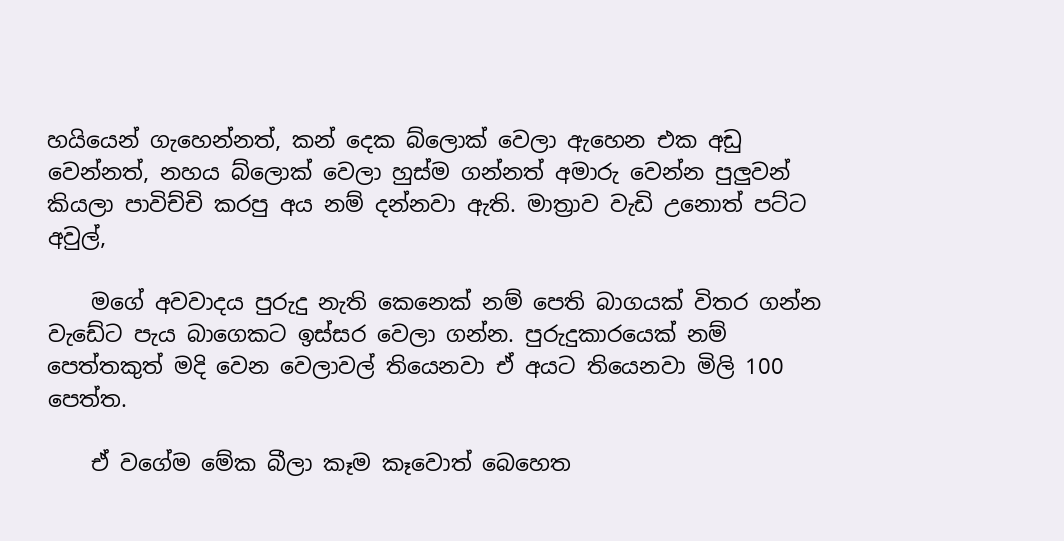හයියෙන් ගැහෙන්නත්, කන් දෙක බ්ලොක් වෙලා ඇහෙන එක අඩු වෙන්නත්, නහය බ්ලොක් වෙලා හුස්ම ගන්නත් අමාරු වෙන්න පුලුවන් කියලා පාවිච්චි කරපු අය නම් දන්නවා ඇති. මාත්‍රාව වැඩි උනොත් පට්ට අවුල්,

    මගේ අවවාදය පුරුදු නැති කෙනෙක් නම් පෙති බාගයක් විතර ගන්න වැඩේට පැය බාගෙකට ඉස්සර වෙලා ගන්න. පුරුදුකාරයෙක් නම් පෙත්තකුත් මදි වෙන වෙලාවල් තියෙනවා ඒ අයට තියෙනවා මිලි 100 පෙත්ත.

    ඒ වගේම මේක බීලා කෑම කෑවොත් බෙහෙත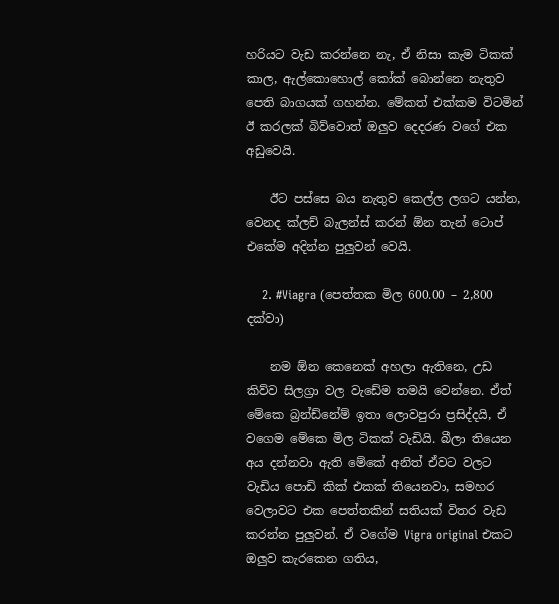හරියට වැඩ කරන්නෙ නැ, ඒ නිසා කැම ටිකක් කාල, ඇල්කොහොල් කෝක් බොන්නෙ නැතුව පෙති බාගයක් ගහන්න. මේකත් එක්කම විටමින් ඊ කරලක් බිව්වොත් ඔලුව දෙදරණ වගේ එක අඩුවෙයි.

    ඊට පස්සෙ බය නැතුව කෙල්ල ලගට යන්න, වෙනද ක්ලච් බැලන්ස් කරන් ඕන තැන් ටොප් එකේම අදින්න පුලුවන් වෙයි.

    2. #Viagra (පෙත්තක මිල 600.00 – 2,800 දක්වා)

    නම ඕන කෙනෙක් අහලා ඇතිනෙ, උඩ කිව්ව සිලග්‍රා වල වැඩේම තමයි වෙන්නෙ. ඒත් මේකෙ බ්‍රන්ඩ්නේම් ඉතා ලොවපුරා ප්‍රසිද්දයි, ඒ වගෙම මේකෙ මිල ටිකක් වැඩියි. බීලා තියෙන අය දන්නවා ඇති මේකේ අනිත් ඒවට වලට වැඩිය පොඩි කික් එකක් තියෙනවා, සමහර වෙලාවට එක පෙත්තකින් සතියක් විතර වැඩ කරන්න පුලුවන්. ඒ වගේම Vigra original එකට ඔලුව කැරකෙන ගතිය,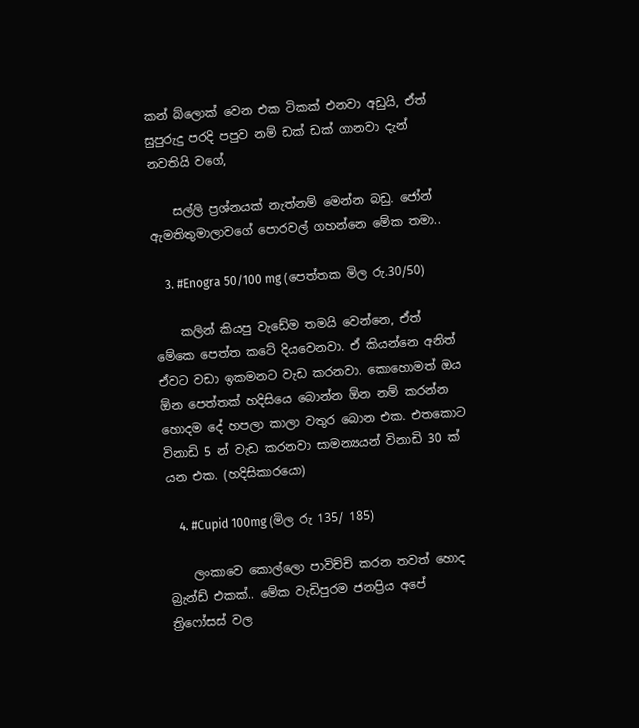කන් බ්ලොක් වෙන එක ටිකක් එනවා අඩුයි, ඒත් සුපුරුදු පරදි පපුව නම් ඩක් ඩක් ගානවා දැන් නවතියි වගේ,

    සල්ලි ප්‍රශ්නයක් නැත්නම් මෙන්න බඩු. ජෝන් ඇමතිතුමාලාවගේ පොරවල් ගහන්නෙ මේක තමා..

    3. #Enogra 50/100 mg (පෙත්තක මිල රු.30/50)

    කලින් කියපු වැඩේම තමයි වෙන්නෙ, ඒත් මේකෙ පෙත්ත කටේ දියවෙනවා. ඒ කියන්නෙ අනිත් ඒවට වඩා ඉකමනට වැඩ කරනවා. කොහොමත් ඔය ඕන පෙත්තක් හදිසියෙ බොන්න ඕන නම් කරන්න හොදම දේ හපලා කාලා වතුර බොන එක. එතකොට විනාඩි 5 න් වැඩ කරනවා සාමන්‍යයන් විනාඩි 30 ක් යන එක. (හදිසිකාරයො)

    4. #Cupid 100mg (මිල රු 135/ 185)

    ලංකාවෙ කොල්ලො පාවිච්චි කරන තවත් හොද බ්‍රැන්ඩ් එකක්.. මේක වැඩිපුරම ජනප්‍රිය අපේ ත්‍රිෆෝසස් වල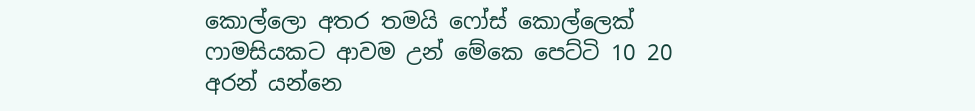කොල්ලො අතර තමයි ෆෝස් කොල්ලෙක් ෆාමසියකට ආවම උන් මේකෙ පෙට්ටි 10 20 අරන් යන්නෙ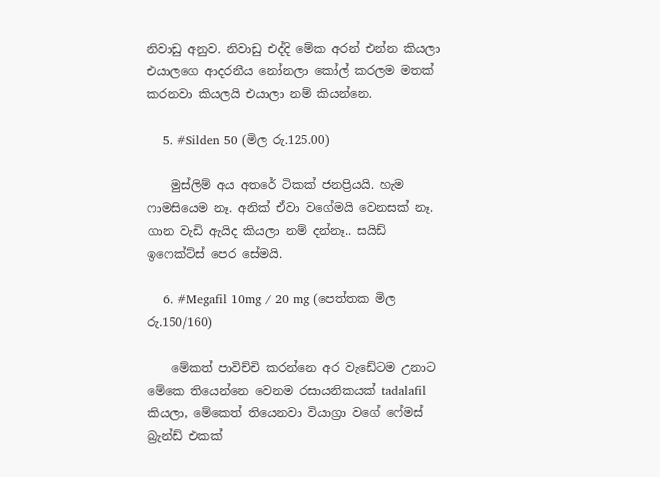නිවාඩු අනුව. නිවාඩු එද්දි මේක අරන් එන්න කියලා එයාලගෙ ආදරනීය නෝනලා කෝල් කරලම මතක් කරනවා කියලයි එයාලා නම් කියන්නෙ.

    5. #Silden 50 (මිල රු.125.00)

    මුස්ලිම් අය අතරේ ටිකක් ජනප්‍රියයි. හැම ෆාමසියෙම නෑ. අනික් ඒවා වගේමයි වෙනසක් නෑ. ගාන වැඩි ඇයිද කියලා නම් දන්නෑ.. සයිඩ් ඉෆෙක්ට්ස් පෙර සේමයි.

    6. #Megafil 10mg / 20 mg (පෙත්තක මිල රු.150/160)

    මේකත් පාවිච්චි කරන්නෙ අර වැඩේටම උනාට මේකෙ තියෙන්නෙ වෙනම රසායනිකයක් tadalafil කියලා, මේකෙත් තියෙනවා වියාග්‍රා වගේ ෆේමස් බ්‍රැන්ඩ් එකක්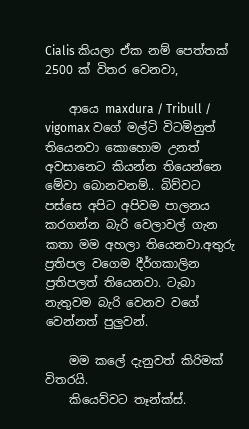Cialis කියලා ඒක නම් පෙත්තක් 2500 ක් විතර වෙනවා,

    ආයෙ maxdura / Tribull / vigomax වගේ මල්ටි විටමිනුත් තියෙනවා කොහොම උනත් අවසානෙට කියන්න තියෙන්නෙ මේවා බොනවනම්.. බිව්වට පස්සෙ අපිට අපිවම පාලනය කරගන්න බැරි වෙලාවල් ගැන කතා මම අහලා තියෙනවා.අතුරු ප්‍රතිපල වගෙම දීර්ගකාලින ප්‍රතිපලත් තියෙනවා. ටැබා නැතුවම බැරි වෙනව වගේ වෙන්නත් පුලුවන්.

    මම කලේ දැනුවත් කිරිමක් විතරයි.
    කියෙව්වට තෑන්ක්ස්.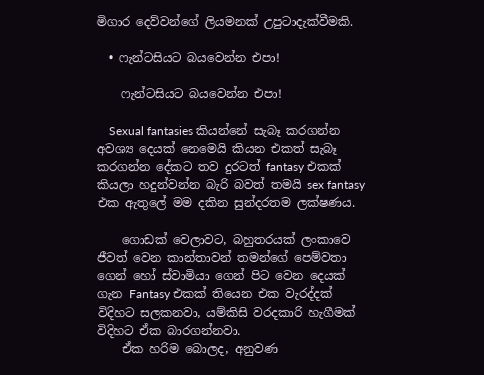මිගාර දෙව්වන්ගේ ලියමනක් උපුටාදැක්වීමකි.

  • ෆැන්ටසියට බයවෙන්න එපා!

    ෆැන්ටසියට බයවෙන්න එපා!

    Sexual fantasies කියන්නේ සැබෑ කරගන්න අවශ්‍ය දෙයක් නෙමෙයි කියන එකත් සැබෑ කරගන්න දේකට තව දුරටත් fantasy එකක් කියලා හදුන්වන්න බැරි බවත් තමයි sex fantasy එක ඇතුලේ මම දකින සුන්දරතම ලක්ෂණය.

    ගොඩක් වෙලාවට, බහුතරයක් ලංකාවෙ ජීවත් වෙන කාන්තාවන් තමන්ගේ පෙම්වතා ගෙන් හෝ ස්වාමියා ගෙන් පිට වෙන දෙයක් ගැන Fantasy එකක් තියෙන එක වැරද්දක් විදිහට සලකනවා, යම්කිසි වරදකාරි හැගීමක් විදිහට ඒක බාරගන්නවා.
    ඒක හරිම බොලද, අනුවණ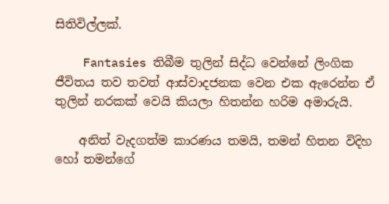සිතිවිල්ලක්.

    Fantasies තිබීම තුලින් සිද්ධ වෙන්නේ ලිංගික ජීවිතය තව තවත් ආස්වාදජනක වෙන එක ඇරෙන්න ඒ තුලින් නරකක් වෙයි කියලා හිතන්න හරිම අමාරුයි.

    අනිත් වැදගත්ම කාරණය තමයි, තමන් හිතන විදිහ හෝ තමන්ගේ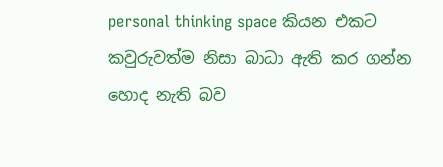personal thinking space කියන එකට කවුරුවත්ම නිසා බාධා ඇති කර ගන්න හොද නැති බව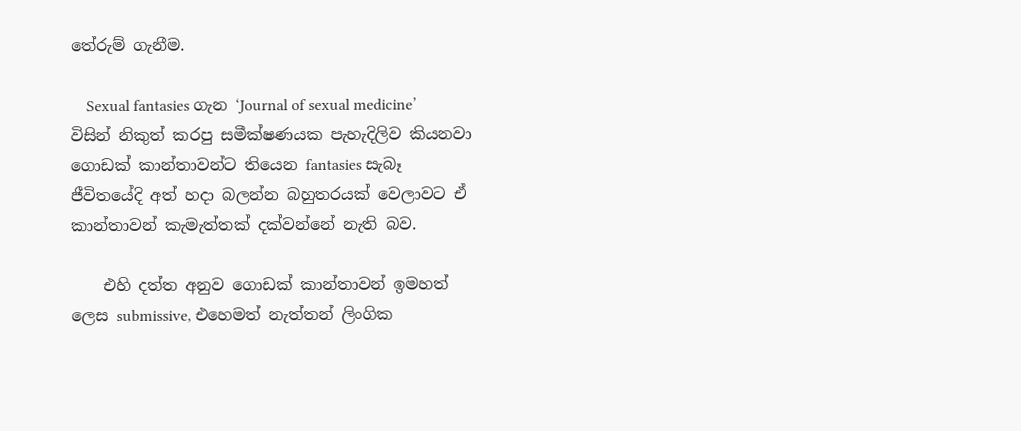තේරුම් ගැනීම.

    Sexual fantasies ගැන ‘Journal of sexual medicine’ විසින් නිකුත් කරපු සමීක්ෂණයක පැහැදිලිව කියනවා ගොඩක් කාන්තාවන්ට තියෙන fantasies සැබෑ ජීවිතයේදි අත් හදා බලන්න බහුතරයක් වෙලාවට ඒ කාන්තාවන් කැමැත්තක් දක්වන්නේ නැති බව.

    එහි දත්ත අනුව ගොඩක් කාන්තාවන් ඉමහත් ලෙස submissive, එහෙමත් නැත්තන් ලිංගික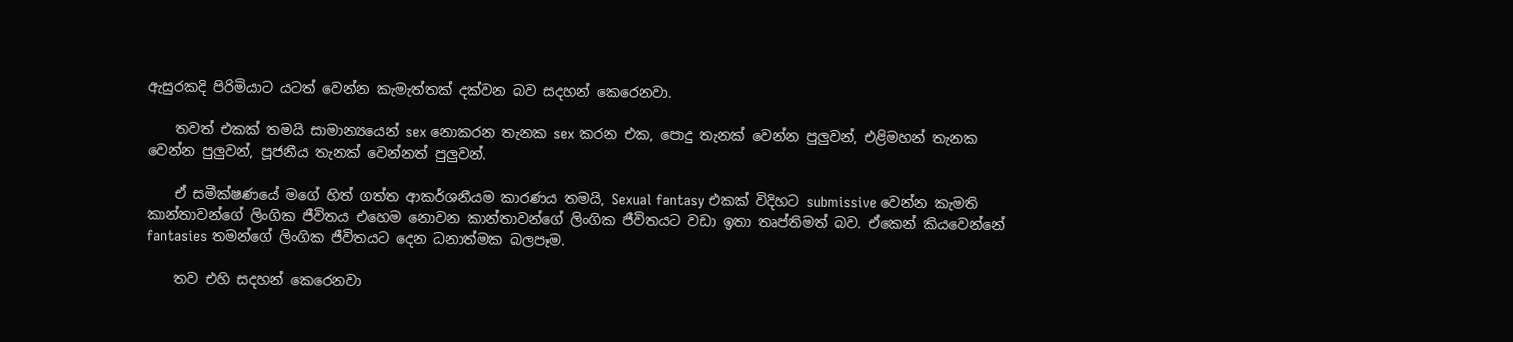ඇසුරකදි පිරිමියාට යටත් වෙන්න කැමැත්තක් දක්වන බව සදහන් කෙරෙනවා.

    තවත් එකක් තමයි සාමාන්‍යයෙන් sex නොකරන තැනක sex කරන එක, පොදු තැනක් වෙන්න පුලුවන්, එළිමහන් තැනක වෙන්න පුලුවන්, පූජනීය තැනක් වෙන්නත් පුලුවන්.

    ඒ සමීක්ෂණයේ මගේ හිත් ගත්ත ආකර්ශනීයම කාරණය තමයි, Sexual fantasy එකක් විදිහට submissive වෙන්න කැමති කාන්තාවන්ගේ ලිංගික ජීවිතය එහෙම නොවන කාන්තාවන්ගේ ලිංගික ජීවිතයට වඩා ඉතා තෘප්තිමත් බව. ඒකෙන් කියවෙන්නේ fantasies තමන්ගේ ලිංගික ජීවිතයට දෙන ධනාත්මක බලපෑම.

    තව එහි සදහන් කෙරෙනවා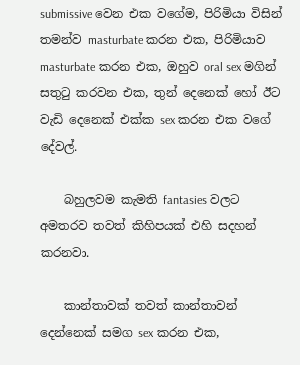submissive වෙන එක වගේම, පිරිමියා විසින් තමන්ව masturbate කරන එක, පිරිමියාව masturbate කරන එක, ඔහුව oral sex මගින් සතුටු කරවන එක, තුන් දෙනෙක් හෝ ඊට වැඩි දෙනෙක් එක්ක sex කරන එක වගේ දේවල්.

    බහුලවම කැමති fantasies වලට අමතරව තවත් කිහිපයක් එහි සදහන් කරනවා.

    කාන්තාවක් තවත් කාන්තාවන් දෙන්නෙක් සමග sex කරන එක,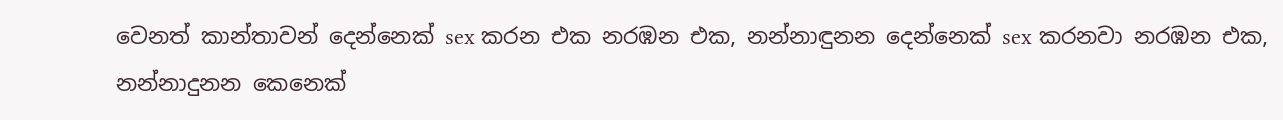වෙනත් කාන්තාවන් දෙන්නෙක් sex කරන එක නරඹන එක, නන්නාඳුනන දෙන්නෙක් sex කරනවා නරඹන එක, නන්නාදුනන කෙනෙක්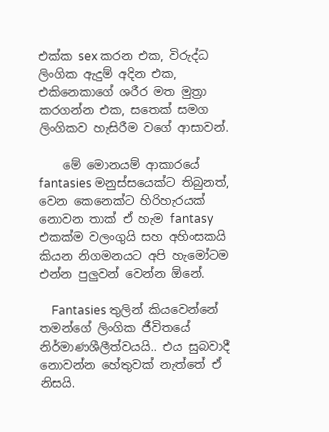එක්ක sex කරන එක, විරුද්ධ ලිංගික ඇදුම් අදින එක, එකිනෙකාගේ ශරීර මත මුත්‍රා කරගන්න එක, සතෙක් සමග ලිංගිකව හැසිරීම වගේ ආසාවන්.

    මේ මොනයම් ආකාරයේ fantasies මනුස්සයෙක්ට තිබුනත්, වෙන කෙනෙක්ට හිරිහැරයක් නොවන තාක් ඒ හැම fantasy එකක්ම වලංගුයි සහ අහිංසකයි කියන නිගමනයට අපි හැමෝටම එන්න පුලුවන් වෙන්න ඕනේ.

    Fantasies තුලින් කියවෙන්නේ තමන්ගේ ලිංගික ජීවිතයේ නිර්මාණශීලීත්වයයි.. එය සුබවාදී නොවන්න හේතුවක් නැත්තේ ඒ නිසයි.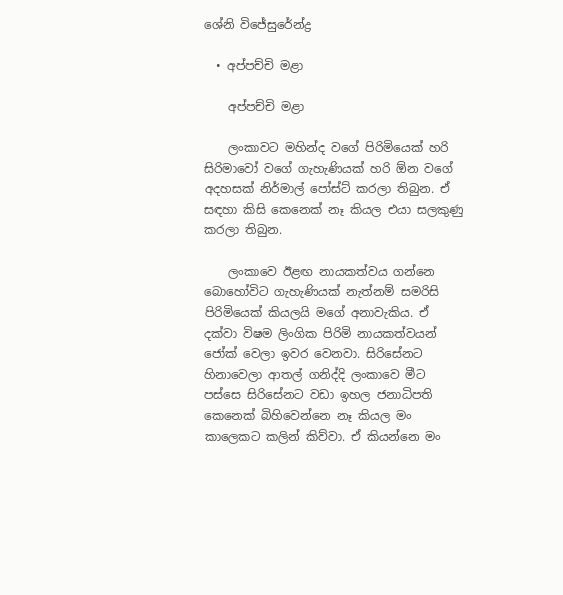ශේනි විජේසුරේන්ද්‍ර

  • අප්පච්චි මළා

    අප්පච්චි මළා

    ලංකාවට මහින්ද වගේ පිරිමියෙක් හරි සිරිමාවෝ වගේ ගැහැණියක් හරි ඕන වගේ අදහසක් නිර්මාල් පෝස්ට් කරලා තිබුන. ඒ සඳහා කිසි කෙනෙක් නෑ කියල එයා සලකුණු කරලා තිබුන.

    ලංකාවෙ ඊළඟ නායකත්වය ගන්නෙ බොහෝවිට ගැහැණියක් නැත්නම් සමරිසි පිරිමියෙක් කියලයි මගේ අනාවැකිය. ඒ දක්වා විෂම ලිංගික පිරිමි නායකත්වයන් ජෝක් වෙලා ඉවර වෙනවා. සිරිසේනට හිනාවෙලා ආතල් ගනිද්දි ලංකාවෙ මීට පස්සෙ සිරිසේනට වඩා ඉහල ජනාධිපති කෙනෙක් බිහිවෙන්නෙ නෑ කියල මං කාලෙකට කලින් කිව්වා. ඒ කියන්නෙ මං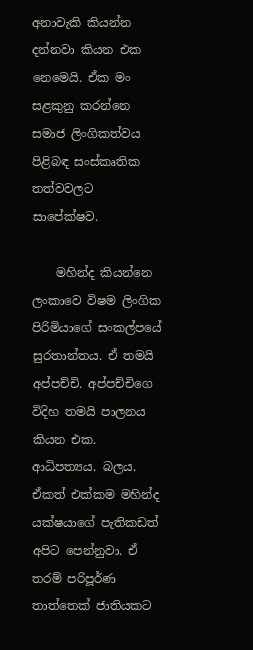අනාවැකි කියන්න දන්නවා කියන එක නෙමෙයි. ඒක මං සළකුනු කරන්නෙ සමාජ ලිංගිකත්වය පිළිබඳ සංස්කෘතික තත්වවලට සාපේක්ෂව.

    මහින්ද කියන්නෙ ලංකාවෙ විෂම ලිංගික පිරිමියාගේ සංකල්පයේ සුරතාන්තය. ඒ තමයි අප්පච්චි. අප්පච්චිගෙ විදිහ තමයි පාලනය කියන එක. ආධිපත්‍යය. බලය. ඒකත් එක්කම මහින්ද යක්ෂයාගේ පැතිකඩත් අපිට පෙන්නුවා. ඒ තරම් පරිපූර්ණ තාත්තෙක් ජාතියකට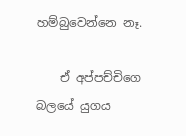හම්බුවෙන්නෙ නෑ.

    ඒ අප්පච්චිගෙ බලයේ යුගය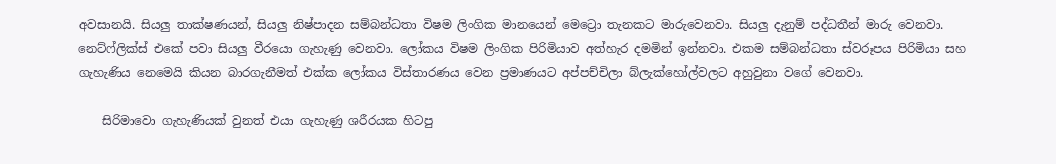අවසානයි. සියලු තාක්ෂණයන්, සියලු නිෂ්පාදන සම්බන්ධතා විෂම ලිංගික මානයෙන් මෙට්‍රො තැනකට මාරුවෙනවා. සියලු දැනුම් පද්ධතීන් මාරු වෙනවා. නෙට්ෆ්ලික්ස් එකේ පවා සියලු වීරයො ගැහැණු වෙනවා. ලෝකය විෂම ලිංගික පිරිමියාව අත්හැර දමමින් ඉන්නවා. එකම සම්බන්ධතා ස්වරූපය පිරිමියා සහ ගැහැණිය නෙමෙයි කියන බාරගැනීමත් එක්ක ලෝකය විස්තාරණය වෙන ප්‍රමාණයට අප්පච්චිලා බ්ලැක්හෝල්වලට අහුවුනා වගේ වෙනවා.

    සිරිමාවො ගැහැණියක් වුනත් එයා ගැහැණු ශරීරයක හිටපු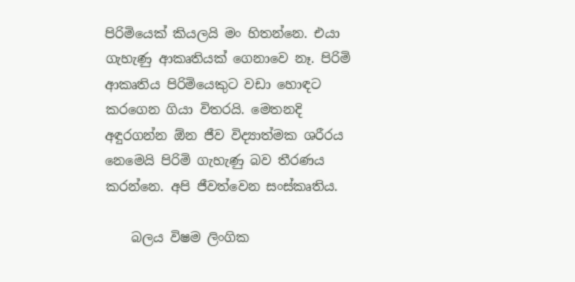පිරිමියෙක් කියලයි මං හිතන්නෙ. එයා ගැහැණු ආකෘතියක් ගෙනාවෙ නෑ. පිරිමි ආකෘතිය පිරිමියෙකුට වඩා හොඳට කරගෙන ගියා විතරයි. මෙතනදි අඳුරගන්න ඕන ජීව විද්‍යාත්මක ශරීරය නෙමෙයි පිරිමි ගැහැණු බව තීරණය කරන්නෙ. අපි ජීවත්වෙන සංස්කෘතිය.

    බලය විෂම ලිංගික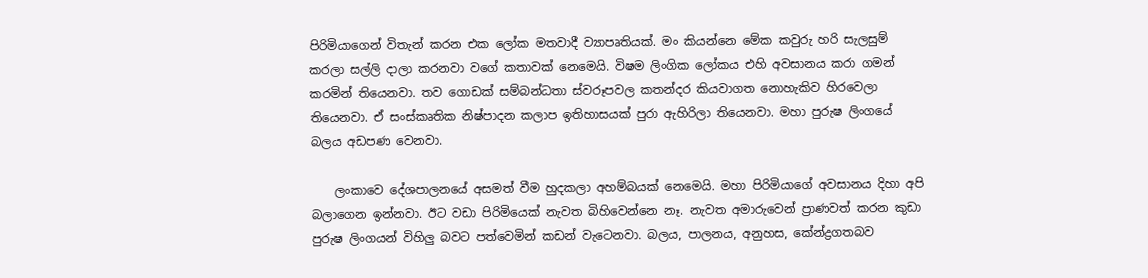පිරිමියාගෙන් විතැන් කරන එක ලෝක මතවාදී ව්‍යාපෘතියක්. මං කියන්නෙ මේක කවුරු හරි සැලසුම් කරලා සල්ලි දාලා කරනවා වගේ කතාවක් නෙමෙයි. විෂම ලිංගික ලෝකය එහි අවසානය කරා ගමන් කරමින් තියෙනවා. තව ගොඩක් සම්බන්ධතා ස්වරූපවල කතන්දර කියවාගත නොහැකිව හිරවෙලා තියෙනවා. ඒ සංස්කෘතික නිෂ්පාදන කලාප ඉතිහාසයක් පුරා ඇහිරිලා තියෙනවා. මහා පුරුෂ ලිංගයේ බලය අඩපණ වෙනවා.

    ලංකාවෙ දේශපාලනයේ අසමත් වීම හුදකලා අහම්බයක් නෙමෙයි. මහා පිරිමියාගේ අවසානය දිහා අපි බලාගෙන ඉන්නවා. ඊට වඩා පිරිමියෙක් නැවත බිහිවෙන්නෙ නෑ. නැවත අමාරුවෙන් ප්‍රාණවත් කරන කුඩා පුරුෂ ලිංගයන් විහිලු බවට පත්වෙමින් කඩන් වැටෙනවා. බලය, පාලනය, අනුහස, කේන්ද්‍රගතබව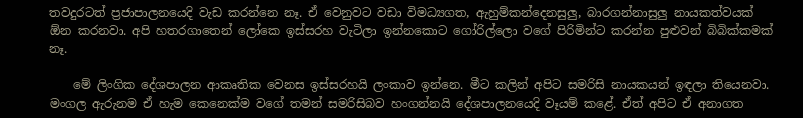තවදුරටත් ප්‍රජාපාලනයෙදි වැඩ කරන්නෙ නෑ. ඒ වෙනුවට වඩා විමධ්‍යගත, ඇහුම්කන්දෙනසුලු, බාරගන්නාසුලු නායකත්වයක් ඕන කරනවා. අපි හතරගාතෙන් ලෝකෙ ඉස්සරහ වැටිලා ඉන්නකොට ගෝරිල්ලො වගේ පිරිමින්ට කරන්න පුළුවන් බිබික්කමක් නෑ.

    මේ ලිංගික දේශපාලන ආකෘතික වෙනස ඉස්සරහයි ලංකාව ඉන්නෙ. මීට කලින් අපිට සමරිසි නායකයන් ඉඳලා තියෙනවා. මංගල ඇරුනම ඒ හැම කෙනෙක්ම වගේ තමන් සමරිසිබව හංගන්නයි දේශපාලනයෙදි වෑයම් කළේ. ඒත් අපිට ඒ ‍අනාගත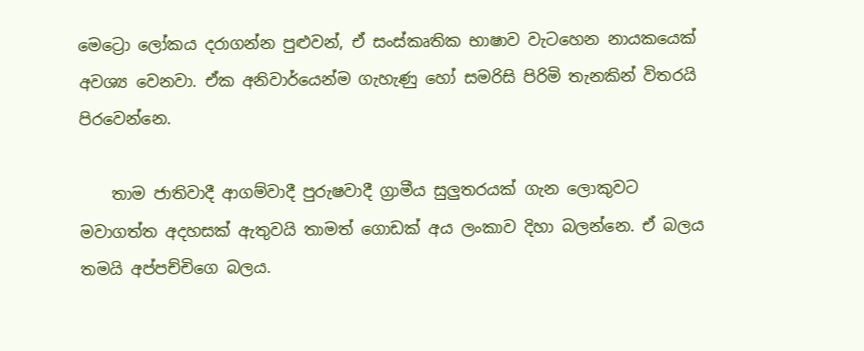මෙට්‍රො ලෝකය දරාගන්න පුළුවන්, ඒ සංස්කෘතික භාෂාව වැටහෙන නායකයෙක් අවශ්‍ය වෙනවා. ඒක අනිවාර්යෙන්ම ගැහැණු හෝ සමරිසි පිරිමි තැනකින් විතරයි පිරවෙන්නෙ.

    තාම ජාතිවාදී ආගම්වාදී පුරුෂවාදී ග්‍රාමීය සුලුතරයක් ගැන ලොකුවට මවාගත්ත අදහසක් ඇතුවයි තාමත් ගොඩක් අය ලංකාව දිහා බලන්නෙ. ඒ බලය තමයි අප්පච්චිගෙ බලය.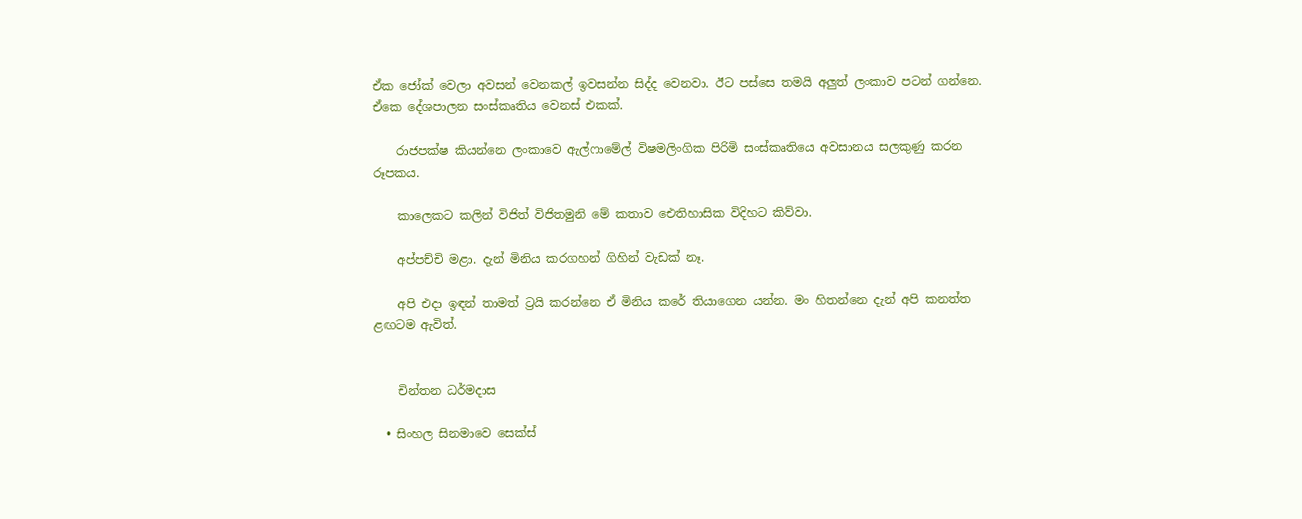ඒක ජෝක් වෙලා අවසන් වෙනකල් ඉවසන්න සිද්ද වෙනවා. ඊට පස්සෙ තමයි අලුත් ලංකාව පටන් ගන්නෙ. ඒකෙ දේශපාලන සංස්කෘතිය වෙනස් එකක්.

    රාජපක්ෂ කියන්නෙ ලංකාවෙ ඇල්ෆාමේල් විෂමලිංගික පිරිමි සංස්කෘතියෙ අවසානය සලකුණු කරන රූපකය.

    කාලෙකට කලින් විජිත් විජිතමුනි මේ කතාව ඓතිහාසික විදිහට කිව්වා.

    අප්පච්චි මළා. දැන් මිනිය කරගහන් ගිහින් වැඩක් නෑ.

    අපි එදා ඉඳන් තාමත් ට්‍රයි කරන්නෙ ඒ මිනිය කරේ තියාගෙන යන්න. මං හිතන්නෙ දැන් අපි කනත්ත ළඟටම ඇවිත්.


    චින්තන ධර්මදාස

  • සිංහල සිනමාවෙ සෙක්ස්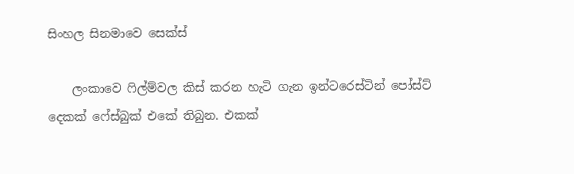සිංහල සිනමාවෙ සෙක්ස්

    ලංකාවෙ ෆිල්ම්වල කිස් කරන හැටි ගැන ඉන්ටරෙස්ටින් පෝස්ට් දෙකක් ෆේස්බුක් එකේ තිබුන. එකක්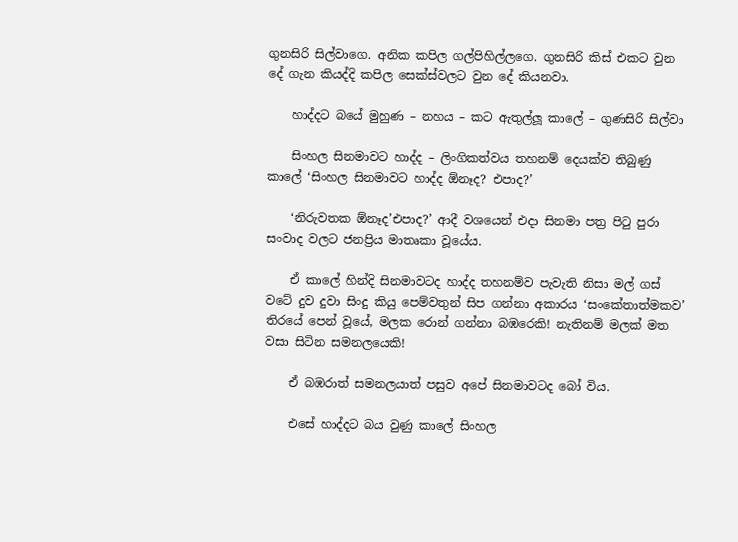ගුනසිරි සිල්වාගෙ. අනික කපිල ගල්පිහිල්ලගෙ. ගුනසිරි කිස් එකට වුන දේ ගැන කියද්දි කපිල සෙක්ස්වලට වුන දේ කියනවා.

    හාද්දට බයේ මුහුණ – නහය – කට ඇතුල්ලූ කාලේ – ගුණසිරි සිල්වා

    සිංහල සිනමාවට හාද්ද – ලිංගිකත්වය තහනම් දෙයක්ව තිබුණු කාලේ ‘සිංහල සිනමාවට හාද්ද ඕනෑද? එපාද?’

    ‘නිරුවතක ඕනෑද’එපාද?’ ආදී වශයෙන් එදා සිනමා පත්‍ර පිටු පුරා සංවාද වලට ජනප්‍රිය මාතෘකා වූයේය.

    ඒ කාලේ හින්දි සිනමාවටද හාද්ද තහනම්ව පැවැති නිසා මල් ගස් වටේ දුව දුවා සිංදු කියු පෙම්වතුන් සිප ගන්නා අකාරය ‘සංකේතාත්මකව’ තිරයේ පෙන් වූයේ, මලක රොන් ගන්නා බඹරෙකි! නැතිනම් මලක් මත වසා සිටින සමනලයෙකි!

    ඒ බඹරාත් සමනලයාත් පසුව අපේ සිනමාවටද බෝ විය.

    එසේ හාද්දට බය වුණු කාලේ සිංහල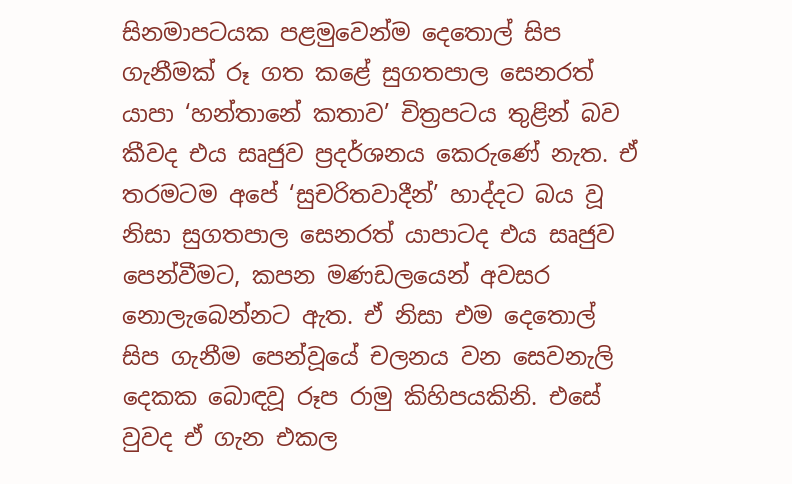සිනමාපටයක පළමුවෙන්ම දෙතොල් සිප ගැනීමක් රූ ගත කළේ සුගතපාල සෙනරත් යාපා ‘හන්තානේ කතාව’ චිත්‍රපටය තුළින් බව කීවද එය සෘජුව ප්‍රදර්ශනය කෙරුණේ නැත. ඒ තරමටම අපේ ‘සුචරිතවාදීන්’ හාද්දට බය වූ නිසා සුගතපාල සෙනරත් යාපාටද එය සෘජුව පෙන්වීමට, කපන මණඩලයෙන් අවසර නොලැබෙන්නට ඇත. ඒ නිසා එම දෙතොල් සිප ගැනීම පෙන්වූයේ චලනය වන සෙවනැලි දෙකක බොඳවූ රූප රාමු කිහිපයකිනි. එසේ වුවද ඒ ගැන එකල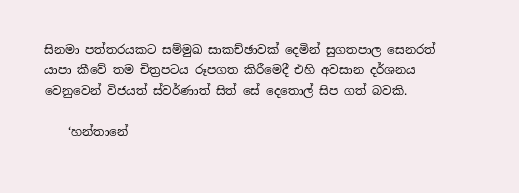සිනමා පත්තරයකට සම්මුඛ සාකච්ඡාවක් දෙමින් සුගතපාල සෙනරත් යාපා කීවේ තම චිත්‍රපටය රූපගත කිරීමෙදී එහි අවසාන දර්ශනය වෙනුවෙන් විජයත් ස්වර්ණාත් සිත් සේ දෙතොල් සිප ගත් බවකි.

    ‘හන්තානේ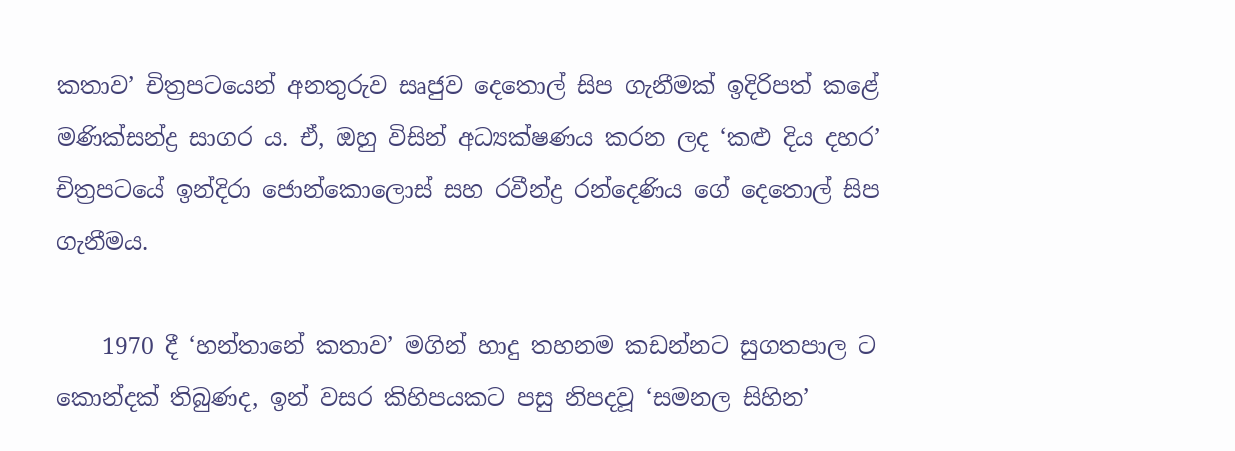කතාව’ චිත්‍රපටයෙන් අනතුරුව සෘජුව දෙතොල් සිප ගැනීමක් ඉදිරිපත් කළේ මණික්සන්ද්‍ර සාගර ය. ඒ, ඔහු විසින් අධ්‍යක්ෂණය කරන ලද ‘කළු දිය දහර’ චිත්‍රපටයේ ඉන්දිරා ජොන්කොලොස් සහ රවීන්ද්‍ර රන්දෙණිය ගේ දෙතොල් සිප ගැනීමය.

    1970 දී ‘හන්තානේ කතාව’ මගින් හාදු තහනම කඩන්නට සුගතපාල ට කොන්දක් තිබුණද, ඉන් වසර කිහිපයකට පසු නිපදවූ ‘සමනල සිහින’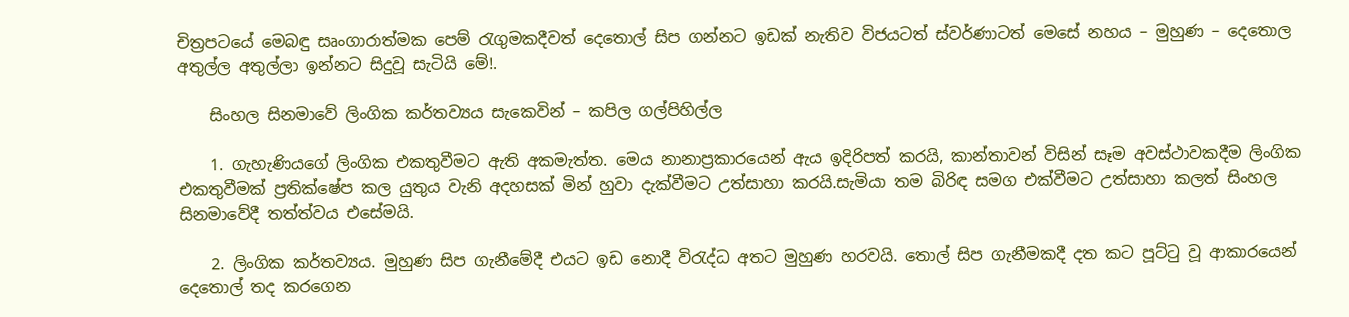චිත්‍රපටයේ මෙබඳු සෘංගාරාත්මක පෙම් රැගුමකදීවත් දෙතොල් සිප ගන්නට ඉඩක් නැතිව විජයටත් ස්වර්ණාටත් මෙසේ නහය – මුහුණ – දෙතොල අතුල්ල අතුල්ලා ඉන්නට සිදුවූ සැටියි මේ!.

    සිංහල සිනමාවේ ලිංගික කර්තව්‍යය සැකෙවින් – කපිල ගල්පිහිල්ල

    1. ගැහැණියගේ ලිංගික එකතුවීමට ඇති අකමැත්ත. මෙය නානාප්‍රකාරයෙන් ඇය ඉදිරිපත් කරයි, කාන්තාවන් විසින් සෑම අවස්ථාවකදීම ලිංගික එකතුවීමක් ප්‍රතික්ෂේප කල යුතුය වැනි අදහසක් මින් හුවා දැක්වීමට උත්සාහා කරයි.සැමියා තම බිරිඳ සමග එක්වීමට උත්සාහා කලත් සිංහල සිනමාවේදී තත්ත්වය එසේමයි.

    2. ලිංගික කර්තව්‍යය. මුහුණ සිප ගැනීමේදී එයට ඉඩ නොදී විරැද්ධ අතට මුහුණ හරවයි. තොල් සිප ගැනීමකදී දත කට පූට්ටු වූ ආකාරයෙන් දෙතොල් තද කරගෙන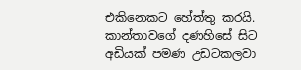එකිනෙකට හේත්තු කරයි. කාන්තාවගේ දණහිසේ සිට අඩියක් පමණ උඩටකලවා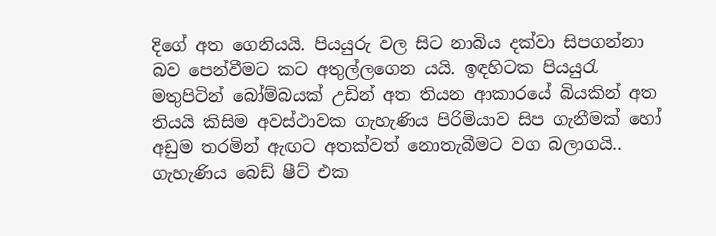දිගේ අත ගෙනියයි. පියයුරු වල සිට නාබිය දක්වා සිපගන්නා බව පෙන්වීමට කට අතුල්ලගෙන යයි. ඉඳහිටක පියයුරැ මතුපිටින් බෝම්බයක් උඩින් අත තියන ආකාරයේ බියකින් අත තියයි කිසිම අවස්ථාවක ගැහැණිය පිරිමියාව සිප ගැනීමක් හෝ අඩුම තරමින් ඇඟට අතක්වත් නොතැබීමට වග බලාගයි.. ගැහැණිය බෙඩ් ෂීට් එක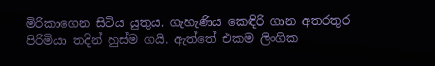මිරිකාගෙන සිටිය යුතුය. ගැහැණිය කෙඳිරි ගාන අතරතුර පිරිමියා තදින් හුස්ම ගයි. ඇත්තේ එකම ලිංගික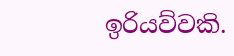ඉරියව්වකි.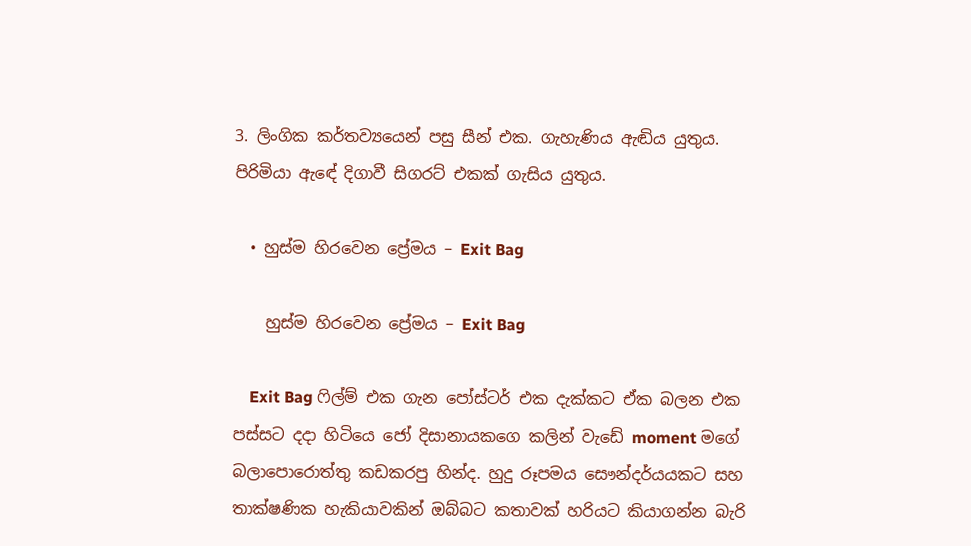3. ලිංගික කර්තව්‍යයෙන් පසු සීන් එක. ගැහැණිය ඇඬිය යුතුය. පිරිමියා ඇඳේ දිගාවී සිගරට් එකක් ගැසිය යුතුය.

  • හුස්ම හිරවෙන ප්‍රේමය – Exit Bag

    හුස්ම හිරවෙන ප්‍රේමය – Exit Bag

    Exit Bag ෆිල්ම් එක ගැන පෝස්ටර් එක දැක්කට ඒක බලන එක පස්සට දදා හිටියෙ ජෝ දිසානායකගෙ කලින් වැඩේ moment මගේ බලාපොරොත්තු කඩකරපු හින්ද. හුදු රූපමය සෞන්දර්යයකට සහ තාක්ෂණික හැකියාවකින් ඔබ්බට කතාවක් හරියට කියාගන්න බැරි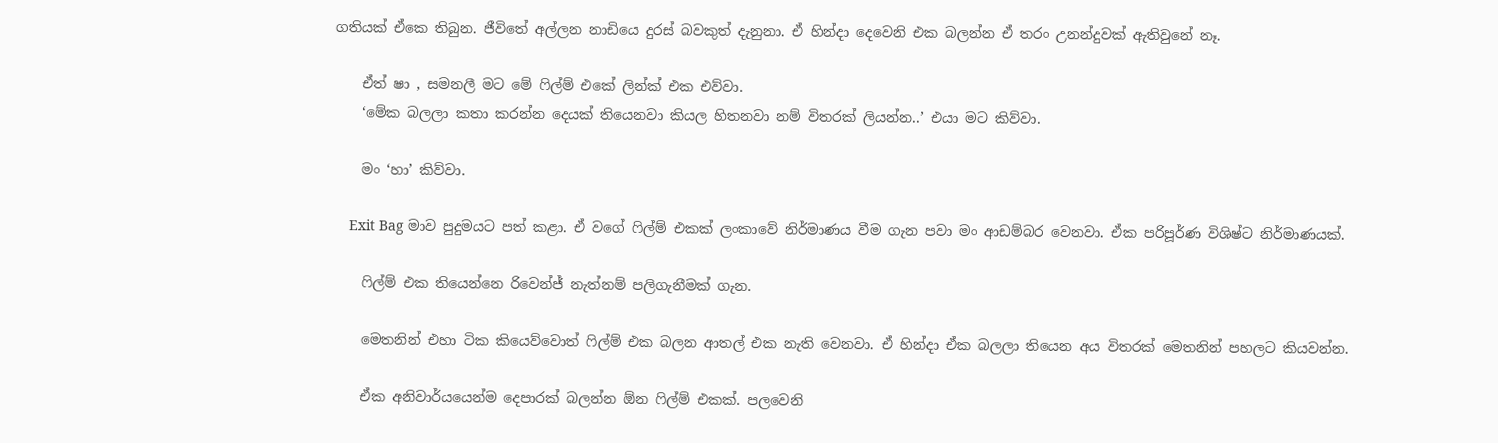ගතියක් ඒකෙ තිබුන. ජීවිතේ අල්ලන නාඩියෙ දුරස් බවකුත් දැනුනා. ඒ හින්දා දෙවෙනි එක බලන්න ඒ තරං උනන්දුවක් ඇතිවුනේ නෑ.

    ඒත් ෂා , සමනලී මට මේ ෆිල්ම් එකේ ලින්ක් එක එව්වා.
    ‘මේක බලලා කතා කරන්න දෙයක් තියෙනවා කියල හිතනවා නම් විතරක් ලියන්න..’ එයා මට කිව්වා.

    මං ‘හා’ කිව්වා.

    Exit Bag මාව පුදුමයට පත් කළා. ඒ වගේ ෆිල්ම් එකක් ලංකාවේ නිර්මාණය වීම ගැන පවා මං ආඩම්බර වෙනවා. ඒක පරිපූර්ණ විශිෂ්ට නිර්මාණයක්.

    ෆිල්ම් එක තියෙන්නෙ රිවෙන්ජ් නැත්නම් පලිගැනීමක් ගැන.

    මෙතනින් එහා ටික කියෙව්වොත් ෆිල්ම් එක බලන ආතල් එක නැති වෙනවා. ඒ හින්දා ඒක බලලා තියෙන අය විතරක් මෙතනින් පහලට කියවන්න.

    ඒක අනිවාර්යයෙන්ම දෙපාරක් බලන්න ඕන ෆිල්ම් එකක්. පලවෙනි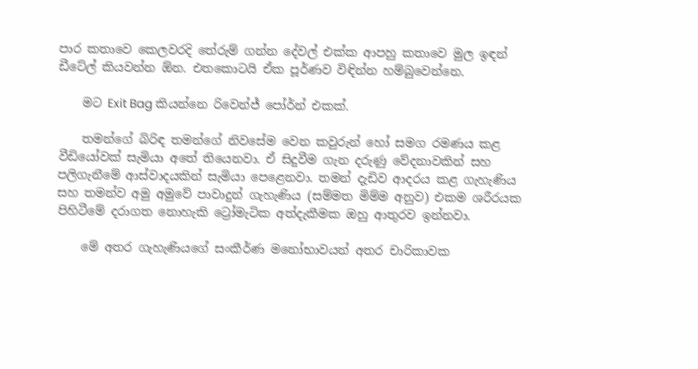පාර කතාවෙ කෙලවරදි තේරුම් ගන්න දේවල් එක්ක ආපහු කතාවෙ මුල ඉඳන් ඩීටේල් කියවන්න ඕන. එතකොටයි ඒක පූර්ණව විඳින්න හම්බුවෙන්නෙ.

    මට Exit Bag කියන්නෙ රිවෙන්ජ් පෝර්න් එකක්.

    තමන්ගේ බිරිඳ තමන්ගේ නිවසේම වෙන කවුරුන් හෝ සමග රමණය කළ වීඩියෝවක් සැමියා අතේ තියෙනවා. ඒ සිදුවීම ගැන දරුණු වේදනාවකින් සහ පලිගැනීමේ ආස්වාදයකින් සැමියා පෙළෙනවා. තමන් දැඩිව ආදරය කළ ගැහැණිය සහ තමන්ව අමු අමුවේ පාවාදුන් ගැහැණිය (සම්මත මිම්ම අනුව) එකම ශරීරයක පිහිටීමේ දරාගත නොහැකි ට්‍රෝමැටික අත්දැකීමක ඔහු ආතුරව ඉන්නවා.

    මේ අතර ගැහැණියගේ සංකීර්ණ මනෝභාවයන් අතර චාරිකාවක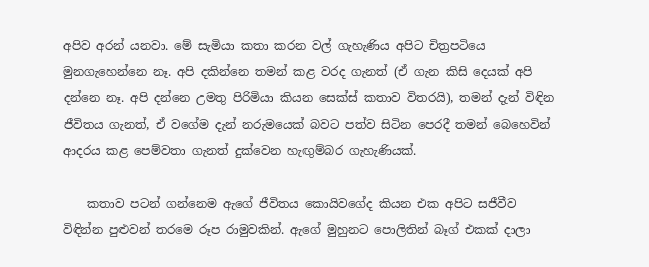අපිව අරන් යනවා. මේ සැමියා කතා කරන වල් ගැහැණිය අපිට චිත්‍රපටියෙ මුනගැහෙන්නෙ නෑ. අපි දකින්නෙ තමන් කළ වරද ගැනත් (ඒ ගැන කිසි දෙයක් අපි දන්නෙ නෑ. අපි දන්නෙ උමතු පිරිමියා කියන සෙක්ස් කතාව විතරයි), තමන් දැන් විඳින ජීවිතය ගැනත්, ඒ වගේම දැන් නරුමයෙක් බවට පත්ව සිටින පෙරදී තමන් බෙහෙවින් ආදරය කළ පෙම්වතා ගැනත් දුක්වෙන හැඟුම්බර ගැහැණියක්.

    කතාව පටන් ගන්නෙම ඇගේ ජීවිතය කොයිවගේද කියන එක අපිට සජීවීව විඳින්න පුළුවන් තරමෙ රූප රාමුවකින්. ඇගේ මුහුනට පොලිතින් බෑග් එකක් දාලා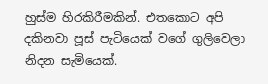හුස්ම හිරකිරීමකින්. එතකොට අපි දකිනවා පූස් පැටියෙක් වගේ ගුලිවෙලා නිදන සැමියෙක්.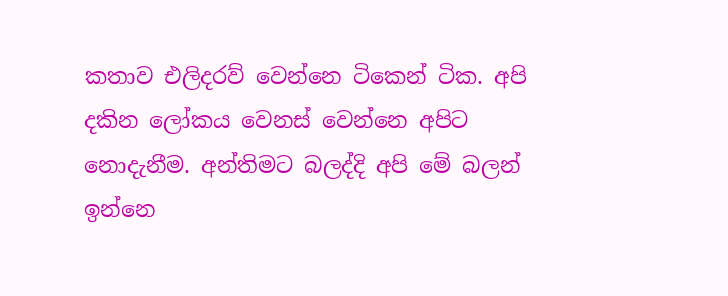කතාව එලිදරව් වෙන්නෙ ටිකෙන් ටික. අපි දකින ලෝකය වෙනස් වෙන්නෙ අපිට නොදැනීම. අන්තිමට බලද්දි අපි මේ බලන් ඉන්නෙ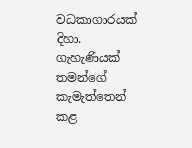වධකාගාරයක් දිහා. ගැහැණියක් තමන්ගේ කැමැත්තෙන් කළ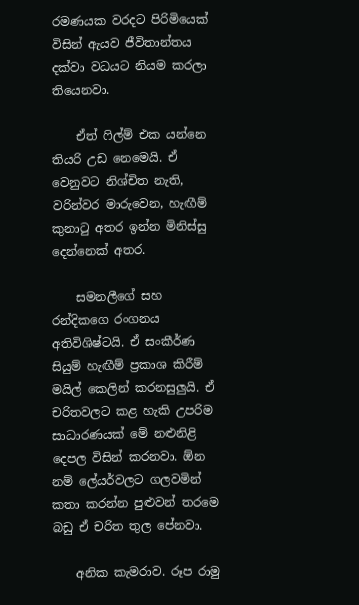රමණයක වරදට පිරිමියෙක් විසින් ඇයව ජීවිතාන්තය දක්වා වධයට නියම කරලා තියෙනවා.

    ඒත් ෆිල්ම් එක යන්නෙ තියරි උඩ නෙමෙයි. ඒ වෙනුවට නිශ්චිත නැති, වරින්වර මාරුවෙන, හැඟීම් කුනාටු අතර ඉන්න මිනිස්සු දෙන්නෙක් අතර.

    සමනලීගේ සහ රන්දිකගෙ රංගනය අතිවිශිෂ්ටයි. ඒ සංකීර්ණ සියුම් හැඟීම් ප්‍රකාශ කිරීම් මයිල් කෙලින් කරනසුලුයි. ඒ චරිතවලට කළ හැකි උපරිම සාධාරණයක් මේ නළුනිළි දෙපල විසින් කරනවා. ඕන නම් ලේයර්වලට ගලවමින් කතා කරන්න පුළුවන් තරමෙ බඩු ඒ චරිත තුල පේනවා.

    අනික කැමරාව. රූප රාමු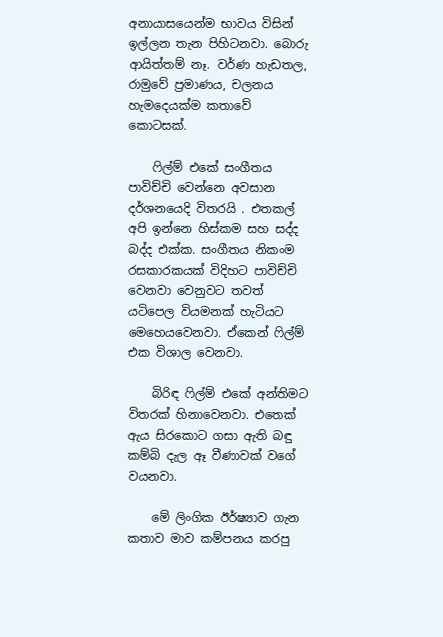අනායාසයෙන්ම භාවය විසින් ඉල්ලන තැන පිහිටනවා. බොරු ආයිත්තම් නෑ. වර්ණ හැඩතල, රාමුවේ ප්‍රමාණය, චලනය හැමදෙයක්ම කතාවේ කොටසක්.

    ෆිල්ම් එකේ සංගීතය පාවිච්චි වෙන්නෙ අවසාන දර්ශනයෙදි විතරයි . එතකල් අපි ඉන්නෙ හිස්කම සහ සද්ද බද්ද එක්ක. සංගීතය නිකංම රසකාරකයක් විදිහට පාවිච්චි වෙනවා වෙනුවට තවත් යටිපෙල වියමනක් හැටියට මෙහෙයවෙනවා. ඒකෙන් ෆිල්ම් එක විශාල වෙනවා.

    බිරිඳ ෆිල්ම් එකේ අන්තිමට විතරක් හිනාවෙනවා. එතෙක් ඇය සිරකොට ගසා ඇති බඳු කම්බි දැල ඈ වීණාවක් වගේ වයනවා.

    මේ ලිංගික ඊර්ෂ්‍යාව ගැන කතාව මාව කම්පනය කරපු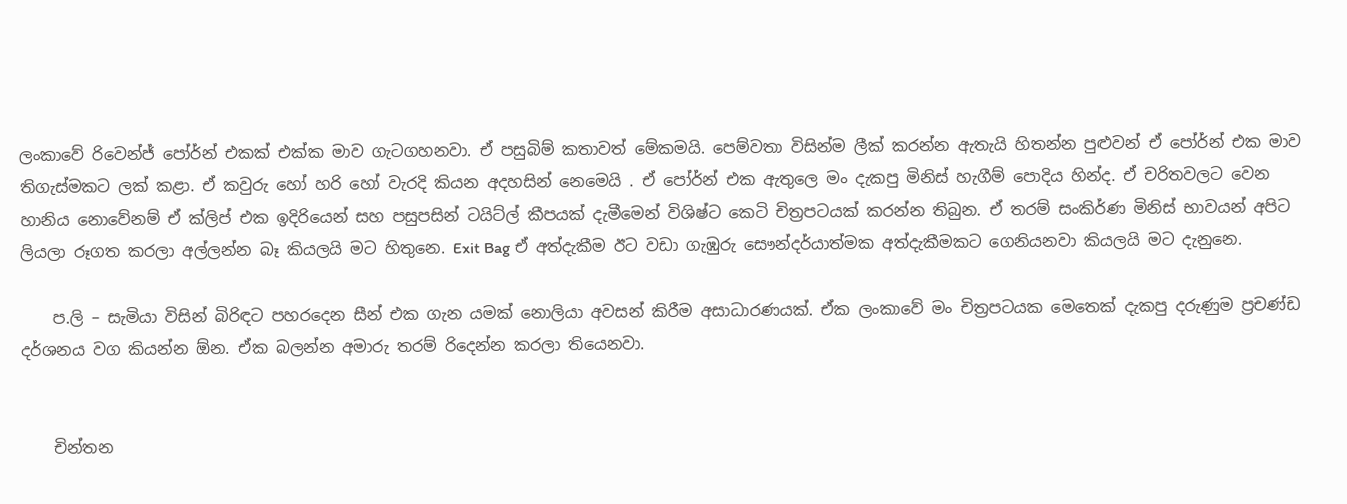ලංකාවේ රිවෙන්ජ් පෝර්න් එකක් එක්ක මාව ගැටගහනවා. ඒ පසුබිම් කතාවත් මේකමයි. පෙම්වතා විසින්ම ලීක් කරන්න ඇතැයි හිතන්න පුළුවන් ඒ පෝර්න් එක මාව තිගැස්මකට ලක් කළා. ඒ කවුරු හෝ හරි හෝ වැරදි කියන අදහසින් නෙමෙයි . ඒ පෝර්න් එක ඇතුලෙ මං දැකපු මිනිස් හැගීම් පොදිය හින්ද. ඒ චරිතවලට වෙන හානිය නොවේනම් ඒ ක්ලිප් එක ඉදිරියෙන් සහ පසුපසින් ටයිට්ල් කීපයක් දැමීමෙන් විශිෂ්ට කෙටි චිත්‍රපටයක් කරන්න තිබුන. ඒ තරම් සංකිර්ණ මිනිස් භාවයන් අපිට ලියලා රූගත කරලා අල්ලන්න බෑ කියලයි මට හිතුනෙ. Exit Bag ඒ අත්දැකීම ඊට වඩා ගැඹුරු සෞන්දර්යාත්මක අත්දැකීමකට ගෙනියනවා කියලයි මට දැනුනෙ.

    ප.ලි – සැමියා විසින් බිරිඳට පහරදෙන සීන් එක ගැන යමක් නොලියා අවසන් කිරීම අසාධාරණයක්. ඒක ලංකාවේ මං චිත්‍රපටයක මෙතෙක් දැකපු දරුණුම ප්‍රචණ්ඩ දර්ශනය වග කියන්න ඕන. ඒක බලන්න අමාරු තරම් රිදෙන්න කරලා තියෙනවා.


    චින්තන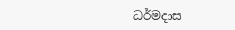ධර්මදාස